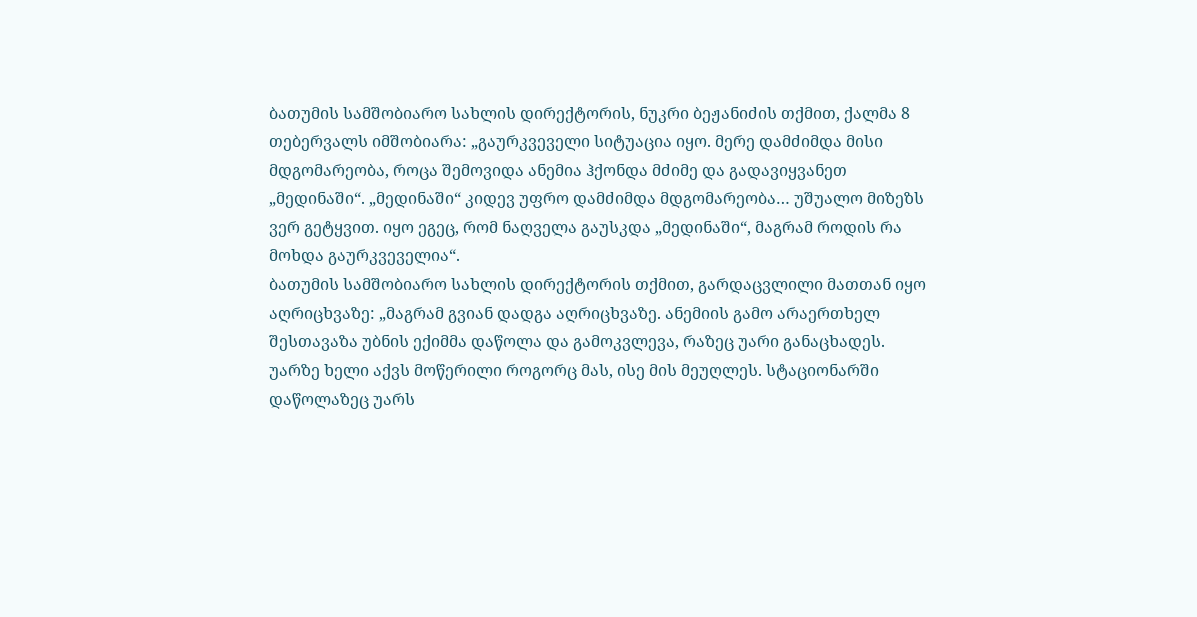ბათუმის სამშობიარო სახლის დირექტორის, ნუკრი ბეჟანიძის თქმით, ქალმა 8 თებერვალს იმშობიარა: „გაურკვეველი სიტუაცია იყო. მერე დამძიმდა მისი მდგომარეობა, როცა შემოვიდა ანემია ჰქონდა მძიმე და გადავიყვანეთ „მედინაში“. „მედინაში“ კიდევ უფრო დამძიმდა მდგომარეობა… უშუალო მიზეზს ვერ გეტყვით. იყო ეგეც, რომ ნაღველა გაუსკდა „მედინაში“, მაგრამ როდის რა მოხდა გაურკვეველია“.
ბათუმის სამშობიარო სახლის დირექტორის თქმით, გარდაცვლილი მათთან იყო აღრიცხვაზე: „მაგრამ გვიან დადგა აღრიცხვაზე. ანემიის გამო არაერთხელ შესთავაზა უბნის ექიმმა დაწოლა და გამოკვლევა, რაზეც უარი განაცხადეს. უარზე ხელი აქვს მოწერილი როგორც მას, ისე მის მეუღლეს. სტაციონარში დაწოლაზეც უარს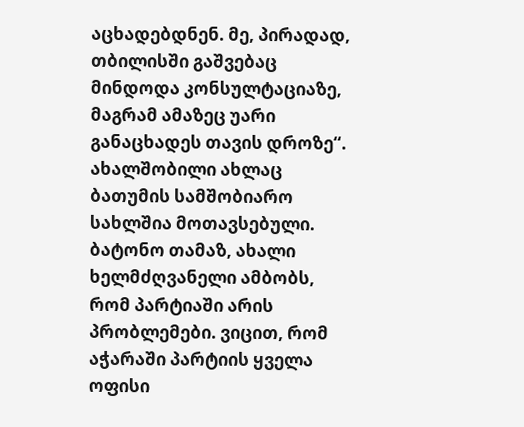აცხადებდნენ. მე, პირადად, თბილისში გაშვებაც მინდოდა კონსულტაციაზე, მაგრამ ამაზეც უარი განაცხადეს თავის დროზე“.
ახალშობილი ახლაც ბათუმის სამშობიარო სახლშია მოთავსებული.
ბატონო თამაზ, ახალი ხელმძღვანელი ამბობს, რომ პარტიაში არის პრობლემები. ვიცით, რომ აჭარაში პარტიის ყველა ოფისი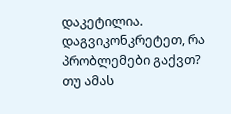დაკეტილია. დაგვიკონკრეტეთ, რა პრობლემები გაქვთ?
თუ ამას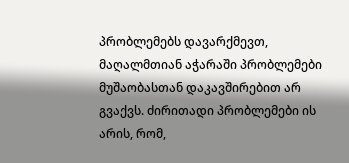პრობლემებს დავარქმევთ, მაღალმთიან აჭარაში პრობლემები მუშაობასთან დაკავშირებით არ გვაქვს. ძირითადი პრობლემები ის არის, რომ,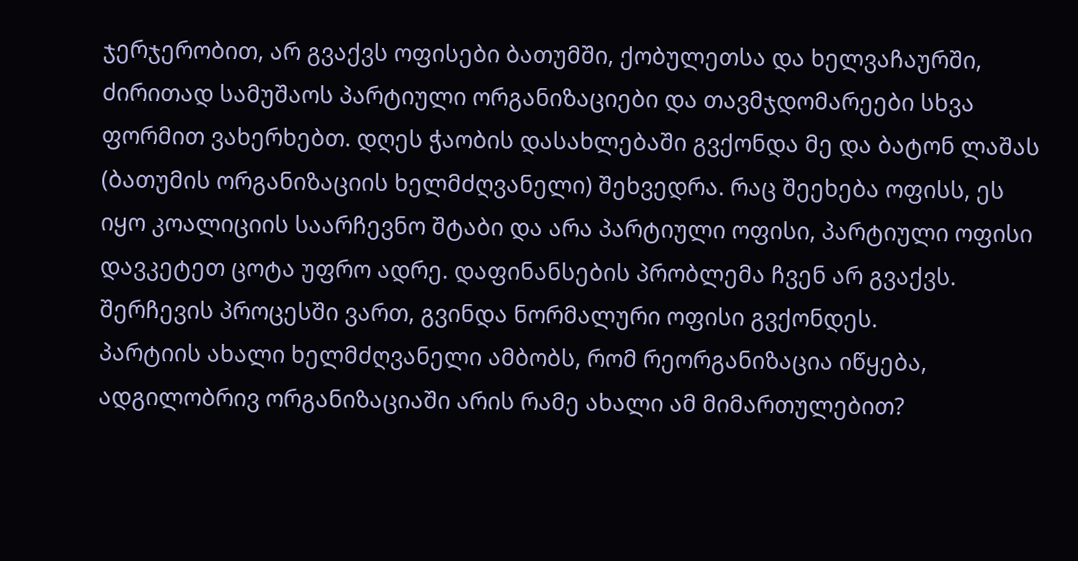ჯერჯერობით, არ გვაქვს ოფისები ბათუმში, ქობულეთსა და ხელვაჩაურში, ძირითად სამუშაოს პარტიული ორგანიზაციები და თავმჯდომარეები სხვა ფორმით ვახერხებთ. დღეს ჭაობის დასახლებაში გვქონდა მე და ბატონ ლაშას (ბათუმის ორგანიზაციის ხელმძღვანელი) შეხვედრა. რაც შეეხება ოფისს, ეს იყო კოალიციის საარჩევნო შტაბი და არა პარტიული ოფისი, პარტიული ოფისი დავკეტეთ ცოტა უფრო ადრე. დაფინანსების პრობლემა ჩვენ არ გვაქვს. შერჩევის პროცესში ვართ, გვინდა ნორმალური ოფისი გვქონდეს.
პარტიის ახალი ხელმძღვანელი ამბობს, რომ რეორგანიზაცია იწყება, ადგილობრივ ორგანიზაციაში არის რამე ახალი ამ მიმართულებით?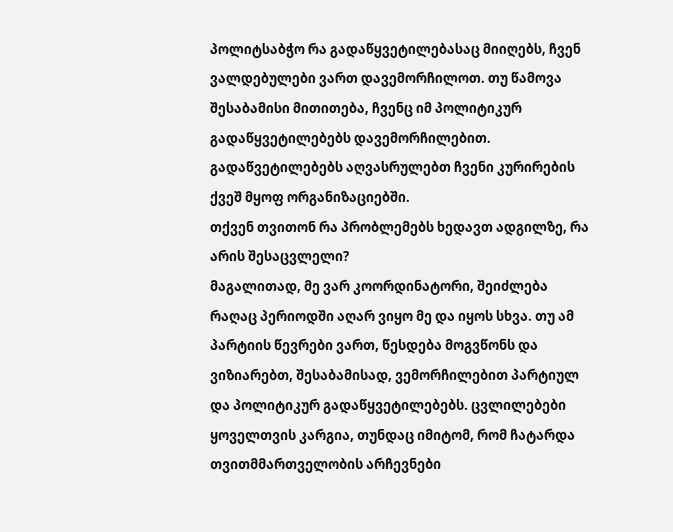პოლიტსაბჭო რა გადაწყვეტილებასაც მიიღებს, ჩვენ ვალდებულები ვართ დავემორჩილოთ. თუ წამოვა შესაბამისი მითითება, ჩვენც იმ პოლიტიკურ გადაწყვეტილებებს დავემორჩილებით. გადაწვეტილებებს აღვასრულებთ ჩვენი კურირების ქვეშ მყოფ ორგანიზაციებში.
თქვენ თვითონ რა პრობლემებს ხედავთ ადგილზე, რა არის შესაცვლელი?
მაგალითად, მე ვარ კოორდინატორი, შეიძლება რაღაც პერიოდში აღარ ვიყო მე და იყოს სხვა. თუ ამ პარტიის წევრები ვართ, წესდება მოგვწონს და ვიზიარებთ, შესაბამისად, ვემორჩილებით პარტიულ და პოლიტიკურ გადაწყვეტილებებს. ცვლილებები ყოველთვის კარგია, თუნდაც იმიტომ, რომ ჩატარდა თვითმმართველობის არჩევნები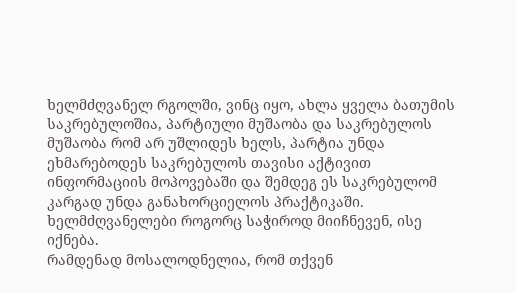ხელმძღვანელ რგოლში, ვინც იყო, ახლა ყველა ბათუმის საკრებულოშია, პარტიული მუშაობა და საკრებულოს მუშაობა რომ არ უშლიდეს ხელს, პარტია უნდა ეხმარებოდეს საკრებულოს თავისი აქტივით ინფორმაციის მოპოვებაში და შემდეგ ეს საკრებულომ კარგად უნდა განახორციელოს პრაქტიკაში. ხელმძღვანელები როგორც საჭიროდ მიიჩნევენ, ისე იქნება.
რამდენად მოსალოდნელია, რომ თქვენ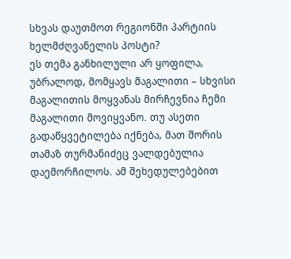სხვას დაუთმოთ რეგიონში პარტიის ხელმძღვანელის პოსტი?
ეს თემა განხილული არ ყოფილა, უბრალოდ, მომყავს მაგალითი – სხვისი მაგალითის მოყვანას მირჩევნია ჩემი მაგალითი მოვიყვანო. თუ ასეთი გადაწყვეტილება იქნება, მათ შორის თამაზ თურმანიძეც ვალდებულია დაემორჩილოს. ამ შეხედულებებით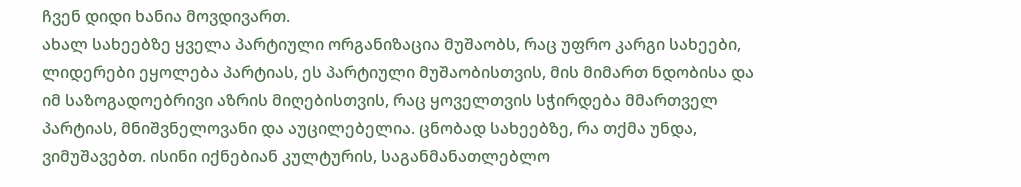ჩვენ დიდი ხანია მოვდივართ.
ახალ სახეებზე ყველა პარტიული ორგანიზაცია მუშაობს, რაც უფრო კარგი სახეები, ლიდერები ეყოლება პარტიას, ეს პარტიული მუშაობისთვის, მის მიმართ ნდობისა და იმ საზოგადოებრივი აზრის მიღებისთვის, რაც ყოველთვის სჭირდება მმართველ პარტიას, მნიშვნელოვანი და აუცილებელია. ცნობად სახეებზე, რა თქმა უნდა, ვიმუშავებთ. ისინი იქნებიან კულტურის, საგანმანათლებლო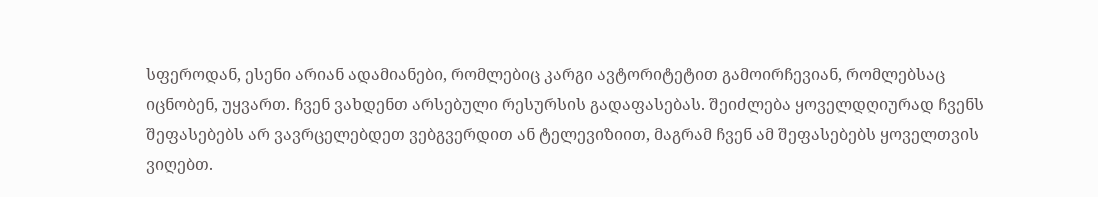სფეროდან, ესენი არიან ადამიანები, რომლებიც კარგი ავტორიტეტით გამოირჩევიან, რომლებსაც იცნობენ, უყვართ. ჩვენ ვახდენთ არსებული რესურსის გადაფასებას. შეიძლება ყოველდღიურად ჩვენს შეფასებებს არ ვავრცელებდეთ ვებგვერდით ან ტელევიზიით, მაგრამ ჩვენ ამ შეფასებებს ყოველთვის ვიღებთ.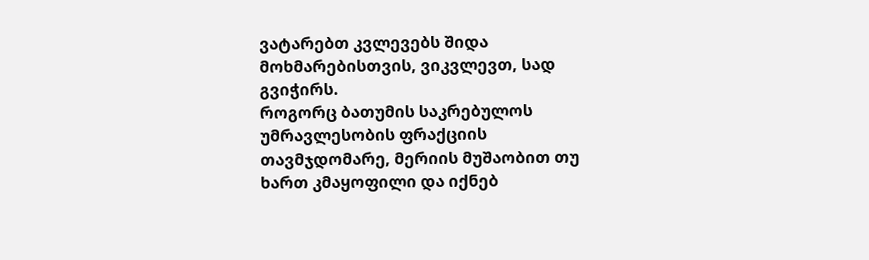ვატარებთ კვლევებს შიდა მოხმარებისთვის, ვიკვლევთ, სად გვიჭირს.
როგორც ბათუმის საკრებულოს უმრავლესობის ფრაქციის თავმჯდომარე, მერიის მუშაობით თუ ხართ კმაყოფილი და იქნებ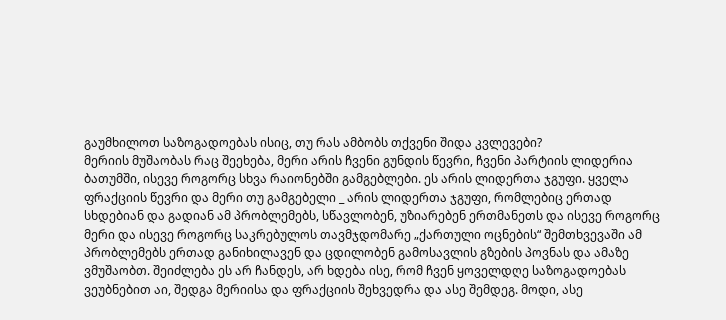გაუმხილოთ საზოგადოებას ისიც, თუ რას ამბობს თქვენი შიდა კვლევები?
მერიის მუშაობას რაც შეეხება, მერი არის ჩვენი გუნდის წევრი, ჩვენი პარტიის ლიდერია ბათუმში, ისევე როგორც სხვა რაიონებში გამგებლები. ეს არის ლიდერთა ჯგუფი. ყველა ფრაქციის წევრი და მერი თუ გამგებელი _ არის ლიდერთა ჯგუფი, რომლებიც ერთად სხდებიან და გადიან ამ პრობლემებს, სწავლობენ, უზიარებენ ერთმანეთს და ისევე როგორც მერი და ისევე როგორც საკრებულოს თავმჯდომარე „ქართული ოცნების“ შემთხვევაში ამ პრობლემებს ერთად განიხილავენ და ცდილობენ გამოსავლის გზების პოვნას და ამაზე ვმუშაობთ. შეიძლება ეს არ ჩანდეს, არ ხდება ისე, რომ ჩვენ ყოველდღე საზოგადოებას ვეუბნებით აი, შედგა მერიისა და ფრაქციის შეხვედრა და ასე შემდეგ. მოდი, ასე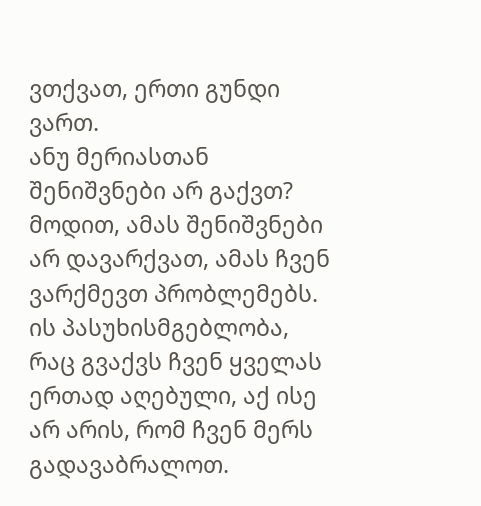ვთქვათ, ერთი გუნდი ვართ.
ანუ მერიასთან შენიშვნები არ გაქვთ?
მოდით, ამას შენიშვნები არ დავარქვათ, ამას ჩვენ ვარქმევთ პრობლემებს. ის პასუხისმგებლობა, რაც გვაქვს ჩვენ ყველას ერთად აღებული, აქ ისე არ არის, რომ ჩვენ მერს გადავაბრალოთ.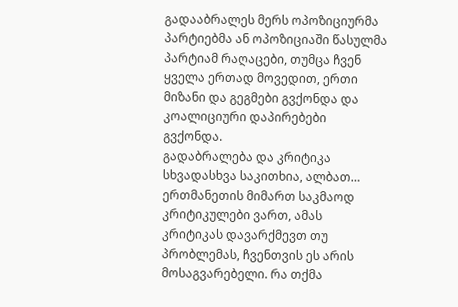გადააბრალეს მერს ოპოზიციურმა პარტიებმა ან ოპოზიციაში წასულმა პარტიამ რაღაცები, თუმცა ჩვენ ყველა ერთად მოვედით, ერთი მიზანი და გეგმები გვქონდა და კოალიციური დაპირებები გვქონდა.
გადაბრალება და კრიტიკა სხვადასხვა საკითხია, ალბათ…
ერთმანეთის მიმართ საკმაოდ კრიტიკულები ვართ, ამას კრიტიკას დავარქმევთ თუ პრობლემას, ჩვენთვის ეს არის მოსაგვარებელი. რა თქმა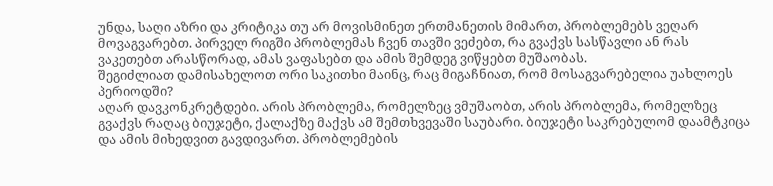უნდა, საღი აზრი და კრიტიკა თუ არ მოვისმინეთ ერთმანეთის მიმართ, პრობლემებს ვეღარ მოვაგვარებთ. პირველ რიგში პრობლემას ჩვენ თავში ვეძებთ, რა გვაქვს სასწავლი ან რას ვაკეთებთ არასწორად, ამას ვაფასებთ და ამის შემდეგ ვიწყებთ მუშაობას.
შეგიძლიათ დამისახელოთ ორი საკითხი მაინც, რაც მიგაჩნიათ, რომ მოსაგვარებელია უახლოეს პერიოდში?
აღარ დავკონკრეტდები. არის პრობლემა, რომელზეც ვმუშაობთ, არის პრობლემა, რომელზეც გვაქვს რაღაც ბიუჯეტი, ქალაქზე მაქვს ამ შემთხვევაში საუბარი. ბიუჯეტი საკრებულომ დაამტკიცა და ამის მიხედვით გავდივართ. პრობლემების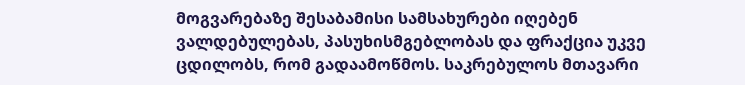მოგვარებაზე შესაბამისი სამსახურები იღებენ ვალდებულებას, პასუხისმგებლობას და ფრაქცია უკვე ცდილობს, რომ გადაამოწმოს. საკრებულოს მთავარი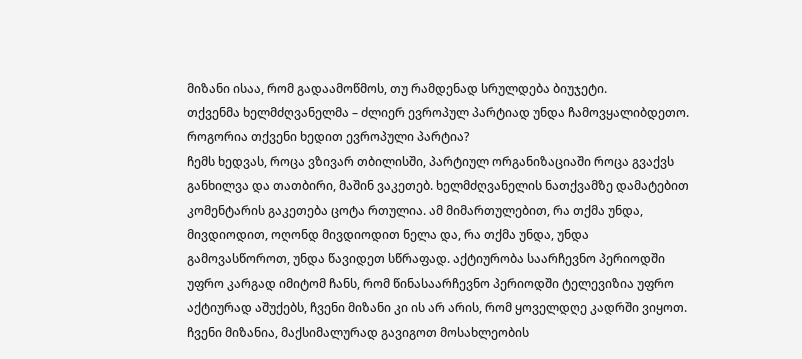მიზანი ისაა, რომ გადაამოწმოს, თუ რამდენად სრულდება ბიუჯეტი.
თქვენმა ხელმძღვანელმა – ძლიერ ევროპულ პარტიად უნდა ჩამოვყალიბდეთო. როგორია თქვენი ხედით ევროპული პარტია?
ჩემს ხედვას, როცა ვზივარ თბილისში, პარტიულ ორგანიზაციაში როცა გვაქვს განხილვა და თათბირი, მაშინ ვაკეთებ. ხელმძღვანელის ნათქვამზე დამატებით კომენტარის გაკეთება ცოტა რთულია. ამ მიმართულებით, რა თქმა უნდა, მივდიოდით, ოღონდ მივდიოდით ნელა და, რა თქმა უნდა, უნდა გამოვასწოროთ, უნდა წავიდეთ სწრაფად. აქტიურობა საარჩევნო პერიოდში უფრო კარგად იმიტომ ჩანს, რომ წინასაარჩევნო პერიოდში ტელევიზია უფრო აქტიურად აშუქებს, ჩვენი მიზანი კი ის არ არის, რომ ყოველდღე კადრში ვიყოთ. ჩვენი მიზანია, მაქსიმალურად გავიგოთ მოსახლეობის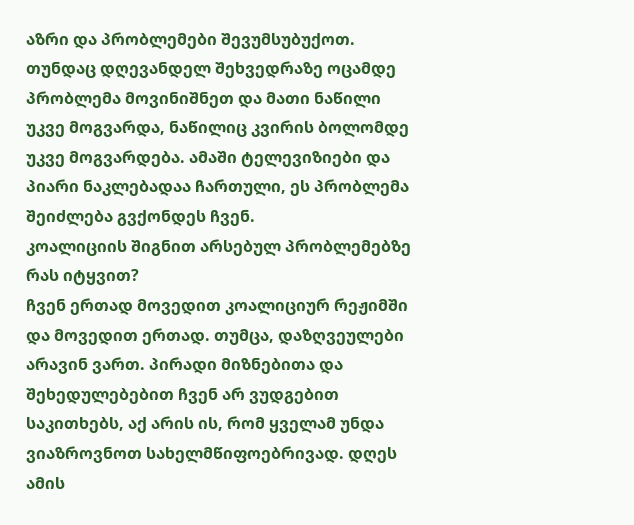აზრი და პრობლემები შევუმსუბუქოთ. თუნდაც დღევანდელ შეხვედრაზე ოცამდე პრობლემა მოვინიშნეთ და მათი ნაწილი უკვე მოგვარდა, ნაწილიც კვირის ბოლომდე უკვე მოგვარდება. ამაში ტელევიზიები და პიარი ნაკლებადაა ჩართული, ეს პრობლემა შეიძლება გვქონდეს ჩვენ.
კოალიციის შიგნით არსებულ პრობლემებზე რას იტყვით?
ჩვენ ერთად მოვედით კოალიციურ რეჟიმში და მოვედით ერთად. თუმცა, დაზღვეულები არავინ ვართ. პირადი მიზნებითა და შეხედულებებით ჩვენ არ ვუდგებით საკითხებს, აქ არის ის, რომ ყველამ უნდა ვიაზროვნოთ სახელმწიფოებრივად. დღეს ამის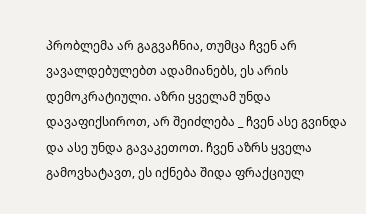პრობლემა არ გაგვაჩნია, თუმცა ჩვენ არ ვავალდებულებთ ადამიანებს, ეს არის დემოკრატიული. აზრი ყველამ უნდა დავაფიქსიროთ, არ შეიძლება _ ჩვენ ასე გვინდა და ასე უნდა გავაკეთოთ. ჩვენ აზრს ყველა გამოვხატავთ, ეს იქნება შიდა ფრაქციულ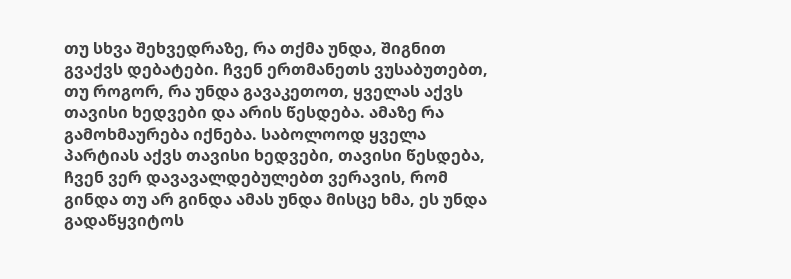თუ სხვა შეხვედრაზე, რა თქმა უნდა, შიგნით გვაქვს დებატები. ჩვენ ერთმანეთს ვუსაბუთებთ, თუ როგორ, რა უნდა გავაკეთოთ, ყველას აქვს თავისი ხედვები და არის წესდება. ამაზე რა გამოხმაურება იქნება. საბოლოოდ ყველა პარტიას აქვს თავისი ხედვები, თავისი წესდება, ჩვენ ვერ დავავალდებულებთ ვერავის, რომ გინდა თუ არ გინდა ამას უნდა მისცე ხმა, ეს უნდა გადაწყვიტოს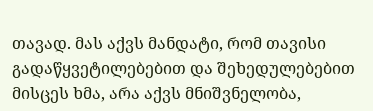თავად. მას აქვს მანდატი, რომ თავისი გადაწყვეტილებებით და შეხედულებებით მისცეს ხმა, არა აქვს მნიშვნელობა,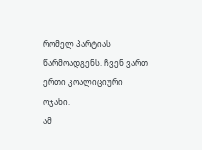რომელ პარტიას წარმოადგენს. ჩვენ ვართ ერთი კოალიციური ოჯახი.
ამ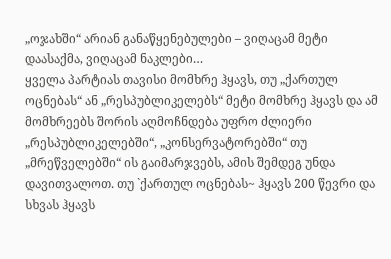„ოჯახში“ არიან განაწყენებულები – ვიღაცამ მეტი დაასაქმა, ვიღაცამ ნაკლები…
ყველა პარტიას თავისი მომხრე ჰყავს, თუ „ქართულ ოცნებას“ ან „რესპუბლიკელებს“ მეტი მომხრე ჰყავს და ამ მომხრეებს შორის აღმოჩნდება უფრო ძლიერი „რესპუბლიკელებში“, „კონსერვატორებში“ თუ „მრეწველებში“ ის გაიმარჯვებს, ამის შემდეგ უნდა დავითვალოთ. თუ `ქართულ ოცნებას~ ჰყავს 200 წევრი და სხვას ჰყავს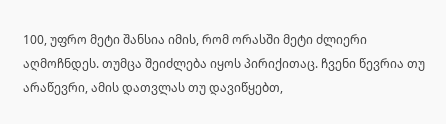100, უფრო მეტი შანსია იმის, რომ ორასში მეტი ძლიერი აღმოჩნდეს. თუმცა შეიძლება იყოს პირიქითაც. ჩვენი წევრია თუ არაწევრი, ამის დათვლას თუ დავიწყებთ,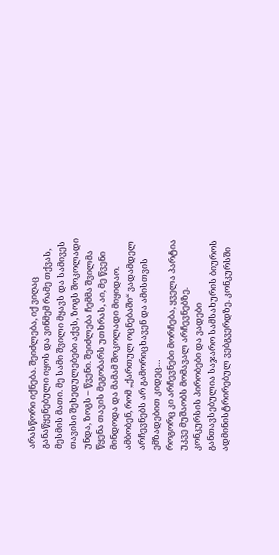არასწორი იქნება. შეიძლება, იქ ვიღაც განაწყენებული იყოს და ვინმემ რამე თქვას, მესმის მათი. მე სამი შვილი მყავს და სამივეს თავისი შეხედულებები აქვს, ზოგს შოკოლადი უნდა, ზოგს – წვენი. შეიძლება ჩემმა შვილმა წყენა თავის მეგობარს უთხრას, აი, მე წვენი მინდოდა და მამამ შოკოლადი მიყიდაო.
ამბობენ, რომ „ქართულ ოცნებაში“ ვადამდელ არჩევნებს არ გამორიცხავენ და ამისთვის ემზადებით კიდეც…
როგორც კი არჩევნები მორჩება, ყველა პარტია უკვე მუშაობს მომავალ არჩევნებზე.
კონკურსის პირობები და ვადები განთავსებულია საჯარო სამსახურის ბიუროს ადმინისტრირებულ ვებგვერდზე. კონკურსში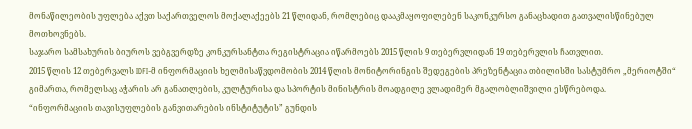მონაწილეობის უფლება აქვთ საქართველოს მოქალაქეებს 21 წლიდან, რომლებიც დააკმაყოფილებენ საკონკურსო განაცხადით გათვალისწინებულ მოთხოვნებს.
საჯარო სამსახურის ბიუროს ვებგვერდზე კონკურსანტთა რეგისტრაცია იწარმოებს 2015 წლის 9 თებერვლიდან 19 თებერვლის ჩათვლით.
2015 წლის 12 თებერვალს IDFI-მ ინფორმაციის ხელმისაწვდომობის 2014 წლის მონიტორინგის შედეგების პრეზენტაცია თბილისში სასტუმრო „მერიოტში“ გიმართა, რომელსაც აჭარის არ განათლების, კულტურისა და სპორტის მინისტრის მოადგილე ვლადიმერ მგალობლიშვილი ესწრებოდა.
“ინფორმაციის თავისუფლების განვითარების ინსტიტუტის” გუნდის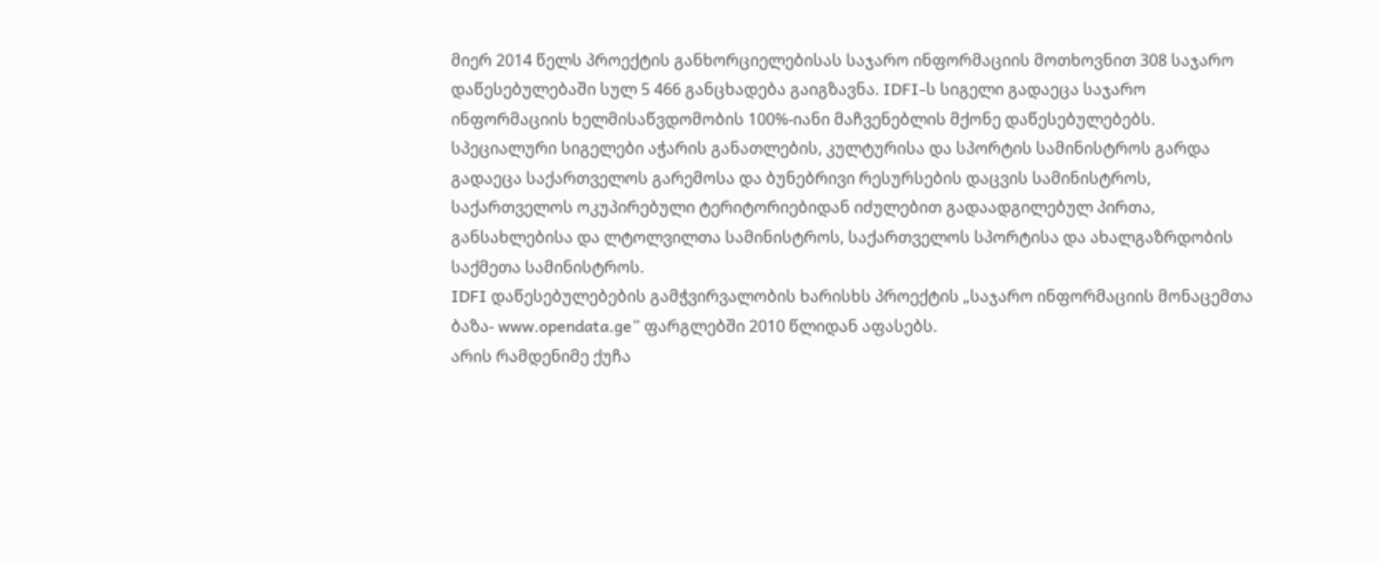მიერ 2014 წელს პროექტის განხორციელებისას საჯარო ინფორმაციის მოთხოვნით 308 საჯარო დაწესებულებაში სულ 5 466 განცხადება გაიგზავნა. IDFI-ს სიგელი გადაეცა საჯარო ინფორმაციის ხელმისაწვდომობის 100%-იანი მაჩვენებლის მქონე დაწესებულებებს.
სპეციალური სიგელები აჭარის განათლების, კულტურისა და სპორტის სამინისტროს გარდა გადაეცა საქართველოს გარემოსა და ბუნებრივი რესურსების დაცვის სამინისტროს, საქართველოს ოკუპირებული ტერიტორიებიდან იძულებით გადაადგილებულ პირთა, განსახლებისა და ლტოლვილთა სამინისტროს, საქართველოს სპორტისა და ახალგაზრდობის საქმეთა სამინისტროს.
IDFI დაწესებულებების გამჭვირვალობის ხარისხს პროექტის „საჯარო ინფორმაციის მონაცემთა ბაზა- www.opendata.ge” ფარგლებში 2010 წლიდან აფასებს.
არის რამდენიმე ქუჩა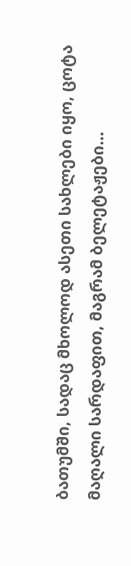ბათუმში, სადაც მხოლოდ ასეთი სახლები იყო, ცოტა მაღალი სარდაფით, მაგრამ ბელეტაჟები…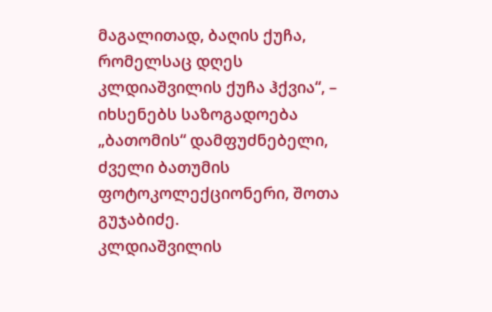მაგალითად, ბაღის ქუჩა, რომელსაც დღეს კლდიაშვილის ქუჩა ჰქვია“, – იხსენებს საზოგადოება „ბათომის“ დამფუძნებელი, ძველი ბათუმის ფოტოკოლექციონერი, შოთა გუჯაბიძე.
კლდიაშვილის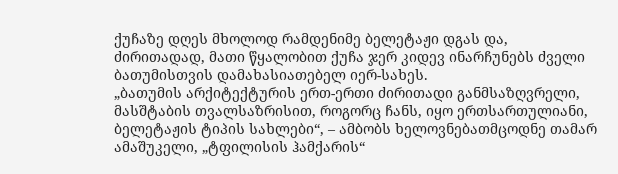ქუჩაზე დღეს მხოლოდ რამდენიმე ბელეტაჟი დგას და, ძირითადად, მათი წყალობით ქუჩა ჯერ კიდევ ინარჩუნებს ძველი ბათუმისთვის დამახასიათებელ იერ-სახეს.
„ბათუმის არქიტექტურის ერთ-ერთი ძირითადი განმსაზღვრელი, მასშტაბის თვალსაზრისით, როგორც ჩანს, იყო ერთსართულიანი, ბელეტაჟის ტიპის სახლები“, – ამბობს ხელოვნებათმცოდნე თამარ ამაშუკელი, „ტფილისის ჰამქარის“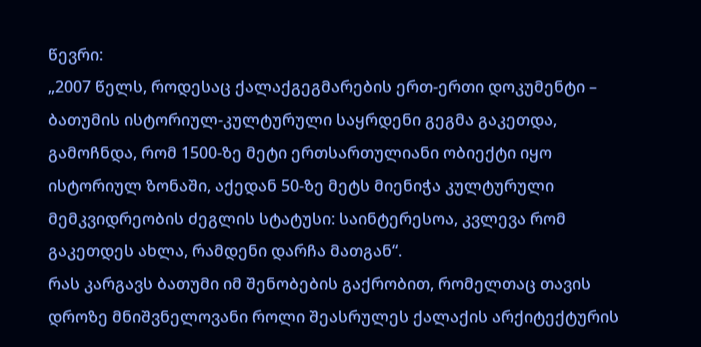წევრი:
„2007 წელს, როდესაც ქალაქგეგმარების ერთ-ერთი დოკუმენტი – ბათუმის ისტორიულ-კულტურული საყრდენი გეგმა გაკეთდა, გამოჩნდა, რომ 1500-ზე მეტი ერთსართულიანი ობიექტი იყო ისტორიულ ზონაში, აქედან 50-ზე მეტს მიენიჭა კულტურული მემკვიდრეობის ძეგლის სტატუსი: საინტერესოა, კვლევა რომ გაკეთდეს ახლა, რამდენი დარჩა მათგან“.
რას კარგავს ბათუმი იმ შენობების გაქრობით, რომელთაც თავის დროზე მნიშვნელოვანი როლი შეასრულეს ქალაქის არქიტექტურის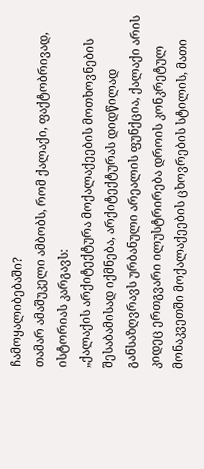ჩამოყალიბებაში?
თამარ ამაშუკელი ამბობს, რომ ქალაქი, ფაქტობრივად, ისტორიას კარგავს:
„ქალაქის არქიტექტურა მოქალაქეების მოთხოვნების შესაბამისად იქმნება, არქიტექტურას დიდწილად განსაზღვრავს ურბანული არეალის ფუნქცია, ქალაქი არის კიდეც ერთგვარი ილუსტრირება დროის კონკრეტულ მონაკვეთში მოქალაქეების ცხოვრების სტილის, მათი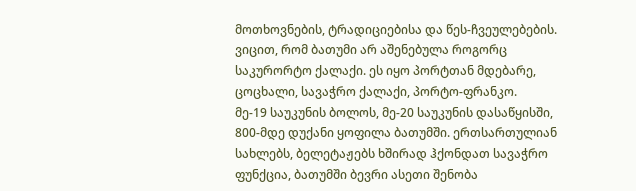მოთხოვნების, ტრადიციებისა და წეს-ჩვეულებების.
ვიცით, რომ ბათუმი არ აშენებულა როგორც საკურორტო ქალაქი. ეს იყო პორტთან მდებარე, ცოცხალი, სავაჭრო ქალაქი, პორტო-ფრანკო.
მე-19 საუკუნის ბოლოს, მე-20 საუკუნის დასაწყისში, 800-მდე დუქანი ყოფილა ბათუმში. ერთსართულიან სახლებს, ბელეტაჟებს ხშირად ჰქონდათ სავაჭრო ფუნქცია, ბათუმში ბევრი ასეთი შენობა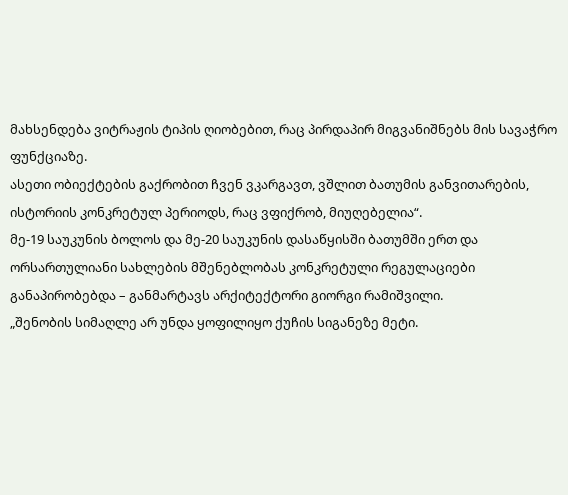მახსენდება ვიტრაჟის ტიპის ღიობებით, რაც პირდაპირ მიგვანიშნებს მის სავაჭრო ფუნქციაზე.
ასეთი ობიექტების გაქრობით ჩვენ ვკარგავთ, ვშლით ბათუმის განვითარების, ისტორიის კონკრეტულ პერიოდს, რაც ვფიქრობ, მიუღებელია“.
მე-19 საუკუნის ბოლოს და მე-20 საუკუნის დასაწყისში ბათუმში ერთ და ორსართულიანი სახლების მშენებლობას კონკრეტული რეგულაციები განაპირობებდა – განმარტავს არქიტექტორი გიორგი რამიშვილი.
„შენობის სიმაღლე არ უნდა ყოფილიყო ქუჩის სიგანეზე მეტი.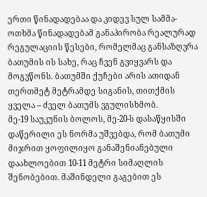ერთი წინადადებაა და კიდევ სულ სამმა-ოთხმა წინადადებამ განაპირობა რეალურად რეგულაციის წესები, რომელმაც განსაზღვრა ბათუმის ის სახე, რაც ჩვენ გვიყვარს და მოგვწონს. ბათუმში ქუჩები არის ათიდან თერთმეტ მეტრამდე სიგანის, თითქმის ყველა – ძველ ბათუმს ვგულისხმობ.
მე-19 საუკუნის ბოლოს, მე-20-ს დასაწყისში დაწერილი ეს ნორმა უშვებდა, რომ ბათუმი მიჯრით ყოფილიყო განაშენიანებული დაახლოებით 10-11 მეტრი სიმაღლის შენობებით. მაშინდელი გაგებით ეს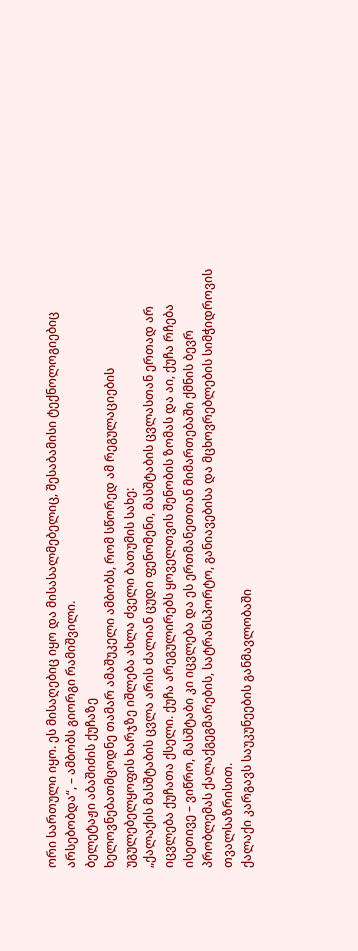ორი სართული იყო. ეს მისაღებიც იყო და მისასალმებელიც, შესაბამისი ტექნოლოგიებიც არსებობდა“, – ამბობს გიორგი რამიშვილი.
ბელეტაჟი აბაშიძის ქუჩაზე
ხელოვნებათმცოდნე თამარ ამაშუკელი ამბობს, რომ სწორედ ამ რეგულაციების უგულებელყოფის ხარჯზე იშლება ახლა ძველი ბათუმის სახე:
„ქალაქის მასშტაბის ცვლა არის ძალიან ცუდი ფენომენი, მასშტაბის ცვლასთან ერთად არ იცვლება ქუჩათა ქსელი. ქუჩა არეგულირებს ყოველთვის შენობის ზომას და აი, ქუჩა რჩება ისეთივე – ვიწრო, მასშტაბი კი იცვლება და ეს ერთმანეთთან მიმართებაში ქმნის ბევრ პრობლემას ქალაქგეგმარების, სატრანსპორტო, განიავებისა და მცხოვრებლების სიმჭიდროვის თვალსაზრისით.
ქალაქი კარგავს საუკუნეების განმავლობაში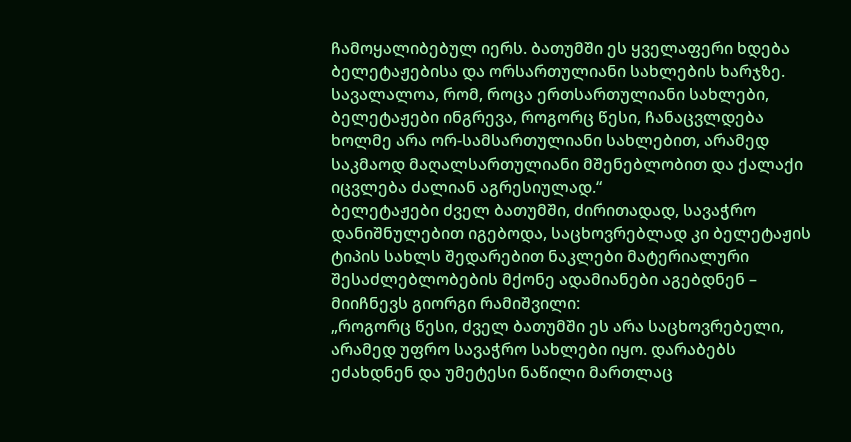ჩამოყალიბებულ იერს. ბათუმში ეს ყველაფერი ხდება ბელეტაჟებისა და ორსართულიანი სახლების ხარჯზე. სავალალოა, რომ, როცა ერთსართულიანი სახლები, ბელეტაჟები ინგრევა, როგორც წესი, ჩანაცვლდება ხოლმე არა ორ-სამსართულიანი სახლებით, არამედ საკმაოდ მაღალსართულიანი მშენებლობით და ქალაქი იცვლება ძალიან აგრესიულად.“
ბელეტაჟები ძველ ბათუმში, ძირითადად, სავაჭრო დანიშნულებით იგებოდა, საცხოვრებლად კი ბელეტაჟის ტიპის სახლს შედარებით ნაკლები მატერიალური შესაძლებლობების მქონე ადამიანები აგებდნენ – მიიჩნევს გიორგი რამიშვილი:
„როგორც წესი, ძველ ბათუმში ეს არა საცხოვრებელი, არამედ უფრო სავაჭრო სახლები იყო. დარაბებს ეძახდნენ და უმეტესი ნაწილი მართლაც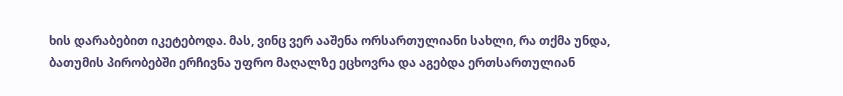ხის დარაბებით იკეტებოდა. მას, ვინც ვერ ააშენა ორსართულიანი სახლი, რა თქმა უნდა, ბათუმის პირობებში ერჩივნა უფრო მაღალზე ეცხოვრა და აგებდა ერთსართულიან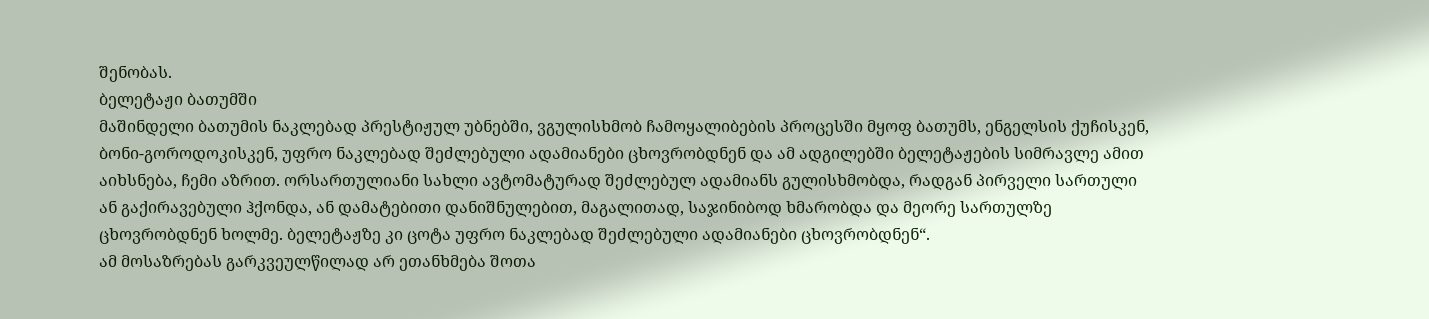შენობას.
ბელეტაჟი ბათუმში
მაშინდელი ბათუმის ნაკლებად პრესტიჟულ უბნებში, ვგულისხმობ ჩამოყალიბების პროცესში მყოფ ბათუმს, ენგელსის ქუჩისკენ, ბონი-გოროდოკისკენ, უფრო ნაკლებად შეძლებული ადამიანები ცხოვრობდნენ და ამ ადგილებში ბელეტაჟების სიმრავლე ამით აიხსნება, ჩემი აზრით. ორსართულიანი სახლი ავტომატურად შეძლებულ ადამიანს გულისხმობდა, რადგან პირველი სართული ან გაქირავებული ჰქონდა, ან დამატებითი დანიშნულებით, მაგალითად, საჯინიბოდ ხმარობდა და მეორე სართულზე ცხოვრობდნენ ხოლმე. ბელეტაჟზე კი ცოტა უფრო ნაკლებად შეძლებული ადამიანები ცხოვრობდნენ“.
ამ მოსაზრებას გარკვეულწილად არ ეთანხმება შოთა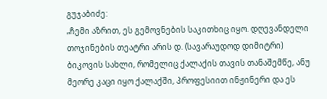გუჯაბიძე:
„ჩემი აზრით, ეს გემოვნების საკითხიც იყო. დღევანდელი თოჯინების თეატრი არის დ. (სავარაუდოდ დიმიტრი) ბიკოვის სახლი, რომელიც ქალაქის თავის თანაშემწე, ანუ მეორე კაცი იყო ქალაქში, პროფესიით ინჟინერი და ეს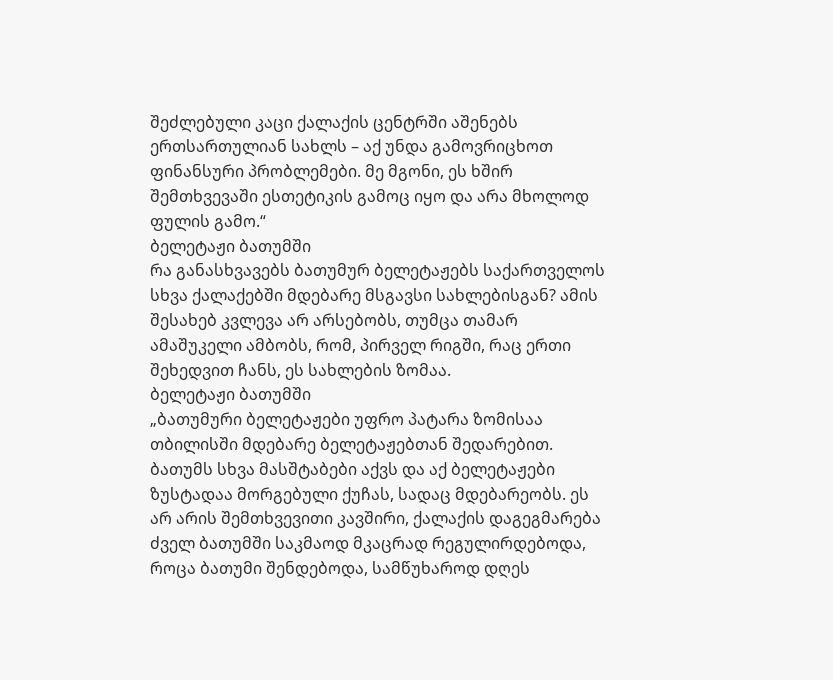შეძლებული კაცი ქალაქის ცენტრში აშენებს ერთსართულიან სახლს – აქ უნდა გამოვრიცხოთ ფინანსური პრობლემები. მე მგონი, ეს ხშირ შემთხვევაში ესთეტიკის გამოც იყო და არა მხოლოდ ფულის გამო.“
ბელეტაჟი ბათუმში
რა განასხვავებს ბათუმურ ბელეტაჟებს საქართველოს სხვა ქალაქებში მდებარე მსგავსი სახლებისგან? ამის შესახებ კვლევა არ არსებობს, თუმცა თამარ ამაშუკელი ამბობს, რომ, პირველ რიგში, რაც ერთი შეხედვით ჩანს, ეს სახლების ზომაა.
ბელეტაჟი ბათუმში
„ბათუმური ბელეტაჟები უფრო პატარა ზომისაა თბილისში მდებარე ბელეტაჟებთან შედარებით. ბათუმს სხვა მასშტაბები აქვს და აქ ბელეტაჟები ზუსტადაა მორგებული ქუჩას, სადაც მდებარეობს. ეს არ არის შემთხვევითი კავშირი, ქალაქის დაგეგმარება ძველ ბათუმში საკმაოდ მკაცრად რეგულირდებოდა, როცა ბათუმი შენდებოდა, სამწუხაროდ დღეს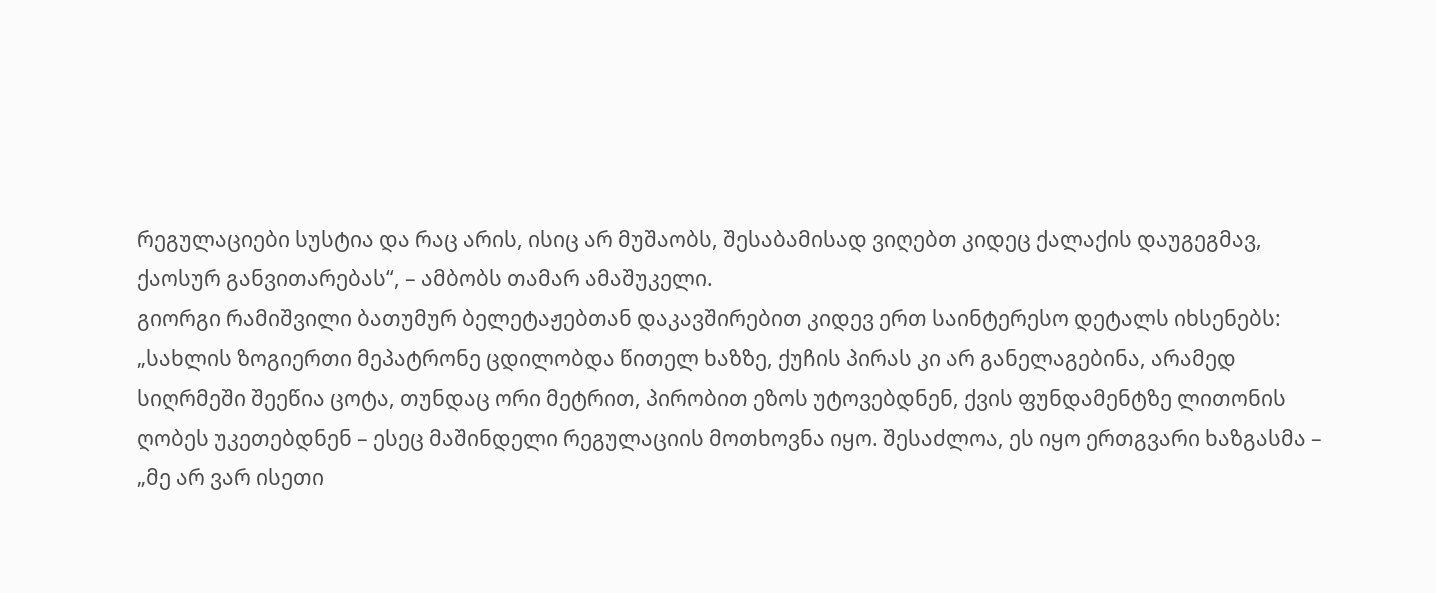რეგულაციები სუსტია და რაც არის, ისიც არ მუშაობს, შესაბამისად ვიღებთ კიდეც ქალაქის დაუგეგმავ, ქაოსურ განვითარებას“, – ამბობს თამარ ამაშუკელი.
გიორგი რამიშვილი ბათუმურ ბელეტაჟებთან დაკავშირებით კიდევ ერთ საინტერესო დეტალს იხსენებს:
„სახლის ზოგიერთი მეპატრონე ცდილობდა წითელ ხაზზე, ქუჩის პირას კი არ განელაგებინა, არამედ სიღრმეში შეეწია ცოტა, თუნდაც ორი მეტრით, პირობით ეზოს უტოვებდნენ, ქვის ფუნდამენტზე ლითონის ღობეს უკეთებდნენ – ესეც მაშინდელი რეგულაციის მოთხოვნა იყო. შესაძლოა, ეს იყო ერთგვარი ხაზგასმა – „მე არ ვარ ისეთი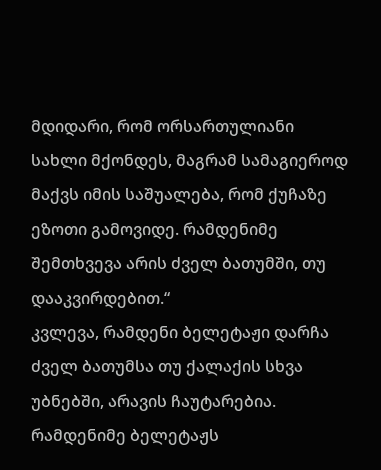მდიდარი, რომ ორსართულიანი სახლი მქონდეს, მაგრამ სამაგიეროდ მაქვს იმის საშუალება, რომ ქუჩაზე ეზოთი გამოვიდე. რამდენიმე შემთხვევა არის ძველ ბათუმში, თუ დააკვირდებით.“
კვლევა, რამდენი ბელეტაჟი დარჩა ძველ ბათუმსა თუ ქალაქის სხვა უბნებში, არავის ჩაუტარებია. რამდენიმე ბელეტაჟს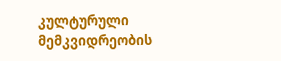კულტურული მემკვიდრეობის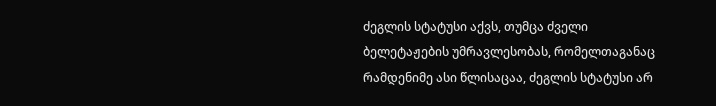ძეგლის სტატუსი აქვს, თუმცა ძველი ბელეტაჟების უმრავლესობას, რომელთაგანაც რამდენიმე ასი წლისაცაა, ძეგლის სტატუსი არ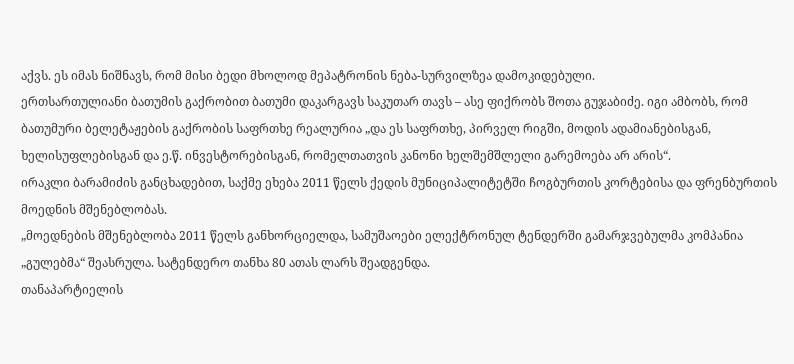აქვს. ეს იმას ნიშნავს, რომ მისი ბედი მხოლოდ მეპატრონის ნება-სურვილზეა დამოკიდებული.
ერთსართულიანი ბათუმის გაქრობით ბათუმი დაკარგავს საკუთარ თავს – ასე ფიქრობს შოთა გუჯაბიძე. იგი ამბობს, რომ ბათუმური ბელეტაჟების გაქრობის საფრთხე რეალურია „და ეს საფრთხე, პირველ რიგში, მოდის ადამიანებისგან, ხელისუფლებისგან და ე.წ. ინვესტორებისგან, რომელთათვის კანონი ხელშემშლელი გარემოება არ არის“.
ირაკლი ბარამიძის განცხადებით, საქმე ეხება 2011 წელს ქედის მუნიციპალიტეტში ჩოგბურთის კორტებისა და ფრენბურთის მოედნის მშენებლობას.
„მოედნების მშენებლობა 2011 წელს განხორციელდა, სამუშაოები ელექტრონულ ტენდერში გამარჯვებულმა კომპანია „გულებმა“ შეასრულა. სატენდერო თანხა 80 ათას ლარს შეადგენდა.
თანაპარტიელის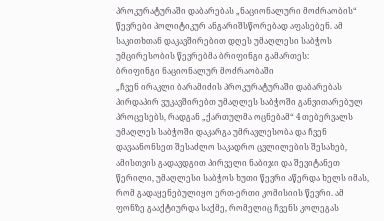პროკურატურაში დაბარებას „ნაციონალური მოძრაობის“ წევრები პოლიტიკურ ანგარიშსწორებად აფასებენ. ამ საკითხთან დაკავშირებით დღეს უმაღლესი საბჭოს უმცირესობის წევრებმა ბრიფინგი გამართეს:
ბრიფინგი ნაციონალურ მოძრაობაში
„ჩვენ ირაკლი ბარამიძის პროკურატურაში დაბარებას პირდაპირ ვუკავშირებთ უმაღლეს საბჭოში განვითარებულ პროცესებს, რადგან „ქართულმა ოცნებამ“ 4 თებერვალს უმაღლეს საბჭოში დაკარგა უმრავლესობა და ჩვენ დავაანონსეთ შესაძლო საკადრო ცვლილების შესახებ, ამისთვის გადავდგით პირველი ნაბიჯი და შევიტანეთ წერილი, უმაღლესი საბჭოს ხუთი წევრი აწერდა ხელს იმას, რომ გადაყენებულიყო ერთ-ერთი კომისიის წევრი. ამ ფონზე გააქტიურდა საქმე, რომელიც ჩვენს კოლეგას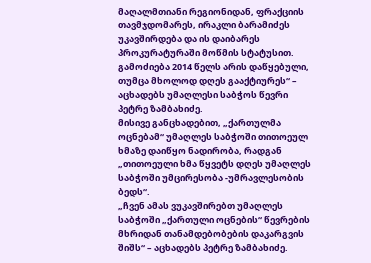მაღალმთიანი რეგიონიდან, ფრაქციის თავმჯდომარეს, ირაკლი ბარამიძეს უკავშირდება და ის დაიბარეს პროკურატურაში მოწმის სტატუსით. გამოძიება 2014 წელს არის დაწყებული, თუმცა მხოლოდ დღეს გააქტიურეს“ – აცხადებს უმაღლესი საბჭოს წევრი პეტრე ზამბახიძე.
მისივე განცხადებით, „ქართულმა ოცნებამ“ უმაღლეს საბჭოში თითოეულ ხმაზე დაიწყო ნადირობა, რადგან „თითოეული ხმა წყვეტს დღეს უმაღლეს საბჭოში უმცირესობა -უმრავლესობის ბედს“.
„ჩვენ ამას ვუკავშირებთ უმაღლეს საბჭოში „ქართული ოცნების“ წევრების მხრიდან თანამდებობების დაკარგვის შიშს“ – აცხადებს პეტრე ზამბახიძე.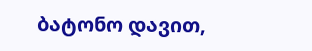ბატონო დავით,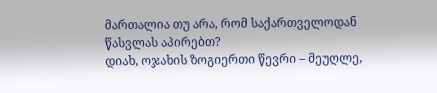მართალია თუ არა, რომ საქართველოდან წასვლას აპირებთ?
დიახ, ოჯახის ზოგიერთი წევრი – მეუღლე,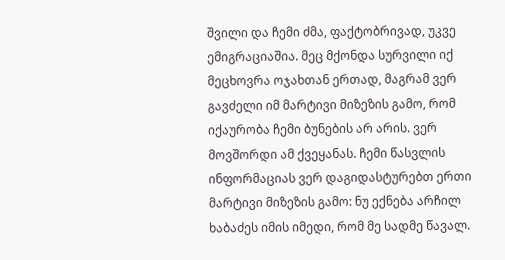შვილი და ჩემი ძმა, ფაქტობრივად, უკვე ემიგრაციაშია. მეც მქონდა სურვილი იქ მეცხოვრა ოჯახთან ერთად, მაგრამ ვერ გავძელი იმ მარტივი მიზეზის გამო, რომ იქაურობა ჩემი ბუნების არ არის. ვერ მოვშორდი ამ ქვეყანას. ჩემი წასვლის ინფორმაციას ვერ დაგიდასტურებთ ერთი მარტივი მიზეზის გამო: ნუ ექნება არჩილ ხაბაძეს იმის იმედი, რომ მე სადმე წავალ.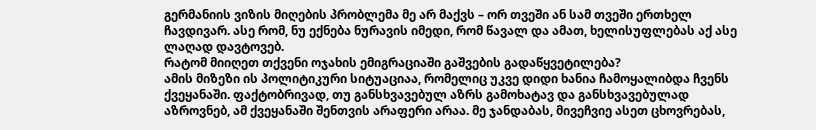გერმანიის ვიზის მიღების პრობლემა მე არ მაქვს – ორ თვეში ან სამ თვეში ერთხელ ჩავდივარ. ასე რომ, ნუ ექნება ნურავის იმედი, რომ წავალ და ამათ, ხელისუფლებას აქ ასე ლაღად დავტოვებ.
რატომ მიიღეთ თქვენი ოჯახის ემიგრაციაში გაშვების გადაწყვეტილება?
ამის მიზეზი ის პოლიტიკური სიტუაციაა, რომელიც უკვე დიდი ხანია ჩამოყალიბდა ჩვენს ქვეყანაში. ფაქტობრივად, თუ განსხვავებულ აზრს გამოხატავ და განსხვავებულად აზროვნებ, ამ ქვეყანაში შენთვის არაფერი არაა. მე ჯანდაბას, მივეჩვიე ასეთ ცხოვრებას,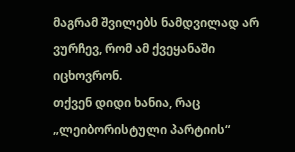მაგრამ შვილებს ნამდვილად არ ვურჩევ, რომ ამ ქვეყანაში იცხოვრონ.
თქვენ დიდი ხანია, რაც „ლეიბორისტული პარტიის“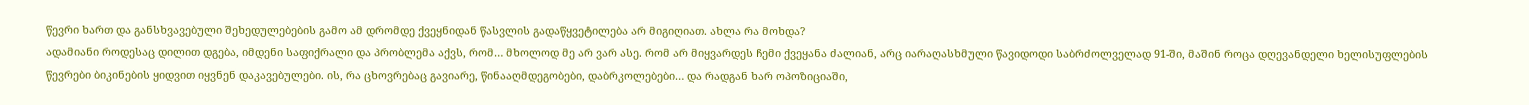წევრი ხართ და განსხვავებული შეხედულებების გამო ამ დრომდე ქვეყნიდან წასვლის გადაწყვეტილება არ მიგიღიათ. ახლა რა მოხდა?
ადამიანი როდესაც დილით დგება, იმდენი საფიქრალი და პრობლემა აქვს, რომ… მხოლოდ მე არ ვარ ასე. რომ არ მიყვარდეს ჩემი ქვეყანა ძალიან, არც იარაღასხმული წავიდოდი საბრძოლველად 91-ში, მაშინ როცა დღევანდელი ხელისუფლების წევრები ბიკინების ყიდვით იყვნენ დაკავებულები. ის, რა ცხოვრებაც გავიარე, წინააღმდეგობები, დაბრკოლებები… და რადგან ხარ ოპოზიციაში,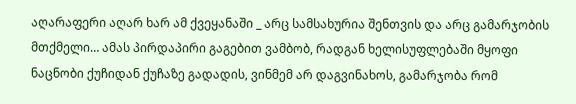აღარაფერი აღარ ხარ ამ ქვეყანაში _ არც სამსახურია შენთვის და არც გამარჯობის მთქმელი… ამას პირდაპირი გაგებით ვამბობ, რადგან ხელისუფლებაში მყოფი ნაცნობი ქუჩიდან ქუჩაზე გადადის, ვინმემ არ დაგვინახოს, გამარჯობა რომ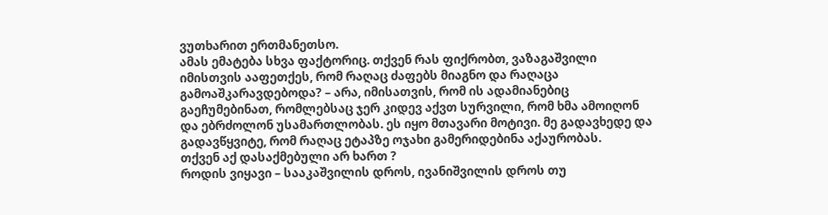ვუთხარით ერთმანეთსო.
ამას ემატება სხვა ფაქტორიც. თქვენ რას ფიქრობთ, ვაზაგაშვილი იმისთვის ააფეთქეს, რომ რაღაც ძაფებს მიაგნო და რაღაცა გამოაშკარავდებოდა? – არა, იმისათვის, რომ ის ადამიანებიც გაეჩუმებინათ, რომლებსაც ჯერ კიდევ აქვთ სურვილი, რომ ხმა ამოიღონ და ებრძოლონ უსამართლობას. ეს იყო მთავარი მოტივი. მე გადავხედე და გადავწყვიტე, რომ რაღაც ეტაპზე ოჯახი გამერიდებინა აქაურობას.
თქვენ აქ დასაქმებული არ ხართ ?
როდის ვიყავი – სააკაშვილის დროს, ივანიშვილის დროს თუ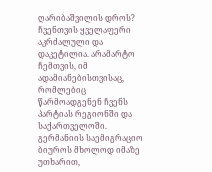ღარიბაშვილის დროს? ჩვენთვის ყველაფერი აკრძალული და დაკეტილია. არამარტო ჩემთვის, იმ ადამიანებისთვისაც, რომლებიც წარმოადგენენ ჩვენს პარტიას რეგიონში და საქართველოში.
გერმანიის საემიგრაციო ბიუროს მხოლოდ იმაზე უთხარით,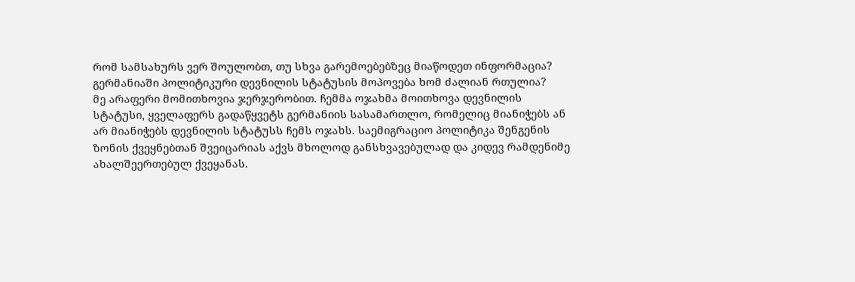რომ სამსახურს ვერ შოულობთ, თუ სხვა გარემოებებზეც მიაწოდეთ ინფორმაცია? გერმანიაში პოლიტიკური დევნილის სტატუსის მოპოვება ხომ ძალიან რთულია?
მე არაფერი მომითხოვია ჯერჯერობით. ჩემმა ოჯახმა მოითხოვა დევნილის სტატუსი, ყველაფერს გადაწყვეტს გერმანიის სასამართლო, რომელიც მიანიჭებს ან არ მიანიჭებს დევნილის სტატუსს ჩემს ოჯახს. საემიგრაციო პოლიტიკა შენგენის ზონის ქვეყნებთან შვეიცარიას აქვს მხოლოდ განსხვავებულად და კიდევ რამდენიმე ახალშეერთებულ ქვეყანას.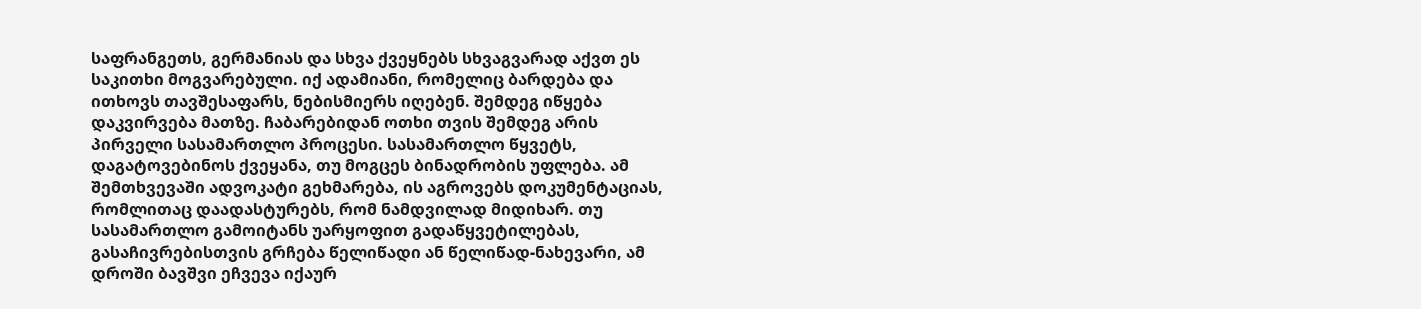საფრანგეთს, გერმანიას და სხვა ქვეყნებს სხვაგვარად აქვთ ეს საკითხი მოგვარებული. იქ ადამიანი, რომელიც ბარდება და ითხოვს თავშესაფარს, ნებისმიერს იღებენ. შემდეგ იწყება დაკვირვება მათზე. ჩაბარებიდან ოთხი თვის შემდეგ არის პირველი სასამართლო პროცესი. სასამართლო წყვეტს, დაგატოვებინოს ქვეყანა, თუ მოგცეს ბინადრობის უფლება. ამ შემთხვევაში ადვოკატი გეხმარება, ის აგროვებს დოკუმენტაციას, რომლითაც დაადასტურებს, რომ ნამდვილად მიდიხარ. თუ სასამართლო გამოიტანს უარყოფით გადაწყვეტილებას, გასაჩივრებისთვის გრჩება წელიწადი ან წელიწად-ნახევარი, ამ დროში ბავშვი ეჩვევა იქაურ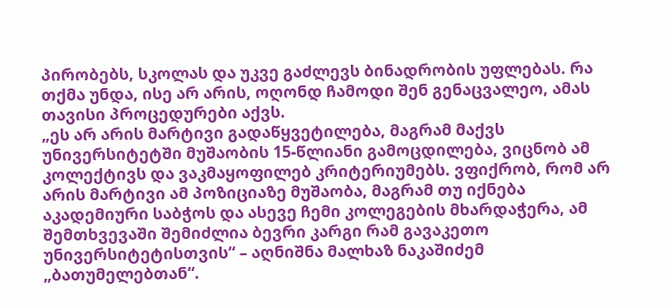პირობებს, სკოლას და უკვე გაძლევს ბინადრობის უფლებას. რა თქმა უნდა, ისე არ არის, ოღონდ ჩამოდი შენ გენაცვალეო, ამას თავისი პროცედურები აქვს.
„ეს არ არის მარტივი გადაწყვეტილება, მაგრამ მაქვს უნივერსიტეტში მუშაობის 15-წლიანი გამოცდილება, ვიცნობ ამ კოლექტივს და ვაკმაყოფილებ კრიტერიუმებს. ვფიქრობ, რომ არ არის მარტივი ამ პოზიციაზე მუშაობა, მაგრამ თუ იქნება აკადემიური საბჭოს და ასევე ჩემი კოლეგების მხარდაჭერა, ამ შემთხვევაში შემიძლია ბევრი კარგი რამ გავაკეთო უნივერსიტეტისთვის“ – აღნიშნა მალხაზ ნაკაშიძემ „ბათუმელებთან“.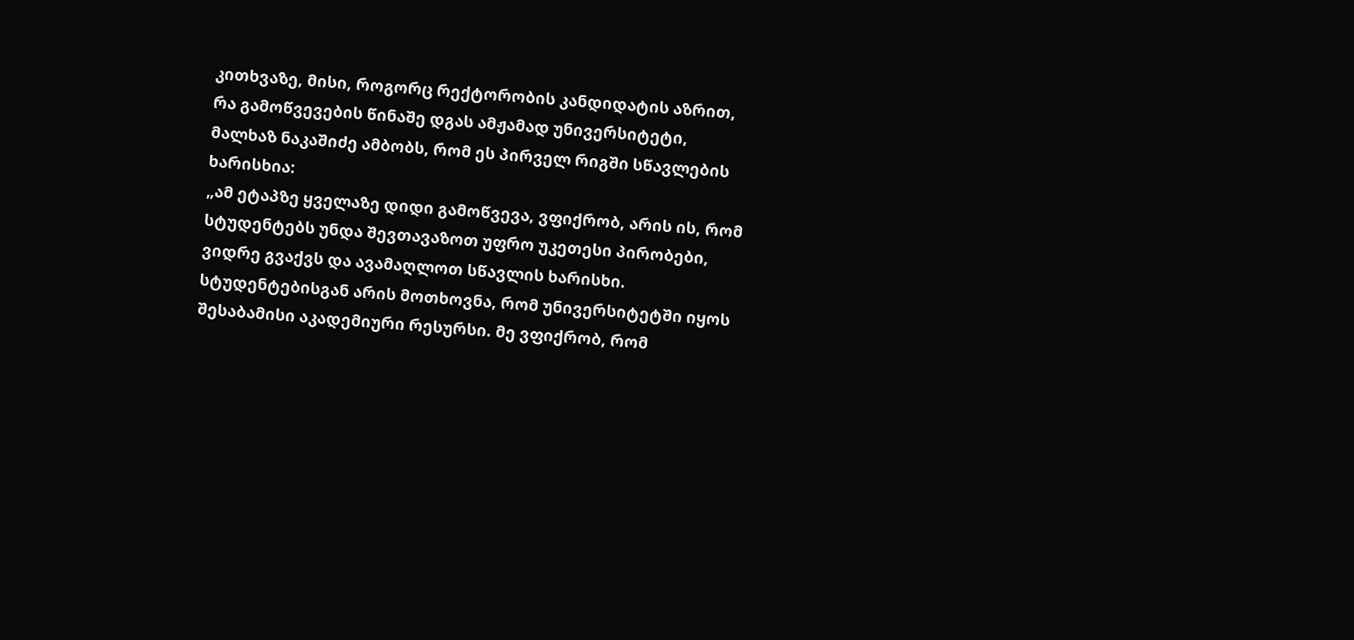კითხვაზე, მისი, როგორც რექტორობის კანდიდატის აზრით, რა გამოწვევების წინაშე დგას ამჟამად უნივერსიტეტი, მალხაზ ნაკაშიძე ამბობს, რომ ეს პირველ რიგში სწავლების ხარისხია:
„ამ ეტაპზე ყველაზე დიდი გამოწვევა, ვფიქრობ, არის ის, რომ სტუდენტებს უნდა შევთავაზოთ უფრო უკეთესი პირობები, ვიდრე გვაქვს და ავამაღლოთ სწავლის ხარისხი. სტუდენტებისგან არის მოთხოვნა, რომ უნივერსიტეტში იყოს შესაბამისი აკადემიური რესურსი. მე ვფიქრობ, რომ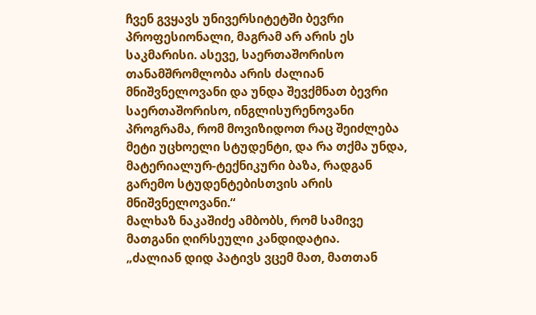ჩვენ გვყავს უნივერსიტეტში ბევრი პროფესიონალი, მაგრამ არ არის ეს საკმარისი. ასევე, საერთაშორისო თანამშრომლობა არის ძალიან მნიშვნელოვანი და უნდა შევქმნათ ბევრი საერთაშორისო, ინგლისურენოვანი პროგრამა, რომ მოვიზიდოთ რაც შეიძლება მეტი უცხოელი სტუდენტი, და რა თქმა უნდა, მატერიალურ-ტექნიკური ბაზა, რადგან გარემო სტუდენტებისთვის არის მნიშვნელოვანი.“
მალხაზ ნაკაშიძე ამბობს, რომ სამივე მათგანი ღირსეული კანდიდატია.
„ძალიან დიდ პატივს ვცემ მათ, მათთან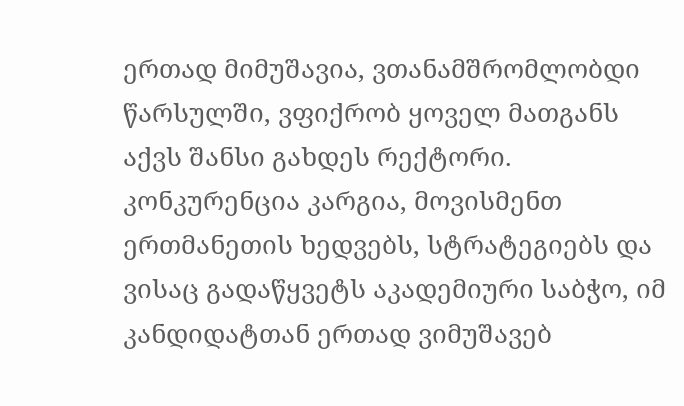ერთად მიმუშავია, ვთანამშრომლობდი წარსულში, ვფიქრობ ყოველ მათგანს აქვს შანსი გახდეს რექტორი. კონკურენცია კარგია, მოვისმენთ ერთმანეთის ხედვებს, სტრატეგიებს და ვისაც გადაწყვეტს აკადემიური საბჭო, იმ კანდიდატთან ერთად ვიმუშავებ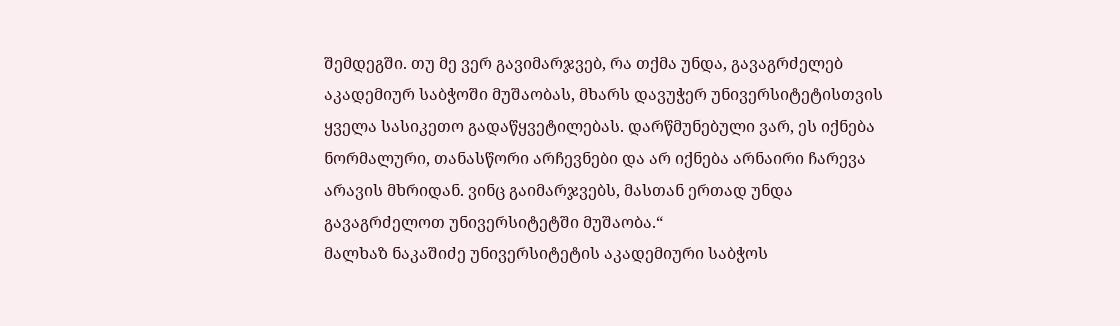შემდეგში. თუ მე ვერ გავიმარჯვებ, რა თქმა უნდა, გავაგრძელებ აკადემიურ საბჭოში მუშაობას, მხარს დავუჭერ უნივერსიტეტისთვის ყველა სასიკეთო გადაწყვეტილებას. დარწმუნებული ვარ, ეს იქნება ნორმალური, თანასწორი არჩევნები და არ იქნება არნაირი ჩარევა არავის მხრიდან. ვინც გაიმარჯვებს, მასთან ერთად უნდა გავაგრძელოთ უნივერსიტეტში მუშაობა.“
მალხაზ ნაკაშიძე უნივერსიტეტის აკადემიური საბჭოს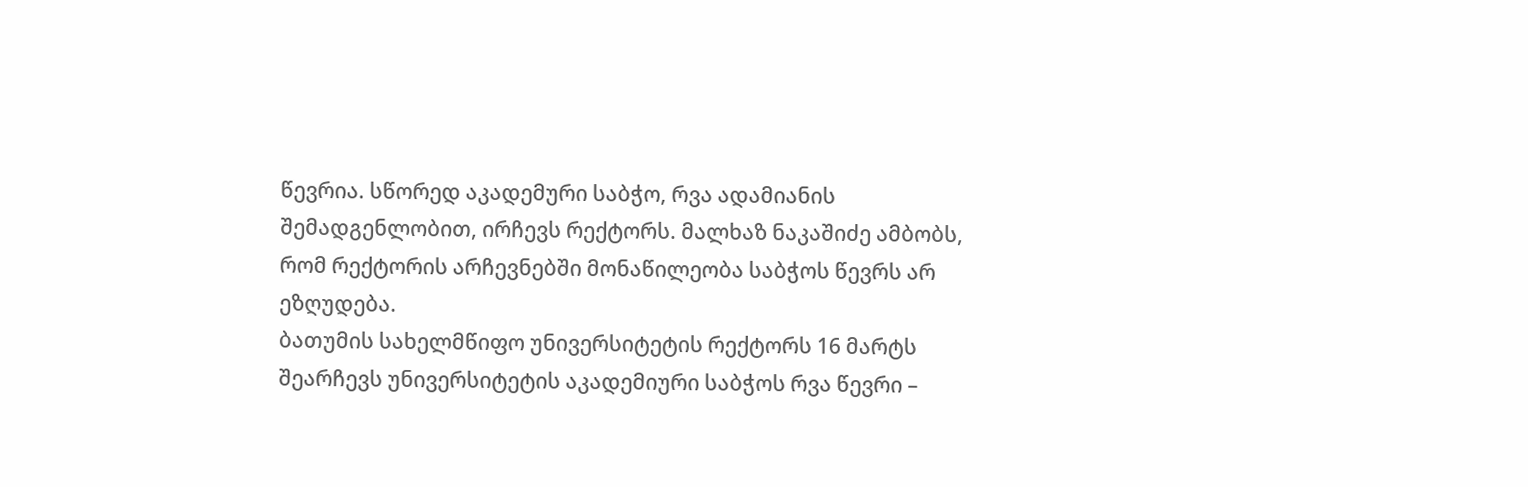წევრია. სწორედ აკადემური საბჭო, რვა ადამიანის შემადგენლობით, ირჩევს რექტორს. მალხაზ ნაკაშიძე ამბობს, რომ რექტორის არჩევნებში მონაწილეობა საბჭოს წევრს არ ეზღუდება.
ბათუმის სახელმწიფო უნივერსიტეტის რექტორს 16 მარტს შეარჩევს უნივერსიტეტის აკადემიური საბჭოს რვა წევრი –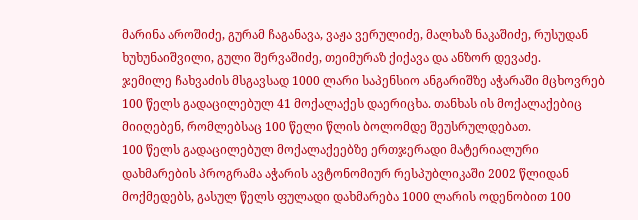მარინა აროშიძე, გურამ ჩაგანავა, ვაჟა ვერულიძე, მალხაზ ნაკაშიძე, რუსუდან ხუხუნაიშვილი, გული შერვაშიძე, თეიმურაზ ქიქავა და ანზორ დევაძე.
ჯემილე ჩახვაძის მსგავსად 1000 ლარი საპენსიო ანგარიშზე აჭარაში მცხოვრებ 100 წელს გადაცილებულ 41 მოქალაქეს დაერიცხა. თანხას ის მოქალაქებიც მიიღებენ, რომლებსაც 100 წელი წლის ბოლომდე შეუსრულდებათ.
100 წელს გადაცილებულ მოქალაქეებზე ერთჯერადი მატერიალური დახმარების პროგრამა აჭარის ავტონომიურ რესპუბლიკაში 2002 წლიდან მოქმედებს, გასულ წელს ფულადი დახმარება 1000 ლარის ოდენობით 100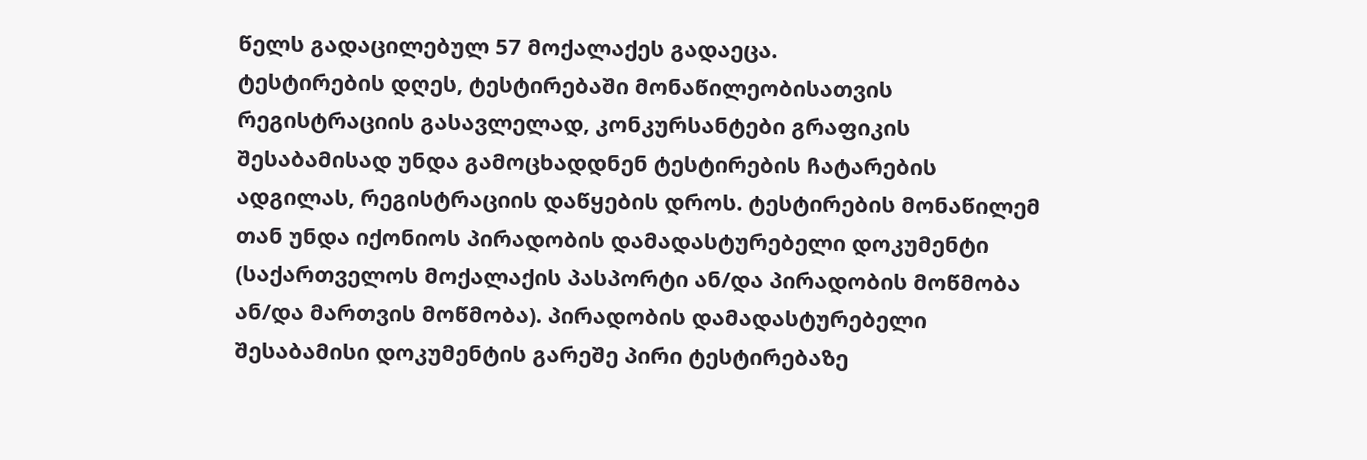წელს გადაცილებულ 57 მოქალაქეს გადაეცა.
ტესტირების დღეს, ტესტირებაში მონაწილეობისათვის რეგისტრაციის გასავლელად, კონკურსანტები გრაფიკის შესაბამისად უნდა გამოცხადდნენ ტესტირების ჩატარების ადგილას, რეგისტრაციის დაწყების დროს. ტესტირების მონაწილემ თან უნდა იქონიოს პირადობის დამადასტურებელი დოკუმენტი (საქართველოს მოქალაქის პასპორტი ან/და პირადობის მოწმობა ან/და მართვის მოწმობა). პირადობის დამადასტურებელი შესაბამისი დოკუმენტის გარეშე პირი ტესტირებაზე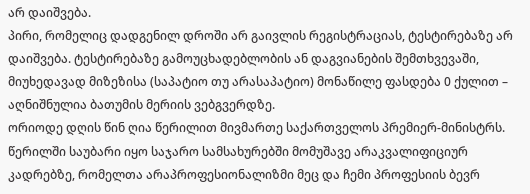არ დაიშვება.
პირი, რომელიც დადგენილ დროში არ გაივლის რეგისტრაციას, ტესტირებაზე არ დაიშვება. ტესტირებაზე გამოუცხადებლობის ან დაგვიანების შემთხვევაში, მიუხედავად მიზეზისა (საპატიო თუ არასაპატიო) მონაწილე ფასდება 0 ქულით – აღნიშნულია ბათუმის მერიის ვებგვერდზე.
ორიოდე დღის წინ ღია წერილით მივმართე საქართველოს პრემიერ-მინისტრს. წერილში საუბარი იყო საჯარო სამსახურებში მომუშავე არაკვალიფიციურ კადრებზე, რომელთა არაპროფესიონალიზმი მეც და ჩემი პროფესიის ბევრ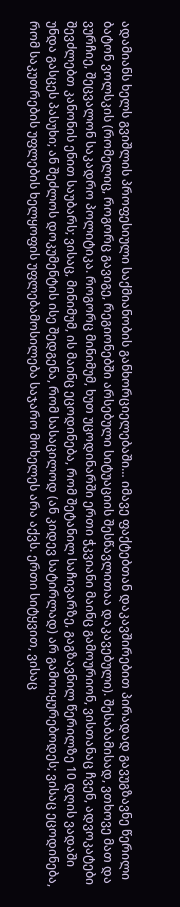ადამიანს ხელს გვიშლის პროფესიული საქმიანობის განხორციელებაში… იმავე ფაქტებთან დაკავშირებით პირადად გავუგზავნე წერილი ბატონ ვოლსკის (რომელიც, როგორც გავიგე, რეგიონებში არსებული სიტუაციის შესწავლითაა დაკავებული). შესაბამისად, ვთხოვე მათ და ვურჩიე, შეცვალონ საკადრო პოლიტიკა. როგორც მინიმუმ, ხუთ უცოდინარში ერთი ჭკვიანი მაინც გამოურიონ, ვისთანაც ჩვენ, ადვოკატები შევძლებთ კანონის ენით საუბარს; ვისაც, მინიმუმ, ის მაინც ეცოდინება, რომ შეტანილ საჩივარზე, გაგზავნილ წერილზე 10 დღის ვადაში უნდა გასცეს პასუხი; ან შეძლოს დოკუმენტის ისე შედგენა, რომ სასაცილოდ (ან კიდევ სატირლად) არ გამოიყურებოდეს; ვისაც ეცოდინება, რომ საკუთრების უფლების ხელყოფის უფლებამოსილება საჯარო მოხელეს არა აქვს. ერთი სიტყვით, ვისაც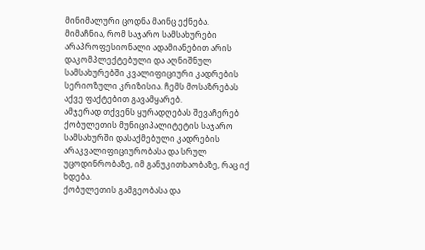მინიმალური ცოდნა მაინც ექნება.
მიმაჩნია, რომ საჯარო სამსახურები არაპროფესიონალი ადამიანებით არის დაკომპლექტებული და აღნიშნულ სამსახურებში კვალიფიციური კადრების სერიოზული კრიზისია. ჩემს მოსაზრებას აქვე ფაქტებით გავამყარებ.
ამჯერად თქვენს ყურადღებას შევაჩერებ ქობულეთის მუნიციპალიტეტის საჯარო სამსახურში დასაქმებული კადრების არაკვალიფიციურობასა და სრულ უცოდინრობაზე, იმ განუკითხაობაზე, რაც იქ ხდება.
ქობულეთის გამგეობასა და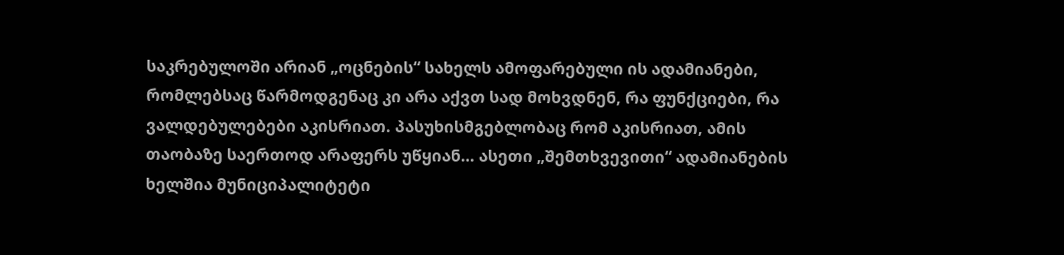საკრებულოში არიან „ოცნების“ სახელს ამოფარებული ის ადამიანები, რომლებსაც წარმოდგენაც კი არა აქვთ სად მოხვდნენ, რა ფუნქციები, რა ვალდებულებები აკისრიათ. პასუხისმგებლობაც რომ აკისრიათ, ამის თაობაზე საერთოდ არაფერს უწყიან… ასეთი „შემთხვევითი“ ადამიანების ხელშია მუნიციპალიტეტი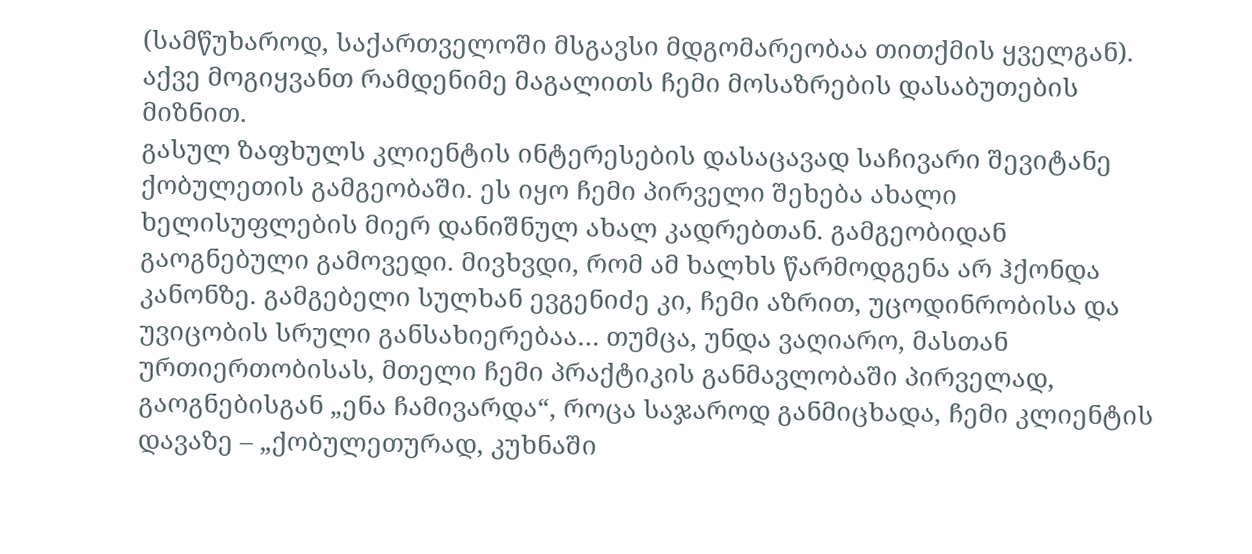(სამწუხაროდ, საქართველოში მსგავსი მდგომარეობაა თითქმის ყველგან).
აქვე მოგიყვანთ რამდენიმე მაგალითს ჩემი მოსაზრების დასაბუთების მიზნით.
გასულ ზაფხულს კლიენტის ინტერესების დასაცავად საჩივარი შევიტანე ქობულეთის გამგეობაში. ეს იყო ჩემი პირველი შეხება ახალი ხელისუფლების მიერ დანიშნულ ახალ კადრებთან. გამგეობიდან გაოგნებული გამოვედი. მივხვდი, რომ ამ ხალხს წარმოდგენა არ ჰქონდა კანონზე. გამგებელი სულხან ევგენიძე კი, ჩემი აზრით, უცოდინრობისა და უვიცობის სრული განსახიერებაა… თუმცა, უნდა ვაღიარო, მასთან ურთიერთობისას, მთელი ჩემი პრაქტიკის განმავლობაში პირველად, გაოგნებისგან „ენა ჩამივარდა“, როცა საჯაროდ განმიცხადა, ჩემი კლიენტის დავაზე – „ქობულეთურად, კუხნაში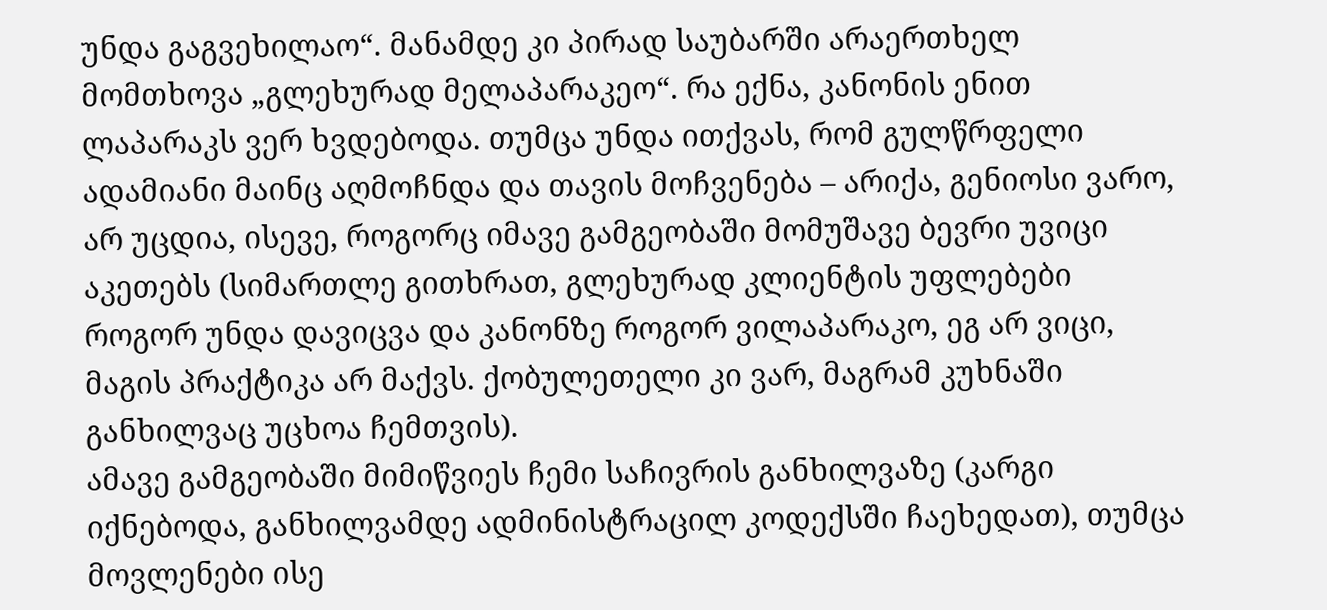უნდა გაგვეხილაო“. მანამდე კი პირად საუბარში არაერთხელ მომთხოვა „გლეხურად მელაპარაკეო“. რა ექნა, კანონის ენით ლაპარაკს ვერ ხვდებოდა. თუმცა უნდა ითქვას, რომ გულწრფელი ადამიანი მაინც აღმოჩნდა და თავის მოჩვენება – არიქა, გენიოსი ვარო, არ უცდია, ისევე, როგორც იმავე გამგეობაში მომუშავე ბევრი უვიცი აკეთებს (სიმართლე გითხრათ, გლეხურად კლიენტის უფლებები როგორ უნდა დავიცვა და კანონზე როგორ ვილაპარაკო, ეგ არ ვიცი, მაგის პრაქტიკა არ მაქვს. ქობულეთელი კი ვარ, მაგრამ კუხნაში განხილვაც უცხოა ჩემთვის).
ამავე გამგეობაში მიმიწვიეს ჩემი საჩივრის განხილვაზე (კარგი იქნებოდა, განხილვამდე ადმინისტრაცილ კოდექსში ჩაეხედათ), თუმცა მოვლენები ისე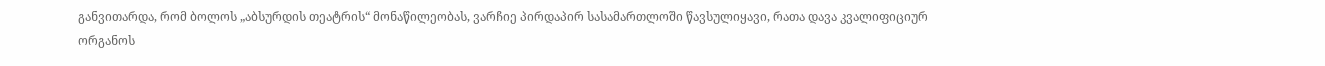განვითარდა, რომ ბოლოს „აბსურდის თეატრის“ მონაწილეობას, ვარჩიე პირდაპირ სასამართლოში წავსულიყავი, რათა დავა კვალიფიციურ ორგანოს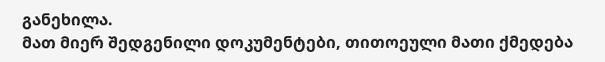განეხილა.
მათ მიერ შედგენილი დოკუმენტები, თითოეული მათი ქმედება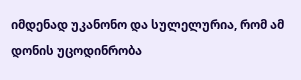იმდენად უკანონო და სულელურია, რომ ამ დონის უცოდინრობა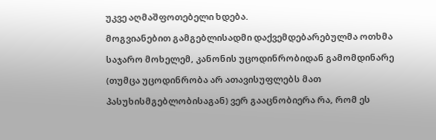უკვე აღმაშფოთებელი ხდება.
მოგვიანებით გამგებლისადმი დაქვემდებარებულმა ოთხმა საჯარო მოხელემ, კანონის უცოდინრობიდან გამომდინარე (თუმცა უცოდინრობა არ ათავისუფლებს მათ პასუხისმგებლობისაგან) ვერ გააცნობიერა რა, რომ ეს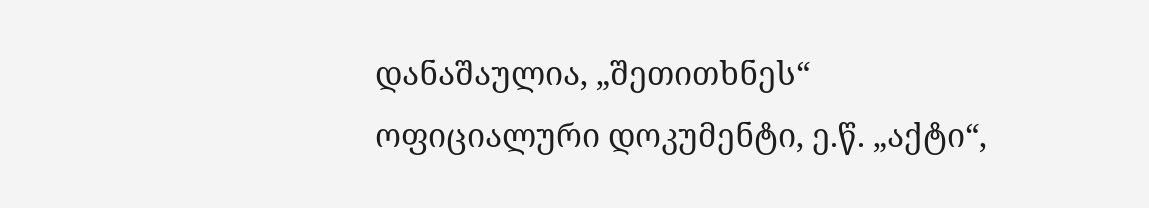დანაშაულია, „შეთითხნეს“ ოფიციალური დოკუმენტი, ე.წ. „აქტი“,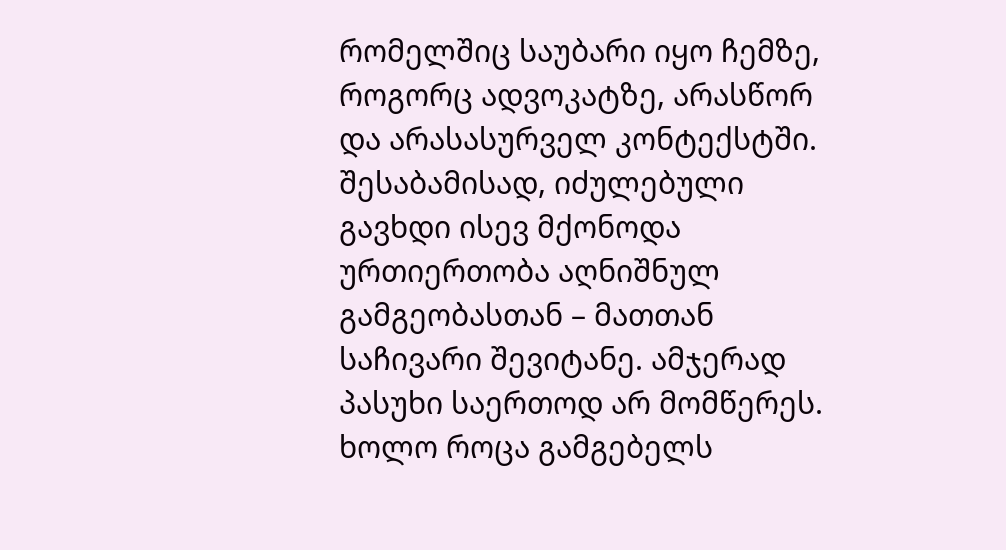რომელშიც საუბარი იყო ჩემზე, როგორც ადვოკატზე, არასწორ და არასასურველ კონტექსტში. შესაბამისად, იძულებული გავხდი ისევ მქონოდა ურთიერთობა აღნიშნულ გამგეობასთან – მათთან საჩივარი შევიტანე. ამჯერად პასუხი საერთოდ არ მომწერეს. ხოლო როცა გამგებელს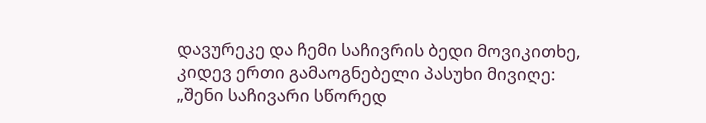დავურეკე და ჩემი საჩივრის ბედი მოვიკითხე, კიდევ ერთი გამაოგნებელი პასუხი მივიღე: „შენი საჩივარი სწორედ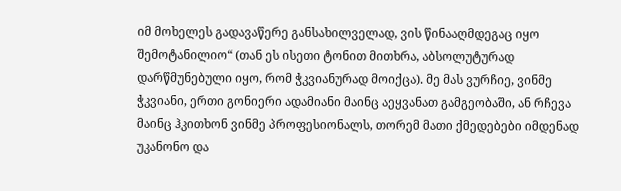იმ მოხელეს გადავაწერე განსახილველად, ვის წინააღმდეგაც იყო შემოტანილიო“ (თან ეს ისეთი ტონით მითხრა, აბსოლუტურად დარწმუნებული იყო, რომ ჭკვიანურად მოიქცა). მე მას ვურჩიე, ვინმე ჭკვიანი, ერთი გონიერი ადამიანი მაინც აეყვანათ გამგეობაში, ან რჩევა მაინც ჰკითხონ ვინმე პროფესიონალს, თორემ მათი ქმედებები იმდენად უკანონო და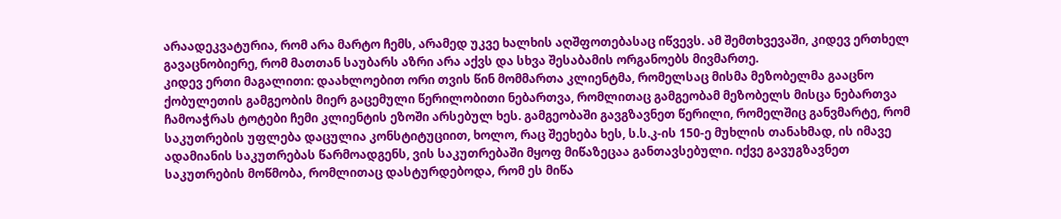არაადეკვატურია, რომ არა მარტო ჩემს, არამედ უკვე ხალხის აღშფოთებასაც იწვევს. ამ შემთხვევაში, კიდევ ერთხელ გავაცნობიერე, რომ მათთან საუბარს აზრი არა აქვს და სხვა შესაბამის ორგანოებს მივმართე.
კიდევ ერთი მაგალითი: დაახლოებით ორი თვის წინ მომმართა კლიენტმა, რომელსაც მისმა მეზობელმა გააცნო ქობულეთის გამგეობის მიერ გაცემული წერილობითი ნებართვა, რომლითაც გამგეობამ მეზობელს მისცა ნებართვა ჩამოაჭრას ტოტები ჩემი კლიენტის ეზოში არსებულ ხეს. გამგეობაში გავგზავნეთ წერილი, რომელშიც განვმარტე, რომ საკუთრების უფლება დაცულია კონსტიტუციით, ხოლო, რაც შეეხება ხეს, ს.ს.კ-ის 150-ე მუხლის თანახმად, ის იმავე ადამიანის საკუთრებას წარმოადგენს, ვის საკუთრებაში მყოფ მიწაზეცაა განთავსებული. იქვე გავუგზავნეთ საკუთრების მოწმობა, რომლითაც დასტურდებოდა, რომ ეს მიწა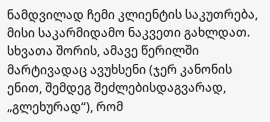ნამდვილად ჩემი კლიენტის საკუთრება, მისი საკარმიდამო ნაკვეთი გახლდათ. სხვათა შორის, ამავე წერილში მარტივადაც ავუხსენი (ჯერ კანონის ენით, შემდეგ შეძლებისდაგვარად, „გლეხურად“), რომ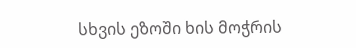სხვის ეზოში ხის მოჭრის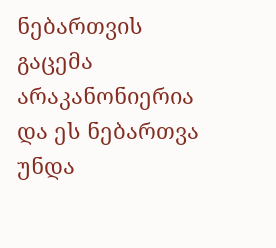ნებართვის გაცემა არაკანონიერია და ეს ნებართვა უნდა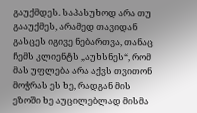გაუქმდეს. საპასუხოდ არა თუ გააუქმეს, არამედ თავიდან გასცეს იგივე ნებართვა, თანაც ჩემს კლიენტს „აუხსნეს“, რომ მას უფლება არა აქვს თვითონ მოჭრას ეს ხე, რადგან მის ეზოში ხე აუცილებლად მისმა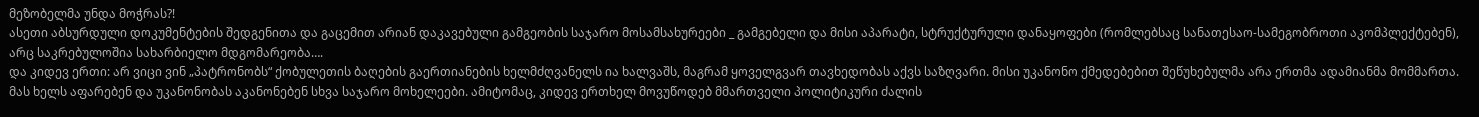მეზობელმა უნდა მოჭრას?!
ასეთი აბსურდული დოკუმენტების შედგენითა და გაცემით არიან დაკავებული გამგეობის საჯარო მოსამსახურეები _ გამგებელი და მისი აპარატი, სტრუქტურული დანაყოფები (რომლებსაც სანათესაო-სამეგობროთი აკომპლექტებენ), არც საკრებულოშია სახარბიელო მდგომარეობა….
და კიდევ ერთი: არ ვიცი ვინ „პატრონობს“ ქობულეთის ბაღების გაერთიანების ხელმძღვანელს ია ხალვაშს, მაგრამ ყოველგვარ თავხედობას აქვს საზღვარი. მისი უკანონო ქმედებებით შეწუხებულმა არა ერთმა ადამიანმა მომმართა. მას ხელს აფარებენ და უკანონობას აკანონებენ სხვა საჯარო მოხელეები. ამიტომაც, კიდევ ერთხელ მოვუწოდებ მმართველი პოლიტიკური ძალის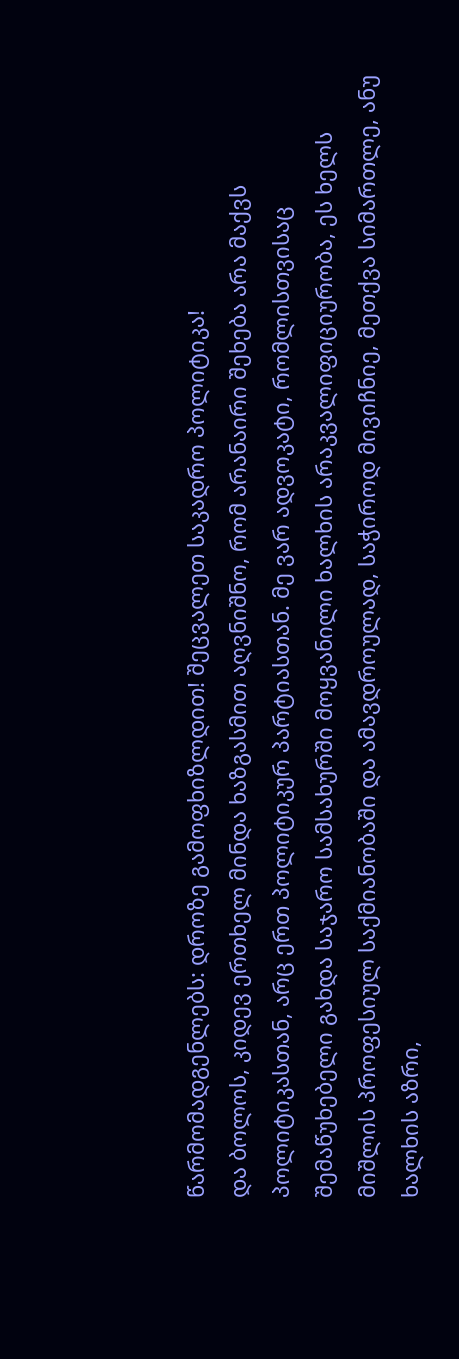წარმომადგენლებს: დროზე გამოფხიზლდით! შეცვალეთ საკადრო პოლიტიკა!
და ბოლოს, კიდევ ერთხელ მინდა ხაზგასმით აღვნიშნო, რომ არანაირი შეხება არა მაქვს პოლიტიკასთან, არც ერთ პოლიტიკურ პარტიასთან. მე ვარ ადვოკატი, რომლისთვისაც შემაწუხებელი გახდა საჯარო სამსახურში მოყვანილი ხალხის არაკვალიფიციურობა, ეს ხელს მიშლის პროფესიულ საქმიანობაში და ამავდროულად, საჭიროდ მივიჩნიე, მეთქვა სიმართლე, ანუ ხალხის აზრი,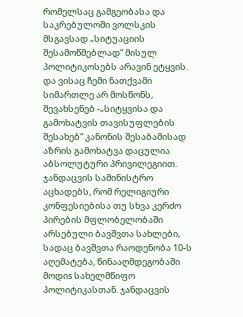რომელსაც გამგეობასა და საკრებულოში ვოლსკის მსგავსად „სიტუაციის შესამოწმებლად“ მისულ პოლიტიკოსებს არავინ ეტყვის. და ვისაც ჩემი ნათქვამი სიმართლე არ მოსწონს, შევახსენებ -„სიტყვისა და გამოხატვის თავისუფლების შესახებ“ კანონის შესაბამისად აზრის გამოხატვა დაცულია აბსოლუტური პრივილეგიით.
ჯანდაცვის სამინისტრო აცხადებს, რომ რელიგიური კონფესიებისა თუ სხვა კერძო პირების მფლობელობაში არსებული ბავშვთა სახლები, სადაც ბავშვთა რაოდენობა 10-ს აღემატება, წინააღმდეგობაში მოდიs სახელმწიფო პოლიტიკასთან. ჯანდაცვის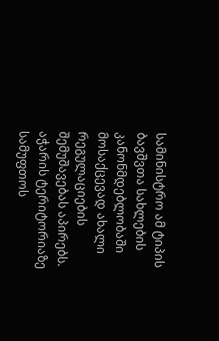სამინისტრო ამ ტიპის ბავშვთა სახლების კანონმდებლობაში მოსაქცევად ახალი რეგულაციების შემუშავებას აპირებს.
აჭარის ტერიტორიაზე სამუფთოს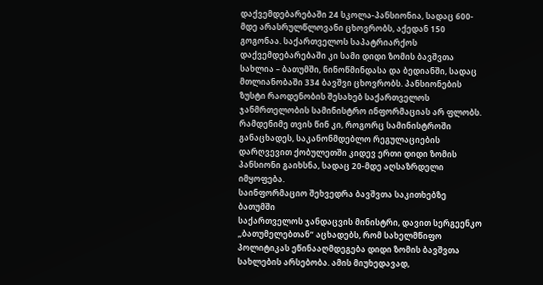დაქვემდებარებაში 24 სკოლა-პანსიონია, სადაც 600-მდე არასრულწლოვანი ცხოვრობს, აქედან 150 გოგონაა. საქართველოს საპატრიარქოს დაქვემდებარებაში კი სამი დიდი ზომის ბავშვთა სახლია – ბათუმში, ნინოწმინდასა და ბედიანში, სადაც მთლიანობაში 334 ბავშვი ცხოვრობს. პანსიონების ზუსტი რაოდენობის შესახებ საქართველოს ჯანმრთელობის სამინისტრო ინფორმაციას არ ფლობს. რამდენიმე თვის წინ კი, როგორც სამინისტროში განაცხადეს, საკანონმდებლო რეგულაციების დარღვევით ქობულეთში კიდევ ერთი დიდი ზომის პანსიონი გაიხსნა, სადაც 20-მდე აღსაზრდელი იმყოფება.
საინფორმაციო შეხვედრა ბავშვთა საკითხებზე ბათუმში
საქართველოს ჯანდაცვის მინისტრი, დავით სერგეენკო „ბათუმელებთან“ აცხადებს, რომ სახელმწიფო პოლიტიკას ეწინააღმდეგება დიდი ზომის ბავშვთა სახლების არსებობა. ამის მიუხედავად,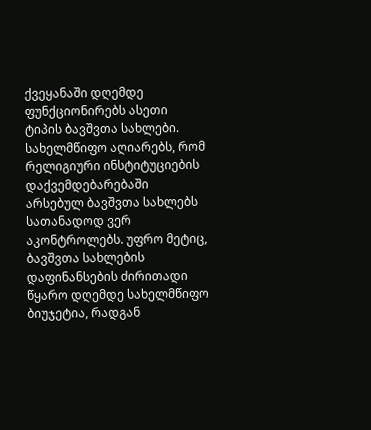ქვეყანაში დღემდე ფუნქციონირებს ასეთი ტიპის ბავშვთა სახლები. სახელმწიფო აღიარებს, რომ რელიგიური ინსტიტუციების დაქვემდებარებაში არსებულ ბავშვთა სახლებს სათანადოდ ვერ აკონტროლებს. უფრო მეტიც, ბავშვთა სახლების დაფინანსების ძირითადი წყარო დღემდე სახელმწიფო ბიუჯეტია, რადგან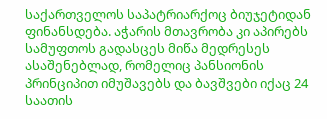საქართველოს საპატრიარქოც ბიუჯეტიდან ფინანსდება. აჭარის მთავრობა კი აპირებს სამუფთოს გადასცეს მიწა მედრესეს ასაშენებლად, რომელიც პანსიონის პრინციპით იმუშავებს და ბავშვები იქაც 24 საათის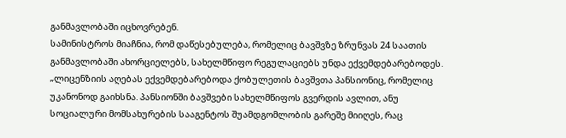განმავლობაში იცხოვრებენ.
სამინისტროს მიაჩნია, რომ დაწესებულება, რომელიც ბავშვზე ზრუნვას 24 საათის განმავლობაში ახორციელებს, სახელმწიფო რეგულაციებს უნდა ექვემდებარებოდეს. „ლიცენზიის აღებას ექვემდებარებოდა ქობულეთის ბავშვთა პანსიონიც, რომელიც უკანონოდ გაიხსნა. პანსიონში ბავშვები სახელმწიფოს გვერდის ავლით, ანუ სოციალური მომსახურების სააგენტოს შუამდგომლობის გარეშე მიიღეს, რაც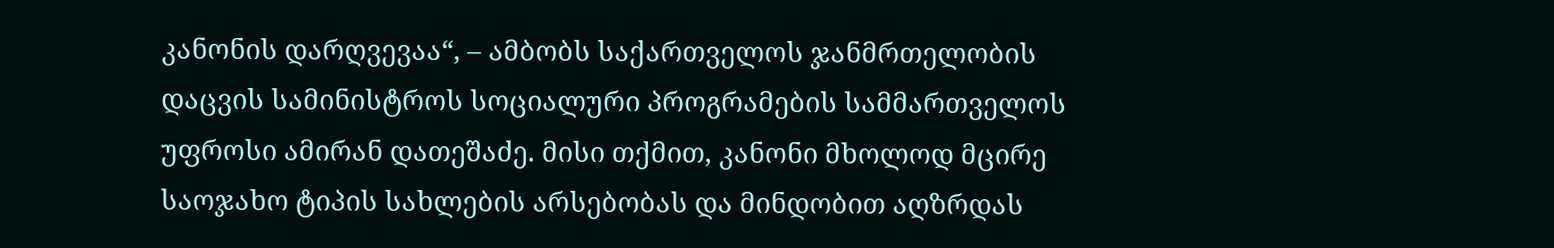კანონის დარღვევაა“, – ამბობს საქართველოს ჯანმრთელობის დაცვის სამინისტროს სოციალური პროგრამების სამმართველოს უფროსი ამირან დათეშაძე. მისი თქმით, კანონი მხოლოდ მცირე საოჯახო ტიპის სახლების არსებობას და მინდობით აღზრდას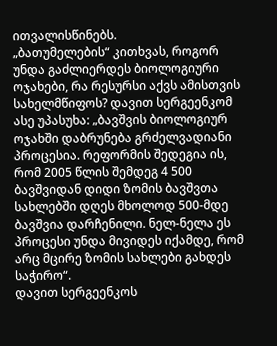ითვალისწინებს.
„ბათუმელების“ კითხვას, როგორ უნდა გაძლიერდეს ბიოლოგიური ოჯახები, რა რესურსი აქვს ამისთვის სახელმწიფოს? დავით სერგეენკომ ასე უპასუხა: „ბავშვის ბიოლოგიურ ოჯახში დაბრუნება გრძელვადიანი პროცესია. რეფორმის შედეგია ის, რომ 2005 წლის შემდეგ 4 500 ბავშვიდან დიდი ზომის ბავშვთა სახლებში დღეს მხოლოდ 500-მდე ბავშვია დარჩენილი. ნელ-ნელა ეს პროცესი უნდა მივიდეს იქამდე, რომ არც მცირე ზომის სახლები გახდეს საჭირო“.
დავით სერგეენკოს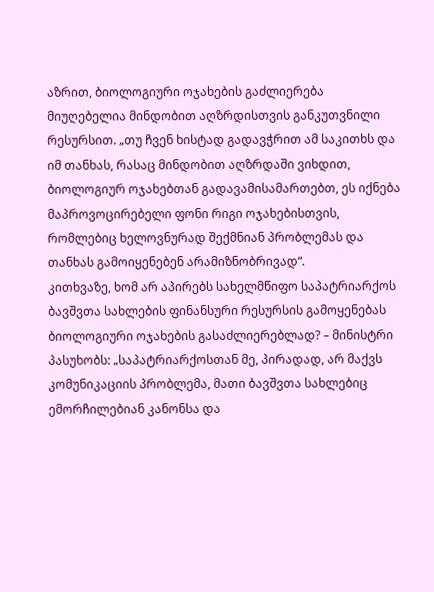აზრით, ბიოლოგიური ოჯახების გაძლიერება მიუღებელია მინდობით აღზრდისთვის განკუთვნილი რესურსით. „თუ ჩვენ ხისტად გადავჭრით ამ საკითხს და იმ თანხას, რასაც მინდობით აღზრდაში ვიხდით, ბიოლოგიურ ოჯახებთან გადავამისამართებთ, ეს იქნება მაპროვოცირებელი ფონი რიგი ოჯახებისთვის, რომლებიც ხელოვნურად შექმნიან პრობლემას და თანხას გამოიყენებენ არამიზნობრივად“.
კითხვაზე, ხომ არ აპირებს სახელმწიფო საპატრიარქოს ბავშვთა სახლების ფინანსური რესურსის გამოყენებას ბიოლოგიური ოჯახების გასაძლიერებლად? – მინისტრი პასუხობს: „საპატრიარქოსთან მე, პირადად, არ მაქვს კომუნიკაციის პრობლემა, მათი ბავშვთა სახლებიც ემორჩილებიან კანონსა და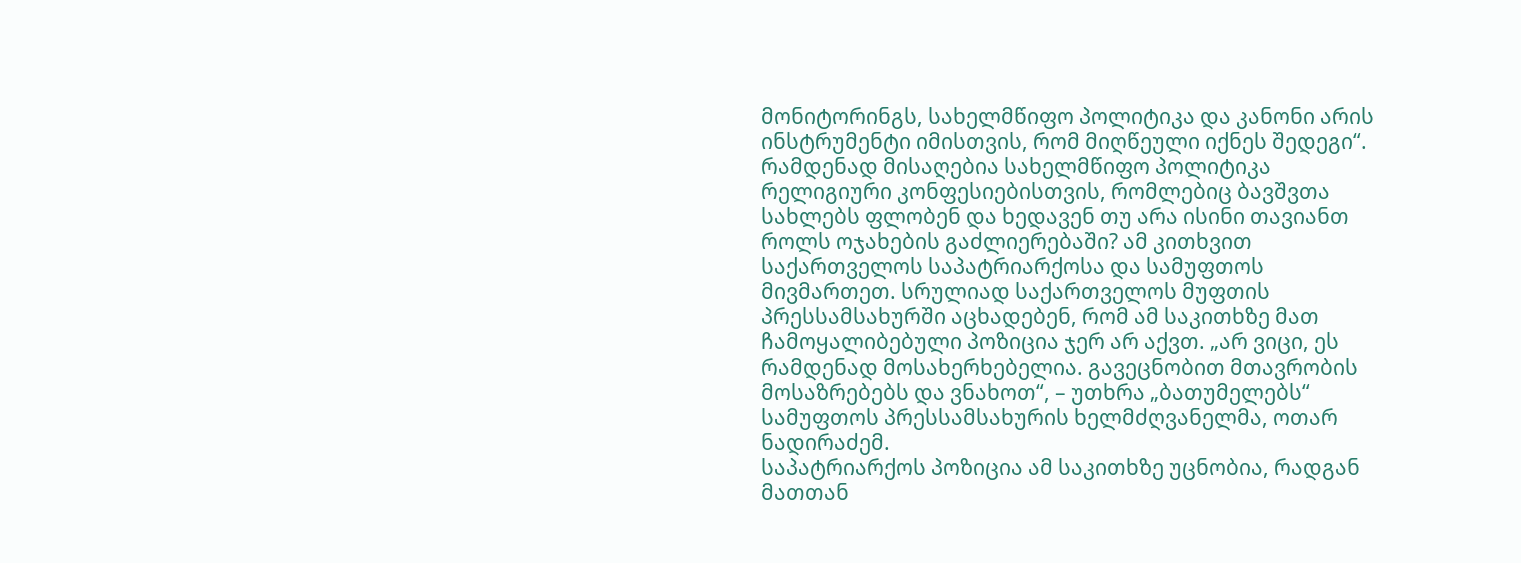მონიტორინგს, სახელმწიფო პოლიტიკა და კანონი არის ინსტრუმენტი იმისთვის, რომ მიღწეული იქნეს შედეგი“.
რამდენად მისაღებია სახელმწიფო პოლიტიკა რელიგიური კონფესიებისთვის, რომლებიც ბავშვთა სახლებს ფლობენ და ხედავენ თუ არა ისინი თავიანთ როლს ოჯახების გაძლიერებაში? ამ კითხვით საქართველოს საპატრიარქოსა და სამუფთოს მივმართეთ. სრულიად საქართველოს მუფთის პრესსამსახურში აცხადებენ, რომ ამ საკითხზე მათ ჩამოყალიბებული პოზიცია ჯერ არ აქვთ. „არ ვიცი, ეს რამდენად მოსახერხებელია. გავეცნობით მთავრობის მოსაზრებებს და ვნახოთ“, – უთხრა „ბათუმელებს“ სამუფთოს პრესსამსახურის ხელმძღვანელმა, ოთარ ნადირაძემ.
საპატრიარქოს პოზიცია ამ საკითხზე უცნობია, რადგან მათთან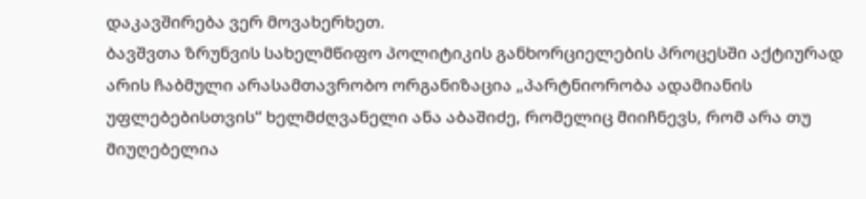დაკავშირება ვერ მოვახერხეთ.
ბავშვთა ზრუნვის სახელმწიფო პოლიტიკის განხორციელების პროცესში აქტიურად არის ჩაბმული არასამთავრობო ორგანიზაცია „პარტნიორობა ადამიანის უფლებებისთვის“ ხელმძღვანელი ანა აბაშიძე, რომელიც მიიჩნევს, რომ არა თუ მიუღებელია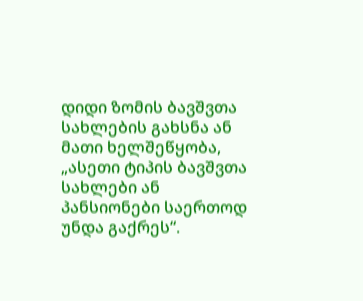დიდი ზომის ბავშვთა სახლების გახსნა ან მათი ხელშეწყობა, „ასეთი ტიპის ბავშვთა სახლები ან პანსიონები საერთოდ უნდა გაქრეს“.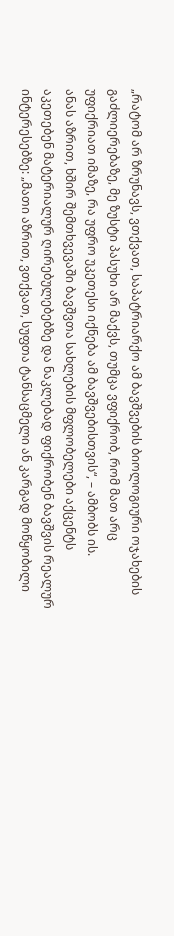„რატომ არ ზრუნავს, ვთქვათ, საპატრიარქო ამ ბავშვების ბიოლოგიური ოჯახების გაძლიერებაზე, მე ზუსტი პასუხი არ მაქვს, თუმცა ვფიქრობ, რომ მათ არც უფიქრიათ იმაზე, რა უფრო უკეთესი იქნება ამ ბავშვებისთვის“, – ამბობს ის.
ანას აზრით, ხშირ შემთხვევაში ბავშვთა სახლების მფლობელები აქცენტს აკეთებენ მატერიალურ ღირებულებებზე და ნაკლებად ფიქრობენ ბავშვის რეალურ ინტერესებზე: „მათი აზრით, ვთქვათ, სუფთა ტანსაცმელი ან კარგად მოწყობილი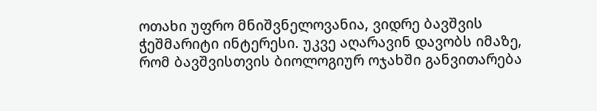ოთახი უფრო მნიშვნელოვანია, ვიდრე ბავშვის ჭეშმარიტი ინტერესი. უკვე აღარავინ დავობს იმაზე, რომ ბავშვისთვის ბიოლოგიურ ოჯახში განვითარება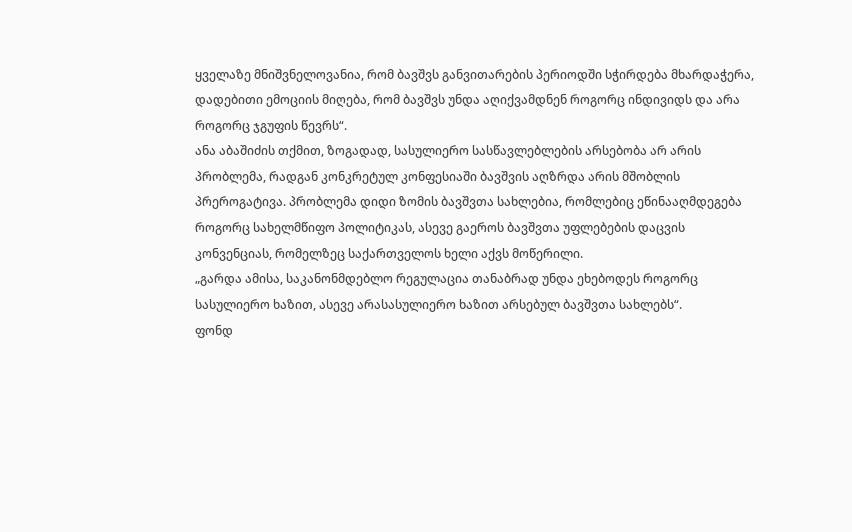ყველაზე მნიშვნელოვანია, რომ ბავშვს განვითარების პერიოდში სჭირდება მხარდაჭერა, დადებითი ემოციის მიღება, რომ ბავშვს უნდა აღიქვამდნენ როგორც ინდივიდს და არა როგორც ჯგუფის წევრს“.
ანა აბაშიძის თქმით, ზოგადად, სასულიერო სასწავლებლების არსებობა არ არის პრობლემა, რადგან კონკრეტულ კონფესიაში ბავშვის აღზრდა არის მშობლის პრეროგატივა. პრობლემა დიდი ზომის ბავშვთა სახლებია, რომლებიც ეწინააღმდეგება როგორც სახელმწიფო პოლიტიკას, ასევე გაეროს ბავშვთა უფლებების დაცვის კონვენციას, რომელზეც საქართველოს ხელი აქვს მოწერილი.
„გარდა ამისა, საკანონმდებლო რეგულაცია თანაბრად უნდა ეხებოდეს როგორც სასულიერო ხაზით, ასევე არასასულიერო ხაზით არსებულ ბავშვთა სახლებს“.
ფონდ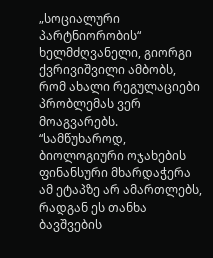„სოციალური პარტნიორობის“ ხელმძღვანელი, გიორგი ქვრივიშვილი ამბობს, რომ ახალი რეგულაციები პრობლემას ვერ მოაგვარებს. “სამწუხაროდ, ბიოლოგიური ოჯახების ფინანსური მხარდაჭერა ამ ეტაპზე არ ამართლებს, რადგან ეს თანხა ბავშვების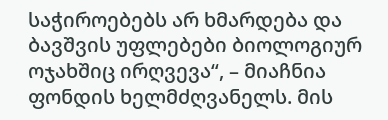საჭიროებებს არ ხმარდება და ბავშვის უფლებები ბიოლოგიურ ოჯახშიც ირღვევა“, – მიაჩნია ფონდის ხელმძღვანელს. მის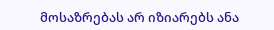მოსაზრებას არ იზიარებს ანა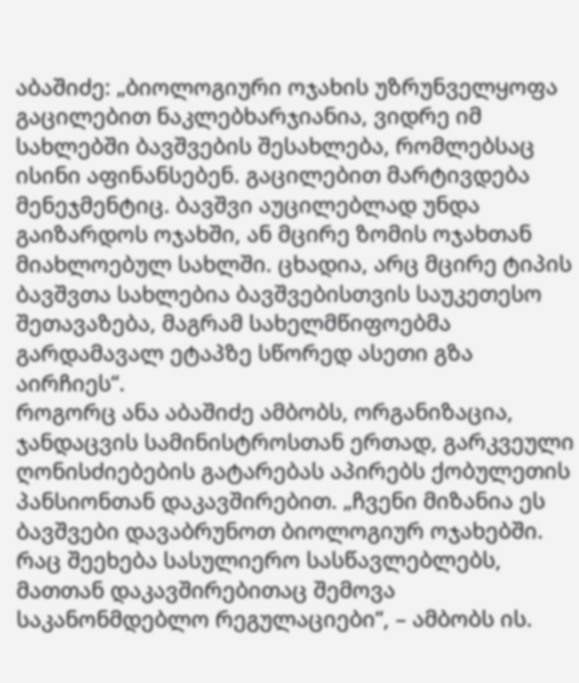აბაშიძე: „ბიოლოგიური ოჯახის უზრუნველყოფა გაცილებით ნაკლებხარჯიანია, ვიდრე იმ სახლებში ბავშვების შესახლება, რომლებსაც ისინი აფინანსებენ. გაცილებით მარტივდება მენეჯმენტიც. ბავშვი აუცილებლად უნდა გაიზარდოს ოჯახში, ან მცირე ზომის ოჯახთან მიახლოებულ სახლში. ცხადია, არც მცირე ტიპის ბავშვთა სახლებია ბავშვებისთვის საუკეთესო შეთავაზება, მაგრამ სახელმწიფოებმა გარდამავალ ეტაპზე სწორედ ასეთი გზა აირჩიეს“.
როგორც ანა აბაშიძე ამბობს, ორგანიზაცია, ჯანდაცვის სამინისტროსთან ერთად, გარკვეული ღონისძიებების გატარებას აპირებს ქობულეთის პანსიონთან დაკავშირებით. „ჩვენი მიზანია ეს ბავშვები დავაბრუნოთ ბიოლოგიურ ოჯახებში. რაც შეეხება სასულიერო სასწავლებლებს, მათთან დაკავშირებითაც შემოვა საკანონმდებლო რეგულაციები“, – ამბობს ის.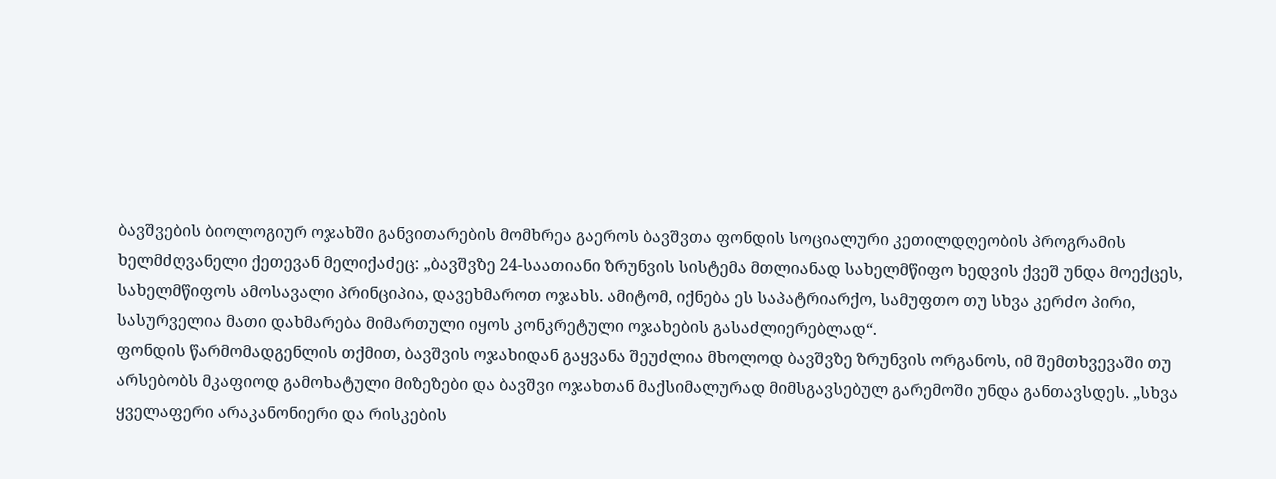ბავშვების ბიოლოგიურ ოჯახში განვითარების მომხრეა გაეროს ბავშვთა ფონდის სოციალური კეთილდღეობის პროგრამის ხელმძღვანელი ქეთევან მელიქაძეც: „ბავშვზე 24-საათიანი ზრუნვის სისტემა მთლიანად სახელმწიფო ხედვის ქვეშ უნდა მოექცეს, სახელმწიფოს ამოსავალი პრინციპია, დავეხმაროთ ოჯახს. ამიტომ, იქნება ეს საპატრიარქო, სამუფთო თუ სხვა კერძო პირი, სასურველია მათი დახმარება მიმართული იყოს კონკრეტული ოჯახების გასაძლიერებლად“.
ფონდის წარმომადგენლის თქმით, ბავშვის ოჯახიდან გაყვანა შეუძლია მხოლოდ ბავშვზე ზრუნვის ორგანოს, იმ შემთხვევაში თუ არსებობს მკაფიოდ გამოხატული მიზეზები და ბავშვი ოჯახთან მაქსიმალურად მიმსგავსებულ გარემოში უნდა განთავსდეს. „სხვა ყველაფერი არაკანონიერი და რისკების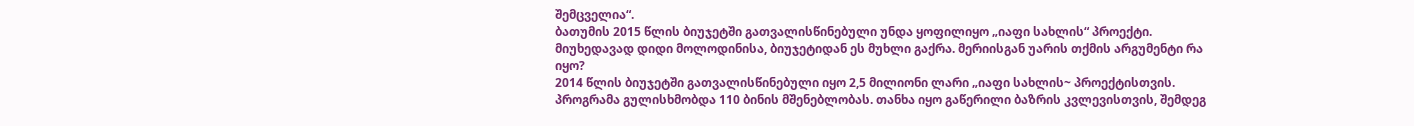შემცველია“.
ბათუმის 2015 წლის ბიუჯეტში გათვალისწინებული უნდა ყოფილიყო „იაფი სახლის“ პროექტი. მიუხედავად დიდი მოლოდინისა, ბიუჯეტიდან ეს მუხლი გაქრა. მერიისგან უარის თქმის არგუმენტი რა იყო?
2014 წლის ბიუჯეტში გათვალისწინებული იყო 2,5 მილიონი ლარი „იაფი სახლის~ პროექტისთვის. პროგრამა გულისხმობდა 110 ბინის მშენებლობას. თანხა იყო გაწერილი ბაზრის კვლევისთვის, შემდეგ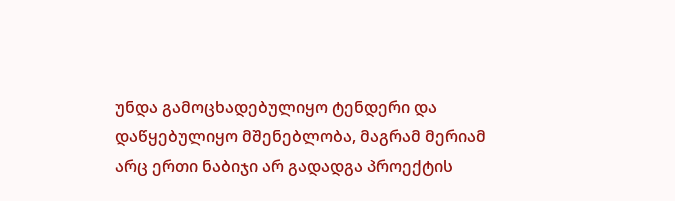უნდა გამოცხადებულიყო ტენდერი და დაწყებულიყო მშენებლობა, მაგრამ მერიამ არც ერთი ნაბიჯი არ გადადგა პროექტის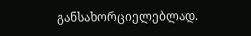განსახორციელებლად.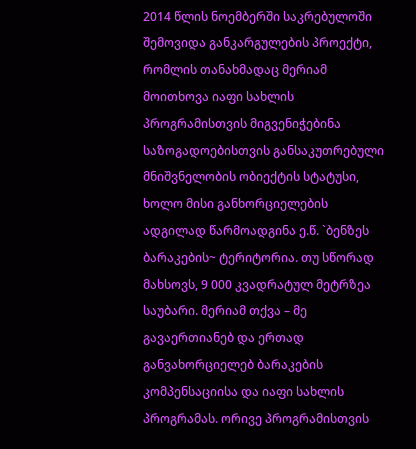2014 წლის ნოემბერში საკრებულოში შემოვიდა განკარგულების პროექტი, რომლის თანახმადაც მერიამ მოითხოვა იაფი სახლის პროგრამისთვის მიგვენიჭებინა საზოგადოებისთვის განსაკუთრებული მნიშვნელობის ობიექტის სტატუსი, ხოლო მისი განხორციელების ადგილად წარმოადგინა ე.წ. `ბენზეს ბარაკების~ ტერიტორია. თუ სწორად მახსოვს, 9 000 კვადრატულ მეტრზეა საუბარი. მერიამ თქვა – მე გავაერთიანებ და ერთად განვახორციელებ ბარაკების კომპენსაციისა და იაფი სახლის პროგრამას. ორივე პროგრამისთვის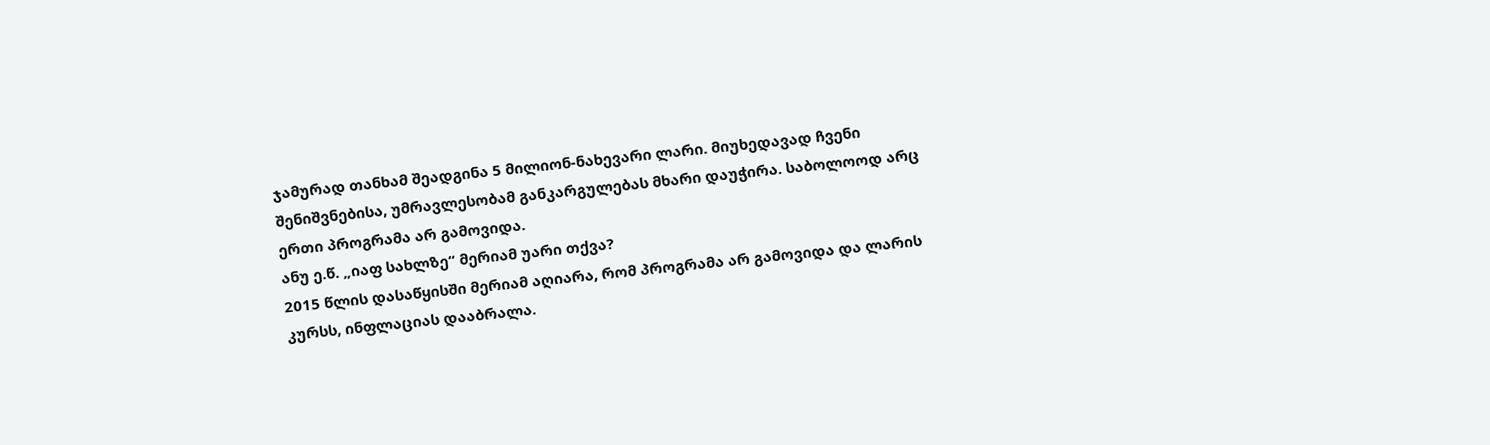ჯამურად თანხამ შეადგინა 5 მილიონ-ნახევარი ლარი. მიუხედავად ჩვენი შენიშვნებისა, უმრავლესობამ განკარგულებას მხარი დაუჭირა. საბოლოოდ არც ერთი პროგრამა არ გამოვიდა.
ანუ ე.წ. „იაფ სახლზე“ მერიამ უარი თქვა?
2015 წლის დასაწყისში მერიამ აღიარა, რომ პროგრამა არ გამოვიდა და ლარის კურსს, ინფლაციას დააბრალა.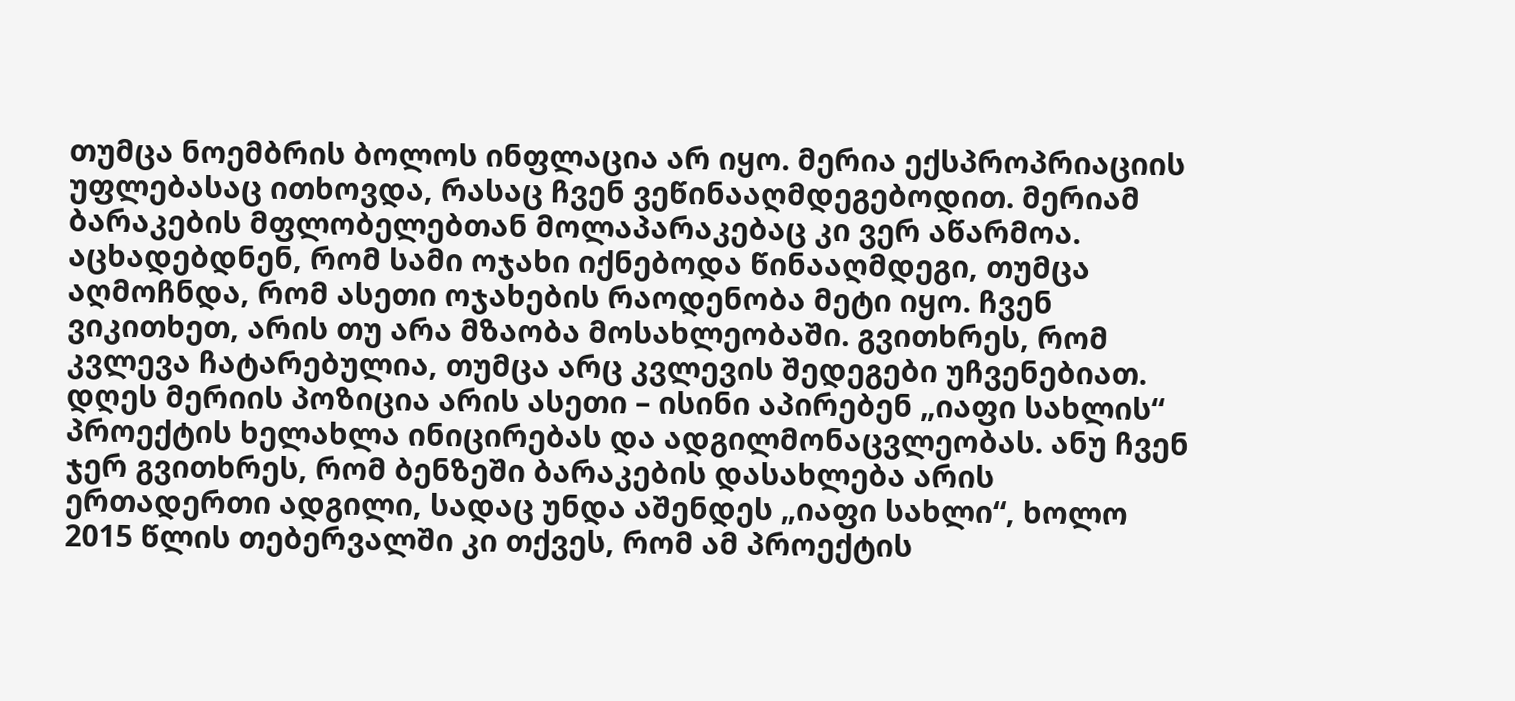თუმცა ნოემბრის ბოლოს ინფლაცია არ იყო. მერია ექსპროპრიაციის უფლებასაც ითხოვდა, რასაც ჩვენ ვეწინააღმდეგებოდით. მერიამ ბარაკების მფლობელებთან მოლაპარაკებაც კი ვერ აწარმოა. აცხადებდნენ, რომ სამი ოჯახი იქნებოდა წინააღმდეგი, თუმცა აღმოჩნდა, რომ ასეთი ოჯახების რაოდენობა მეტი იყო. ჩვენ ვიკითხეთ, არის თუ არა მზაობა მოსახლეობაში. გვითხრეს, რომ კვლევა ჩატარებულია, თუმცა არც კვლევის შედეგები უჩვენებიათ.
დღეს მერიის პოზიცია არის ასეთი – ისინი აპირებენ „იაფი სახლის“ პროექტის ხელახლა ინიცირებას და ადგილმონაცვლეობას. ანუ ჩვენ ჯერ გვითხრეს, რომ ბენზეში ბარაკების დასახლება არის ერთადერთი ადგილი, სადაც უნდა აშენდეს „იაფი სახლი“, ხოლო 2015 წლის თებერვალში კი თქვეს, რომ ამ პროექტის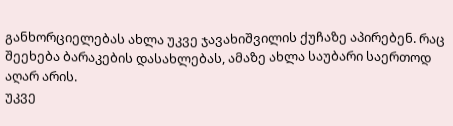განხორციელებას ახლა უკვე ჯავახიშვილის ქუჩაზე აპირებენ. რაც შეეხება ბარაკების დასახლებას, ამაზე ახლა საუბარი საერთოდ აღარ არის.
უკვე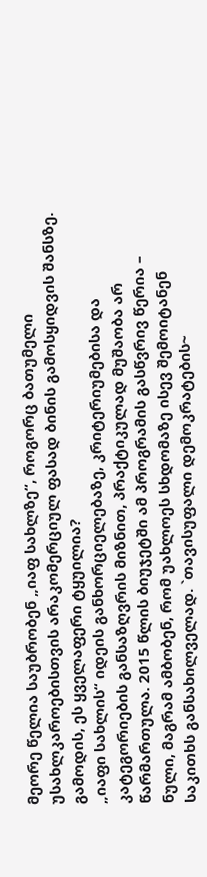მეორე წელია საუბრობენ „იაფ სახლზე“, როგორც ბათუმელი უსახლკაროებისთვის არაკომერციულ ფასად ბინის გამოსყიდვის შანსზე. გამოდის, ეს ყველაფერი ტყუილია?
„იაფი სახლის“ იდეის განხორციელებაზე, კრიტერიუმებისა და კატეგორიების განსაზღვრის მიზნით, პრაქტიკულად მუშაობა არ წარმართულა. 2015 წლის ბიუჯეტში ამ პროგრამის გასწვრივ წერია – ნული, მაგრამ ამბობენ, რომ უახლოეს სხდომაზე ისევ შემოიტანენ საკითხს განსახილველად. `თავისუფალი დემოკრატების~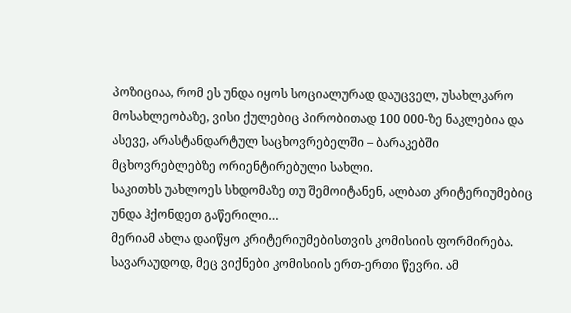პოზიციაა, რომ ეს უნდა იყოს სოციალურად დაუცველ, უსახლკარო მოსახლეობაზე, ვისი ქულებიც პირობითად 100 000-ზე ნაკლებია და ასევე, არასტანდარტულ საცხოვრებელში – ბარაკებში მცხოვრებლებზე ორიენტირებული სახლი.
საკითხს უახლოეს სხდომაზე თუ შემოიტანენ, ალბათ კრიტერიუმებიც უნდა ჰქონდეთ გაწერილი…
მერიამ ახლა დაიწყო კრიტერიუმებისთვის კომისიის ფორმირება. სავარაუდოდ, მეც ვიქნები კომისიის ერთ-ერთი წევრი. ამ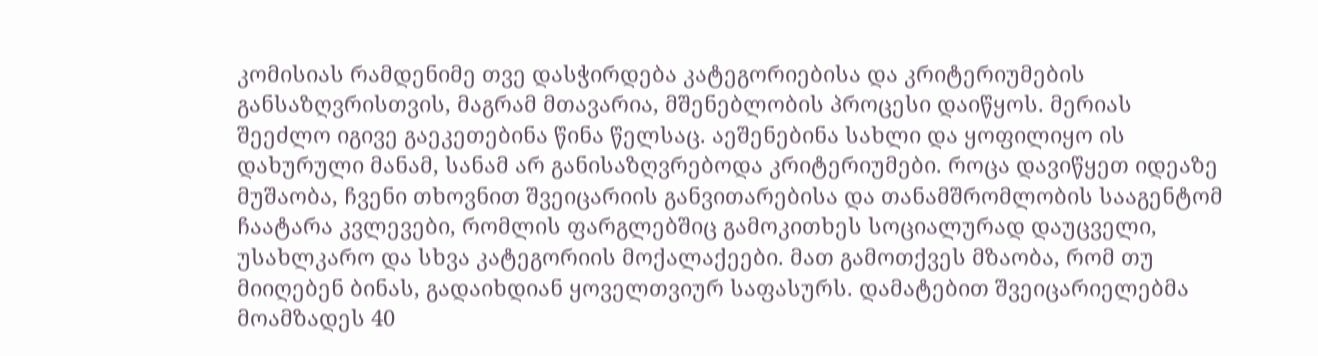კომისიას რამდენიმე თვე დასჭირდება კატეგორიებისა და კრიტერიუმების განსაზღვრისთვის, მაგრამ მთავარია, მშენებლობის პროცესი დაიწყოს. მერიას შეეძლო იგივე გაეკეთებინა წინა წელსაც. აეშენებინა სახლი და ყოფილიყო ის დახურული მანამ, სანამ არ განისაზღვრებოდა კრიტერიუმები. როცა დავიწყეთ იდეაზე მუშაობა, ჩვენი თხოვნით შვეიცარიის განვითარებისა და თანამშრომლობის სააგენტომ ჩაატარა კვლევები, რომლის ფარგლებშიც გამოკითხეს სოციალურად დაუცველი, უსახლკარო და სხვა კატეგორიის მოქალაქეები. მათ გამოთქვეს მზაობა, რომ თუ მიიღებენ ბინას, გადაიხდიან ყოველთვიურ საფასურს. დამატებით შვეიცარიელებმა მოამზადეს 40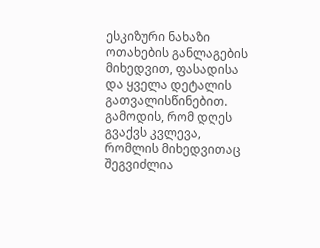ესკიზური ნახაზი ოთახების განლაგების მიხედვით, ფასადისა და ყველა დეტალის გათვალისწინებით. გამოდის, რომ დღეს გვაქვს კვლევა, რომლის მიხედვითაც შეგვიძლია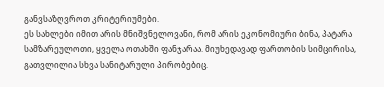განვსაზღვროთ კრიტერიუმები.
ეს სახლები იმით არის მნიშვნელოვანი, რომ არის ეკონომიური ბინა, პატარა სამზარეულოთი, ყველა ოთახში ფანჯარაა. მიუხედავად ფართობის სიმცირისა, გათვლილია სხვა სანიტარული პირობებიც.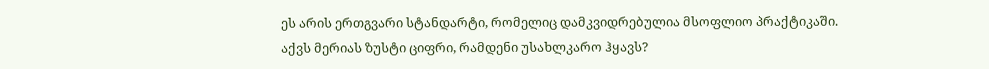ეს არის ერთგვარი სტანდარტი, რომელიც დამკვიდრებულია მსოფლიო პრაქტიკაში.
აქვს მერიას ზუსტი ციფრი, რამდენი უსახლკარო ჰყავს?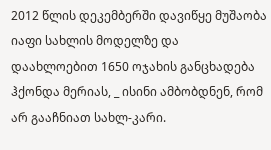2012 წლის დეკემბერში დავიწყე მუშაობა იაფი სახლის მოდელზე და დაახლოებით 1650 ოჯახის განცხადება ჰქონდა მერიას, _ ისინი ამბობდნენ, რომ არ გააჩნიათ სახლ-კარი.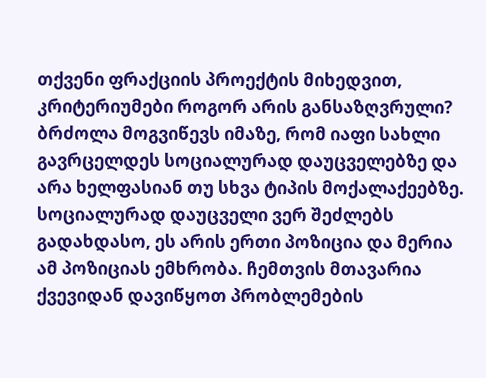თქვენი ფრაქციის პროექტის მიხედვით, კრიტერიუმები როგორ არის განსაზღვრული?
ბრძოლა მოგვიწევს იმაზე, რომ იაფი სახლი გავრცელდეს სოციალურად დაუცველებზე და არა ხელფასიან თუ სხვა ტიპის მოქალაქეებზე. სოციალურად დაუცველი ვერ შეძლებს გადახდასო, ეს არის ერთი პოზიცია და მერია ამ პოზიციას ემხრობა. ჩემთვის მთავარია ქვევიდან დავიწყოთ პრობლემების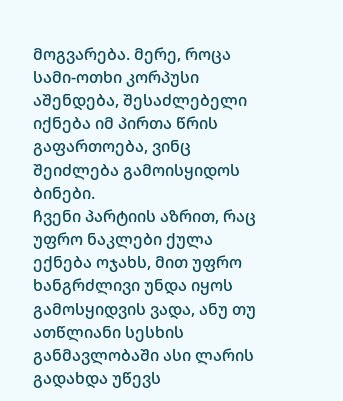მოგვარება. მერე, როცა სამი-ოთხი კორპუსი აშენდება, შესაძლებელი იქნება იმ პირთა წრის გაფართოება, ვინც შეიძლება გამოისყიდოს ბინები.
ჩვენი პარტიის აზრით, რაც უფრო ნაკლები ქულა ექნება ოჯახს, მით უფრო ხანგრძლივი უნდა იყოს გამოსყიდვის ვადა, ანუ თუ ათწლიანი სესხის განმავლობაში ასი ლარის გადახდა უწევს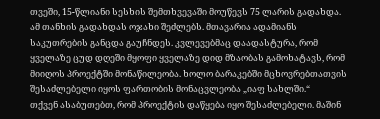თვეში, 15-წლიანი სესხის შემთხვევაში მოუწევს 75 ლარის გადახდა. ამ თანხის გადახდას ოჯახი შეძლებს. მთავარია ადამიანს საკუთრების განცდა გაუჩნდეს. კვლევებმაც დაადასტურა, რომ ყველაზე ცუდ დღეში მყოფი ყველაზე დიდ მზაობას გამოხატავს, რომ მიიღოს პროექტში მონაწილეობა. ხოლო ბარაკებში მცხოვრებთათვის შესაძლებელი იყოს ფართობის მონაცვლეობა „იაფ სახლში.“
თქვენ ასაბუთებთ, რომ პროექტის დაწყება იყო შესაძლებელი. მაშინ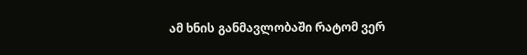ამ ხნის განმავლობაში რატომ ვერ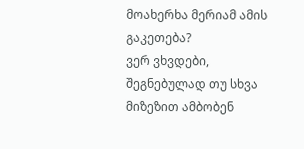მოახერხა მერიამ ამის გაკეთება?
ვერ ვხვდები, შეგნებულად თუ სხვა მიზეზით ამბობენ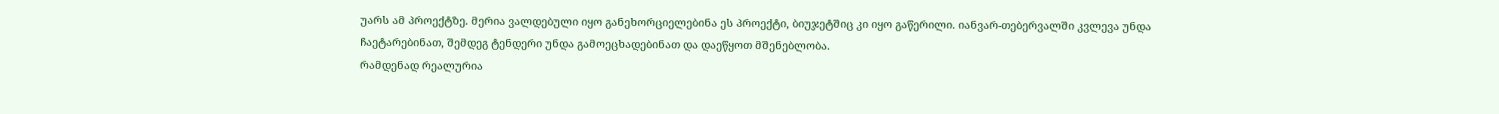უარს ამ პროექტზე. მერია ვალდებული იყო განეხორციელებინა ეს პროექტი, ბიუჯეტშიც კი იყო გაწერილი. იანვარ-თებერვალში კვლევა უნდა ჩაეტარებინათ, შემდეგ ტენდერი უნდა გამოეცხადებინათ და დაეწყოთ მშენებლობა.
რამდენად რეალურია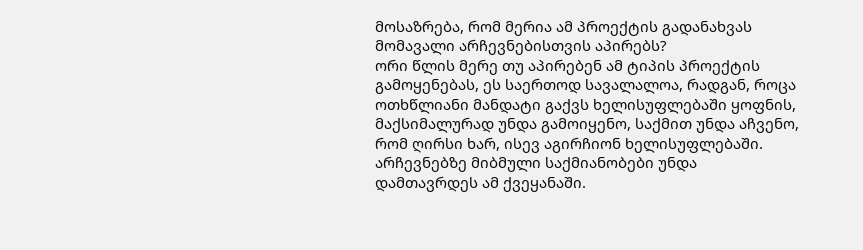მოსაზრება, რომ მერია ამ პროექტის გადანახვას მომავალი არჩევნებისთვის აპირებს?
ორი წლის მერე თუ აპირებენ ამ ტიპის პროექტის გამოყენებას, ეს საერთოდ სავალალოა, რადგან, როცა ოთხწლიანი მანდატი გაქვს ხელისუფლებაში ყოფნის, მაქსიმალურად უნდა გამოიყენო, საქმით უნდა აჩვენო, რომ ღირსი ხარ, ისევ აგირჩიონ ხელისუფლებაში. არჩევნებზე მიბმული საქმიანობები უნდა დამთავრდეს ამ ქვეყანაში.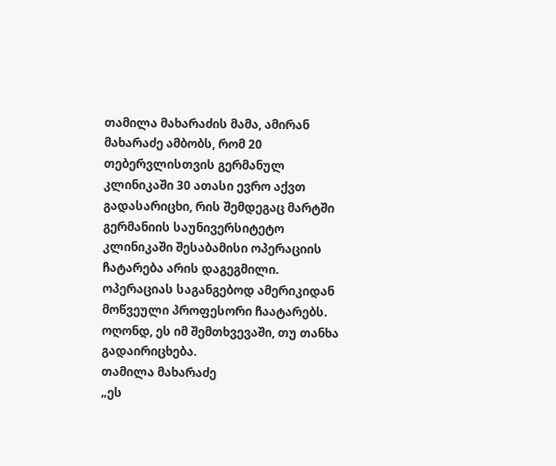თამილა მახარაძის მამა, ამირან მახარაძე ამბობს, რომ 20 თებერვლისთვის გერმანულ კლინიკაში 30 ათასი ევრო აქვთ გადასარიცხი, რის შემდეგაც მარტში გერმანიის საუნივერსიტეტო კლინიკაში შესაბამისი ოპერაციის ჩატარება არის დაგეგმილი. ოპერაციას საგანგებოდ ამერიკიდან მოწვეული პროფესორი ჩაატარებს. ოღონდ, ეს იმ შემთხვევაში, თუ თანხა გადაირიცხება.
თამილა მახარაძე
„ეს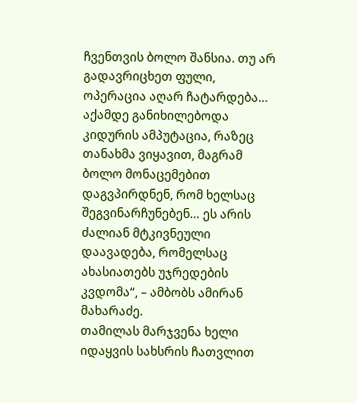ჩვენთვის ბოლო შანსია. თუ არ გადავრიცხეთ ფული, ოპერაცია აღარ ჩატარდება… აქამდე განიხილებოდა კიდურის ამპუტაცია, რაზეც თანახმა ვიყავით, მაგრამ ბოლო მონაცემებით დაგვპირდნენ, რომ ხელსაც შეგვინარჩუნებენ… ეს არის ძალიან მტკივნეული დაავადება, რომელსაც ახასიათებს უჯრედების კვდომა“, – ამბობს ამირან მახარაძე.
თამილას მარჯვენა ხელი იდაყვის სახსრის ჩათვლით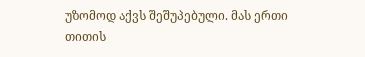უზომოდ აქვს შეშუპებული. მას ერთი თითის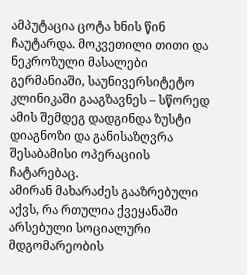ამპუტაცია ცოტა ხნის წინ ჩაუტარდა. მოკვეთილი თითი და ნეკროზული მასალები გერმანიაში, საუნივერსიტეტო კლინიკაში გააგზავნეს – სწორედ ამის შემდეგ დადგინდა ზუსტი დიაგნოზი და განისაზღვრა შესაბამისი ოპერაციის ჩატარებაც.
ამირან მახარაძეს გააზრებული აქვს, რა რთულია ქვეყანაში არსებული სოციალური მდგომარეობის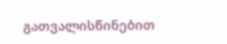გათვალისწინებით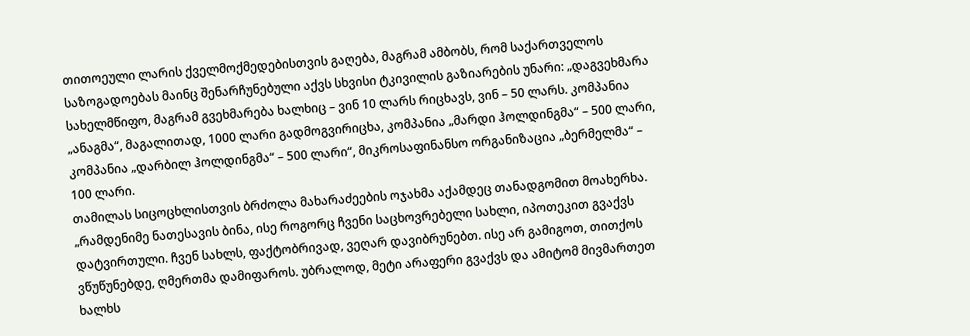თითოეული ლარის ქველმოქმედებისთვის გაღება, მაგრამ ამბობს, რომ საქართველოს საზოგადოებას მაინც შენარჩუნებული აქვს სხვისი ტკივილის გაზიარების უნარი: „დაგვეხმარა სახელმწიფო, მაგრამ გვეხმარება ხალხიც – ვინ 10 ლარს რიცხავს, ვინ – 50 ლარს. კომპანია „ანაგმა“, მაგალითად, 1000 ლარი გადმოგვირიცხა, კომპანია „მარდი ჰოლდინგმა“ – 500 ლარი, კომპანია „დარბილ ჰოლდინგმა“ – 500 ლარი“, მიკროსაფინანსო ორგანიზაცია „ბერმელმა“ – 100 ლარი.
თამილას სიცოცხლისთვის ბრძოლა მახარაძეების ოჯახმა აქამდეც თანადგომით მოახერხა. „რამდენიმე ნათესავის ბინა, ისე როგორც ჩვენი საცხოვრებელი სახლი, იპოთეკით გვაქვს დატვირთული. ჩვენ სახლს, ფაქტობრივად, ვეღარ დავიბრუნებთ. ისე არ გამიგოთ, თითქოს ვწუწუნებდე, ღმერთმა დამიფაროს. უბრალოდ, მეტი არაფერი გვაქვს და ამიტომ მივმართეთ ხალხს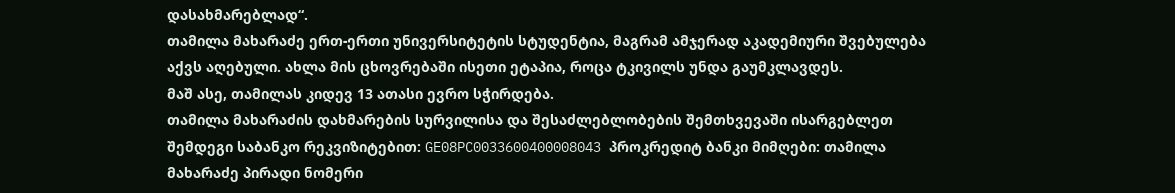დასახმარებლად“.
თამილა მახარაძე ერთ-ერთი უნივერსიტეტის სტუდენტია, მაგრამ ამჯერად აკადემიური შვებულება აქვს აღებული. ახლა მის ცხოვრებაში ისეთი ეტაპია, როცა ტკივილს უნდა გაუმკლავდეს.
მაშ ასე, თამილას კიდევ 13 ათასი ევრო სჭირდება.
თამილა მახარაძის დახმარების სურვილისა და შესაძლებლობების შემთხვევაში ისარგებლეთ შემდეგი საბანკო რეკვიზიტებით: GE08PC0033600400008043 პროკრედიტ ბანკი მიმღები: თამილა მახარაძე პირადი ნომერი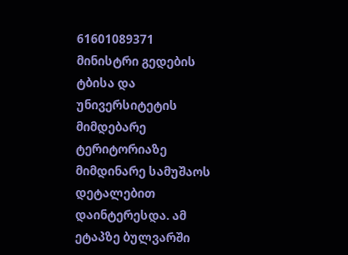61601089371
მინისტრი გედების ტბისა და უნივერსიტეტის მიმდებარე ტერიტორიაზე მიმდინარე სამუშაოს დეტალებით დაინტერესდა. ამ ეტაპზე ბულვარში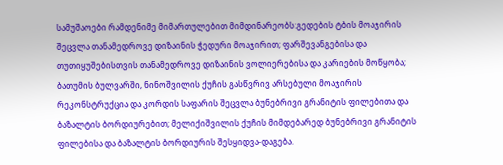სამუშაოები რამდენიმე მიმართულებით მიმდინარეობს:გედების ტბის მოაჯირის შეცვლა თანამედროვე დიზაინის ჭედური მოაჯირით; ფარშევანგებისა და თუთიყუშებისთვის თანამედროვე დიზაინის ვოლიერებისა და კარიების მოწყობა;
ბათუმის ბულვარში, ნინოშვილის ქუჩის გასწვრივ არსებული მოაჯირის რეკონსტრუქცია და კორდის საფარის შეცვლა ბუნებრივი გრანიტის ფილებითა და ბაზალტის ბორდიურებით; მელიქიშვილის ქუჩის მიმდებარედ ბუნებრივი გრანიტის ფილებისა და ბაზალტის ბორდიურის შესყიდვა-დაგება.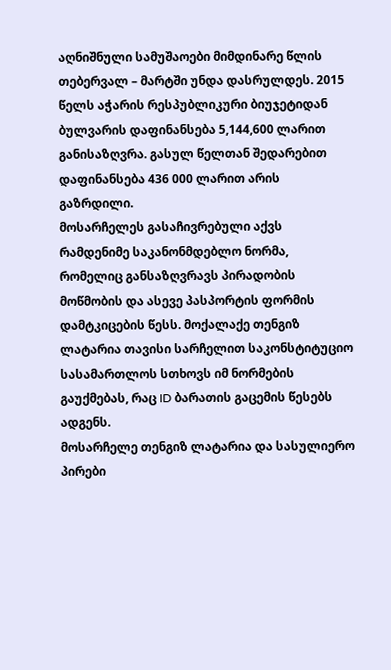აღნიშნული სამუშაოები მიმდინარე წლის თებერვალ – მარტში უნდა დასრულდეს. 2015 წელს აჭარის რესპუბლიკური ბიუჯეტიდან ბულვარის დაფინანსება 5,144,600 ლარით განისაზღვრა. გასულ წელთან შედარებით დაფინანსება 436 000 ლარით არის გაზრდილი.
მოსარჩელეს გასაჩივრებული აქვს რამდენიმე საკანონმდებლო ნორმა, რომელიც განსაზღვრავს პირადობის მოწმობის და ასევე პასპორტის ფორმის დამტკიცების წესს. მოქალაქე თენგიზ ლატარია თავისი სარჩელით საკონსტიტუციო სასამართლოს სთხოვს იმ ნორმების გაუქმებას, რაც ID ბარათის გაცემის წესებს ადგენს.
მოსარჩელე თენგიზ ლატარია და სასულიერო პირები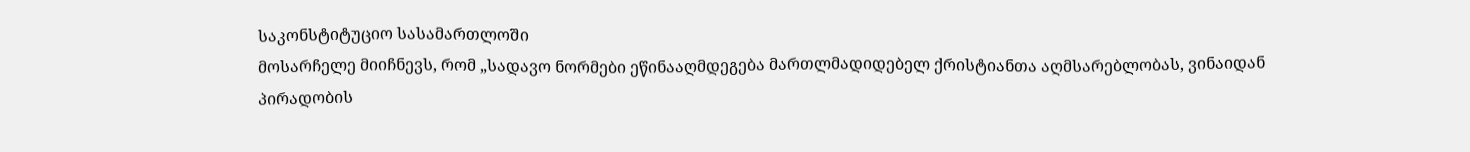საკონსტიტუციო სასამართლოში
მოსარჩელე მიიჩნევს, რომ „სადავო ნორმები ეწინააღმდეგება მართლმადიდებელ ქრისტიანთა აღმსარებლობას, ვინაიდან პირადობის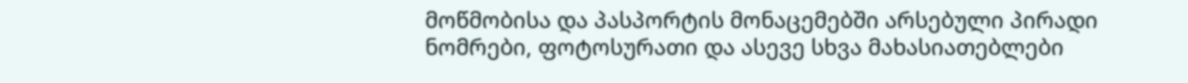მოწმობისა და პასპორტის მონაცემებში არსებული პირადი ნომრები, ფოტოსურათი და ასევე სხვა მახასიათებლები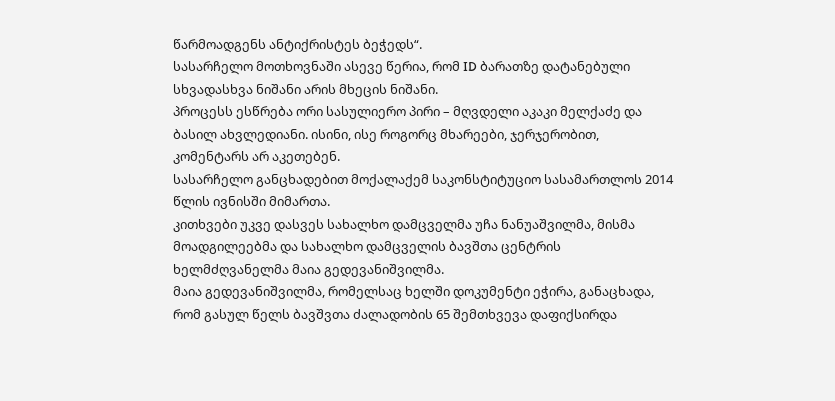წარმოადგენს ანტიქრისტეს ბეჭედს“.
სასარჩელო მოთხოვნაში ასევე წერია, რომ ID ბარათზე დატანებული სხვადასხვა ნიშანი არის მხეცის ნიშანი.
პროცესს ესწრება ორი სასულიერო პირი – მღვდელი აკაკი მელქაძე და ბასილ ახვლედიანი. ისინი, ისე როგორც მხარეები, ჯერჯერობით, კომენტარს არ აკეთებენ.
სასარჩელო განცხადებით მოქალაქემ საკონსტიტუციო სასამართლოს 2014 წლის ივნისში მიმართა.
კითხვები უკვე დასვეს სახალხო დამცველმა უჩა ნანუაშვილმა, მისმა მოადგილეებმა და სახალხო დამცველის ბავშთა ცენტრის ხელმძღვანელმა მაია გედევანიშვილმა.
მაია გედევანიშვილმა, რომელსაც ხელში დოკუმენტი ეჭირა, განაცხადა, რომ გასულ წელს ბავშვთა ძალადობის 65 შემთხვევა დაფიქსირდა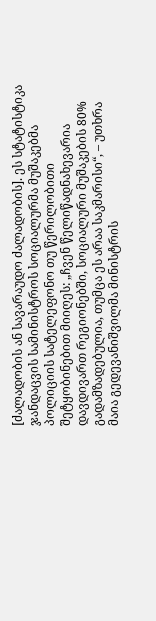[ძალადობის ან სავარაუდო ძალადობის]. ეს სტატისტიკა ჯანდაცვის სამინისტროს სოციალურმა მუშაკებმა პოლიციის სატელეფონო თუ წერილობითი შეტყობინებით მიიღეს: „ჩვენ წელიწადნახევარია დავდივართ რეგიონებში, სოციალური მუშაკების 80% გადამზადებულია, თუმცა ეს არაა საკმარისი“, – უთხრა მაია გედევანიშვილმა მინისტრის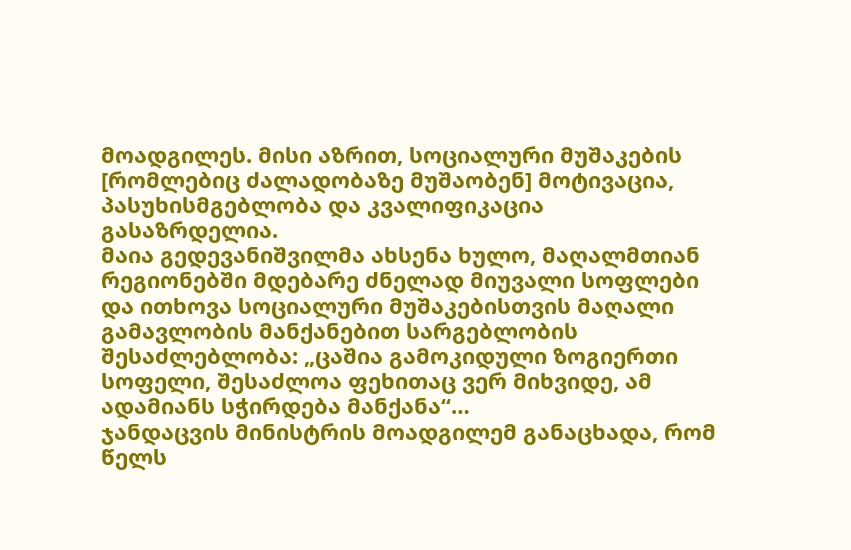მოადგილეს. მისი აზრით, სოციალური მუშაკების [რომლებიც ძალადობაზე მუშაობენ] მოტივაცია, პასუხისმგებლობა და კვალიფიკაცია გასაზრდელია.
მაია გედევანიშვილმა ახსენა ხულო, მაღალმთიან რეგიონებში მდებარე ძნელად მიუვალი სოფლები და ითხოვა სოციალური მუშაკებისთვის მაღალი გამავლობის მანქანებით სარგებლობის შესაძლებლობა: „ცაშია გამოკიდული ზოგიერთი სოფელი, შესაძლოა ფეხითაც ვერ მიხვიდე, ამ ადამიანს სჭირდება მანქანა“…
ჯანდაცვის მინისტრის მოადგილემ განაცხადა, რომ წელს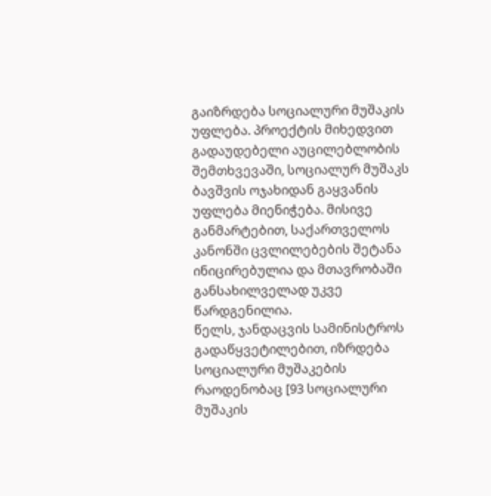გაიზრდება სოციალური მუშაკის უფლება. პროექტის მიხედვით გადაუდებელი აუცილებლობის შემთხვევაში, სოციალურ მუშაკს ბავშვის ოჯახიდან გაყვანის უფლება მიენიჭება. მისივე განმარტებით, საქართველოს კანონში ცვლილებების შეტანა ინიცირებულია და მთავრობაში განსახილველად უკვე წარდგენილია.
წელს, ჯანდაცვის სამინისტროს გადაწყვეტილებით, იზრდება სოციალური მუშაკების რაოდენობაც [93 სოციალური მუშაკის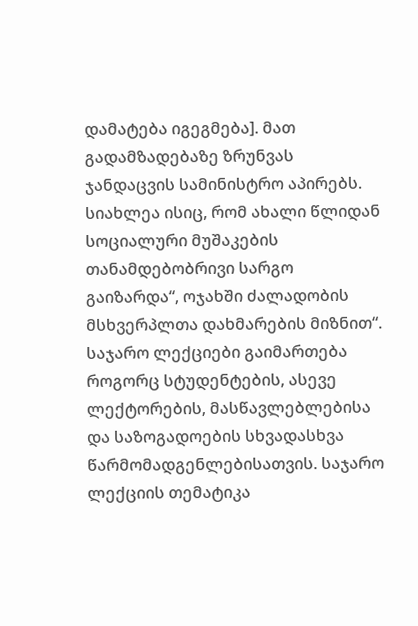დამატება იგეგმება]. მათ გადამზადებაზე ზრუნვას ჯანდაცვის სამინისტრო აპირებს. სიახლეა ისიც, რომ ახალი წლიდან სოციალური მუშაკების თანამდებობრივი სარგო გაიზარდა“, ოჯახში ძალადობის მსხვერპლთა დახმარების მიზნით“.
საჯარო ლექციები გაიმართება როგორც სტუდენტების, ასევე ლექტორების, მასწავლებლებისა და საზოგადოების სხვადასხვა წარმომადგენლებისათვის. საჯარო ლექციის თემატიკა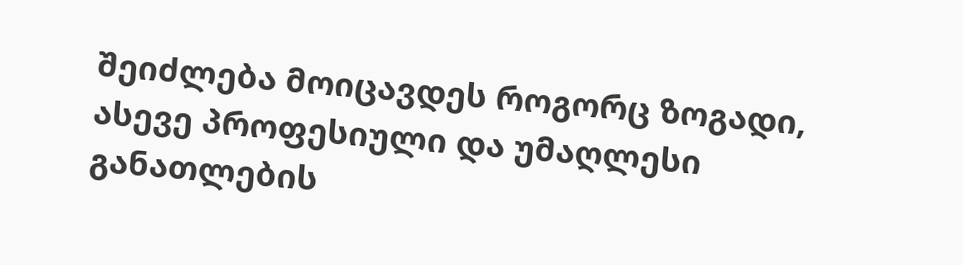შეიძლება მოიცავდეს როგორც ზოგადი, ასევე პროფესიული და უმაღლესი განათლების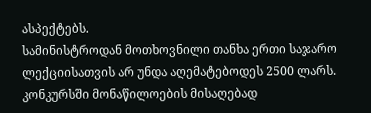ასპექტებს.
სამინისტროდან მოთხოვნილი თანხა ერთი საჯარო ლექციისათვის არ უნდა აღემატებოდეს 2500 ლარს.
კონკურსში მონაწილოების მისაღებად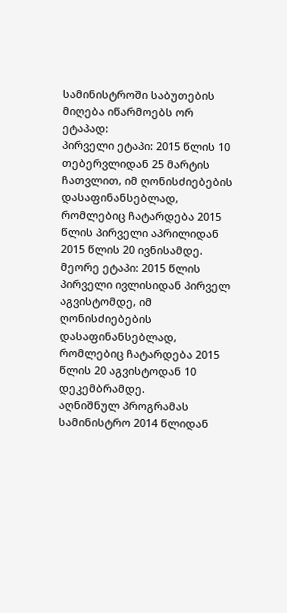სამინისტროში საბუთების მიღება იწარმოებს ორ ეტაპად:
პირველი ეტაპი: 2015 წლის 10 თებერვლიდან 25 მარტის ჩათვლით, იმ ღონისძიებების დასაფინანსებლად, რომლებიც ჩატარდება 2015 წლის პირველი აპრილიდან 2015 წლის 20 ივნისამდე.
მეორე ეტაპი: 2015 წლის პირველი ივლისიდან პირველ აგვისტომდე, იმ ღონისძიებების დასაფინანსებლად, რომლებიც ჩატარდება 2015 წლის 20 აგვისტოდან 10 დეკემბრამდე.
აღნიშნულ პროგრამას სამინისტრო 2014 წლიდან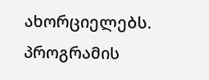ახორციელებს. პროგრამის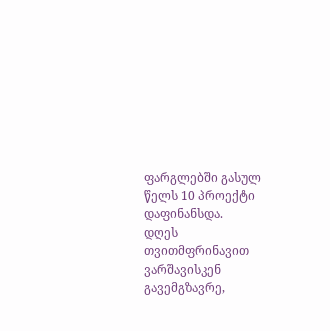ფარგლებში გასულ წელს 10 პროექტი დაფინანსდა.
დღეს თვითმფრინავით ვარშავისკენ გავემგზავრე,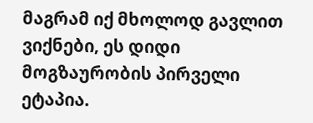მაგრამ იქ მხოლოდ გავლით ვიქნები, ეს დიდი მოგზაურობის პირველი ეტაპია.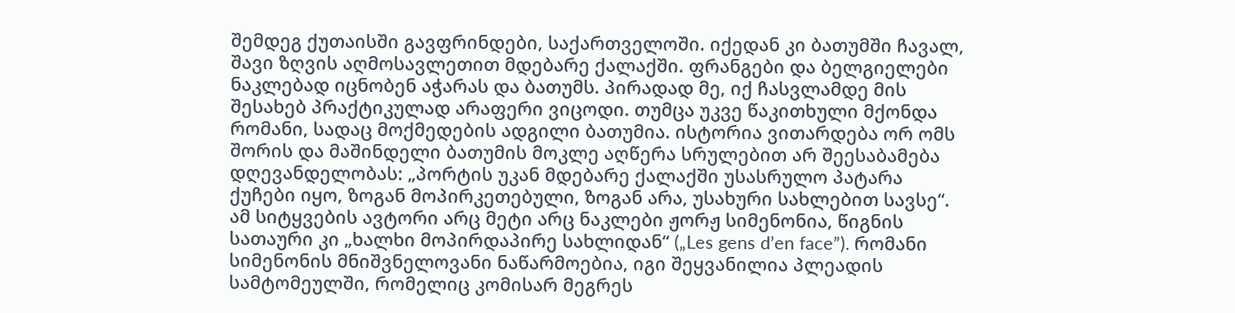შემდეგ ქუთაისში გავფრინდები, საქართველოში. იქედან კი ბათუმში ჩავალ, შავი ზღვის აღმოსავლეთით მდებარე ქალაქში. ფრანგები და ბელგიელები ნაკლებად იცნობენ აჭარას და ბათუმს. პირადად მე, იქ ჩასვლამდე მის შესახებ პრაქტიკულად არაფერი ვიცოდი. თუმცა უკვე წაკითხული მქონდა რომანი, სადაც მოქმედების ადგილი ბათუმია. ისტორია ვითარდება ორ ომს შორის და მაშინდელი ბათუმის მოკლე აღწერა სრულებით არ შეესაბამება დღევანდელობას: „პორტის უკან მდებარე ქალაქში უსასრულო პატარა ქუჩები იყო, ზოგან მოპირკეთებული, ზოგან არა, უსახური სახლებით სავსე“. ამ სიტყვების ავტორი არც მეტი არც ნაკლები ჟორჟ სიმენონია, წიგნის სათაური კი „ხალხი მოპირდაპირე სახლიდან“ („Les gens d’en face”). რომანი სიმენონის მნიშვნელოვანი ნაწარმოებია, იგი შეყვანილია პლეადის სამტომეულში, რომელიც კომისარ მეგრეს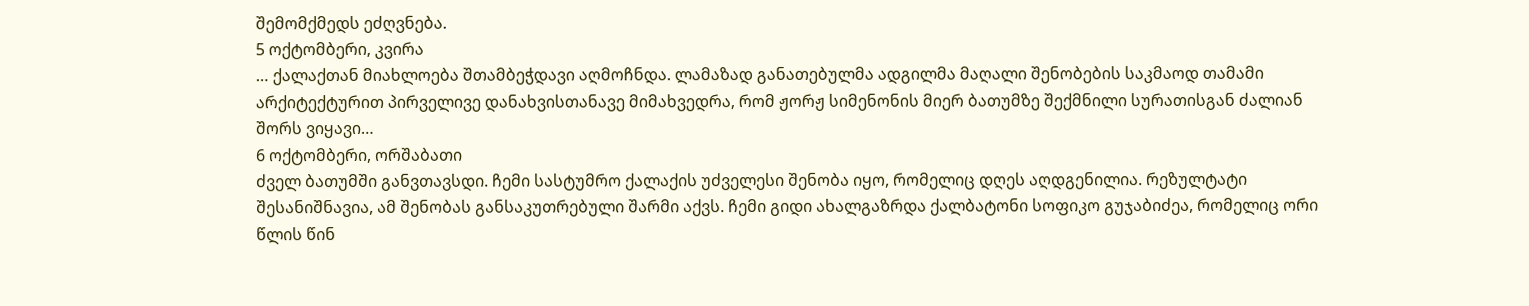შემომქმედს ეძღვნება.
5 ოქტომბერი, კვირა
… ქალაქთან მიახლოება შთამბეჭდავი აღმოჩნდა. ლამაზად განათებულმა ადგილმა მაღალი შენობების საკმაოდ თამამი არქიტექტურით პირველივე დანახვისთანავე მიმახვედრა, რომ ჟორჟ სიმენონის მიერ ბათუმზე შექმნილი სურათისგან ძალიან შორს ვიყავი…
6 ოქტომბერი, ორშაბათი
ძველ ბათუმში განვთავსდი. ჩემი სასტუმრო ქალაქის უძველესი შენობა იყო, რომელიც დღეს აღდგენილია. რეზულტატი შესანიშნავია, ამ შენობას განსაკუთრებული შარმი აქვს. ჩემი გიდი ახალგაზრდა ქალბატონი სოფიკო გუჯაბიძეა, რომელიც ორი წლის წინ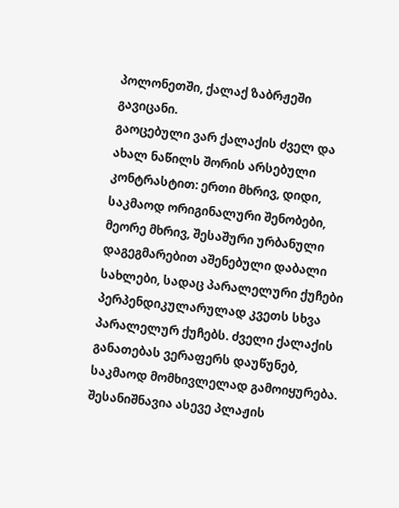პოლონეთში, ქალაქ ზაბრჟეში გავიცანი.
გაოცებული ვარ ქალაქის ძველ და ახალ ნაწილს შორის არსებული კონტრასტით: ერთი მხრივ, დიდი, საკმაოდ ორიგინალური შენობები, მეორე მხრივ, შესაშური ურბანული დაგეგმარებით აშენებული დაბალი სახლები, სადაც პარალელური ქუჩები პერპენდიკულარულად კვეთს სხვა პარალელურ ქუჩებს. ძველი ქალაქის განათებას ვერაფერს დაუწუნებ, საკმაოდ მომხივლელად გამოიყურება. შესანიშნავია ასევე პლაჟის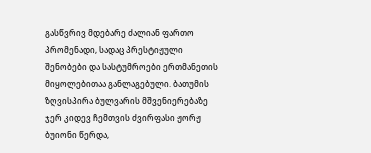გასწვრივ მდებარე ძალიან ფართო პრომენადი, სადაც პრესტიჟული შენობები და სასტუმროები ერთმანეთის მიყოლებითაა განლაგებული. ბათუმის ზღვისპირა ბულვარის მშვენიერებაზე ჯერ კიდევ ჩემთვის ძვირფასი ჟორჟ ბუიონი წერდა,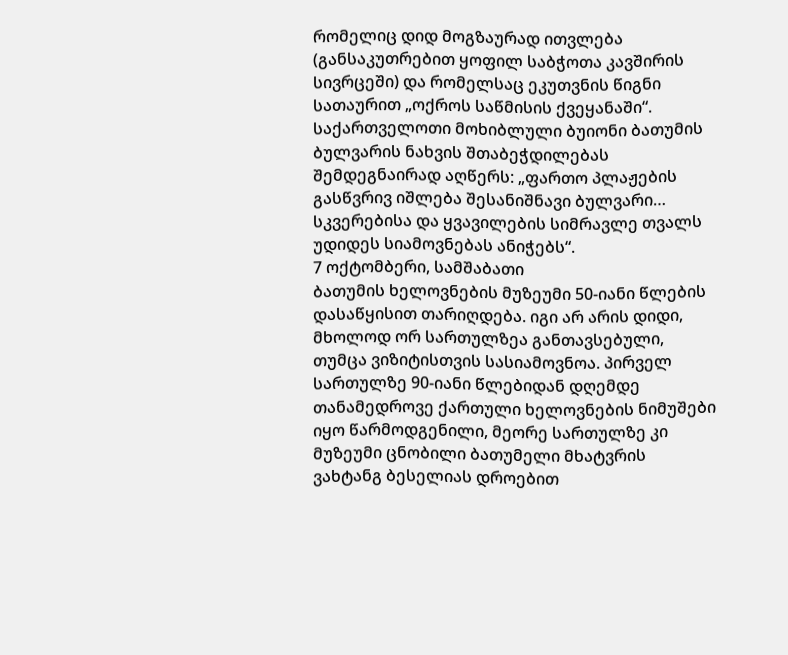რომელიც დიდ მოგზაურად ითვლება (განსაკუთრებით ყოფილ საბჭოთა კავშირის სივრცეში) და რომელსაც ეკუთვნის წიგნი სათაურით „ოქროს საწმისის ქვეყანაში“. საქართველოთი მოხიბლული ბუიონი ბათუმის ბულვარის ნახვის შთაბეჭდილებას შემდეგნაირად აღწერს: „ფართო პლაჟების გასწვრივ იშლება შესანიშნავი ბულვარი… სკვერებისა და ყვავილების სიმრავლე თვალს უდიდეს სიამოვნებას ანიჭებს“.
7 ოქტომბერი, სამშაბათი
ბათუმის ხელოვნების მუზეუმი 50-იანი წლების დასაწყისით თარიღდება. იგი არ არის დიდი, მხოლოდ ორ სართულზეა განთავსებული, თუმცა ვიზიტისთვის სასიამოვნოა. პირველ სართულზე 90-იანი წლებიდან დღემდე თანამედროვე ქართული ხელოვნების ნიმუშები იყო წარმოდგენილი, მეორე სართულზე კი მუზეუმი ცნობილი ბათუმელი მხატვრის ვახტანგ ბესელიას დროებით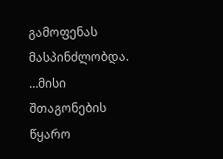გამოფენას მასპინძლობდა. …მისი შთაგონების წყარო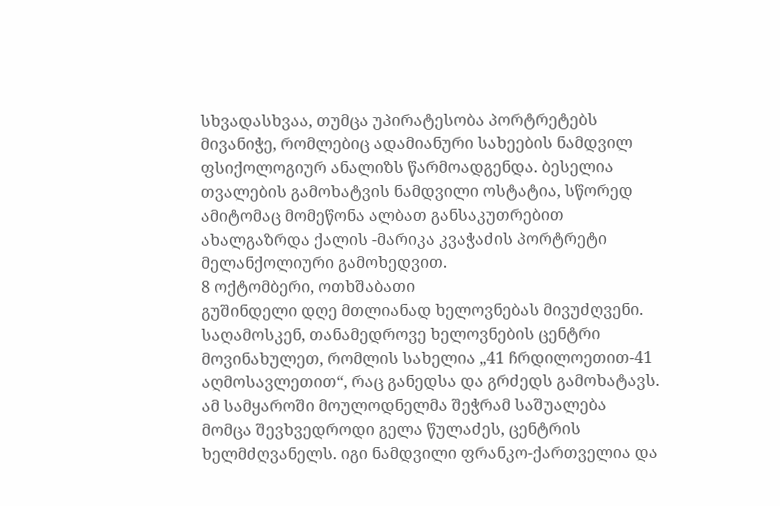სხვადასხვაა, თუმცა უპირატესობა პორტრეტებს მივანიჭე, რომლებიც ადამიანური სახეების ნამდვილ ფსიქოლოგიურ ანალიზს წარმოადგენდა. ბესელია თვალების გამოხატვის ნამდვილი ოსტატია, სწორედ ამიტომაც მომეწონა ალბათ განსაკუთრებით ახალგაზრდა ქალის -მარიკა კვაჭაძის პორტრეტი მელანქოლიური გამოხედვით.
8 ოქტომბერი, ოთხშაბათი
გუშინდელი დღე მთლიანად ხელოვნებას მივუძღვენი. საღამოსკენ, თანამედროვე ხელოვნების ცენტრი მოვინახულეთ, რომლის სახელია „41 ჩრდილოეთით-41 აღმოსავლეთით“, რაც განედსა და გრძედს გამოხატავს. ამ სამყაროში მოულოდნელმა შეჭრამ საშუალება მომცა შევხვედროდი გელა წულაძეს, ცენტრის ხელმძღვანელს. იგი ნამდვილი ფრანკო-ქართველია და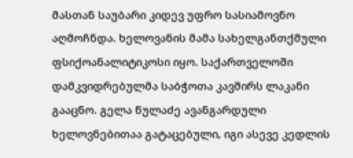მასთან საუბარი კიდევ უფრო სასიამოვნო აღმოჩნდა. ხელოვანის მამა სახელგანთქმული ფსიქოანალიტიკოსი იყო. საქართველოში დამკვიდრებულმა საბჭოთა კავშირს ლაკანი გააცნო. გელა წულაძე ავანგარდული ხელოვნებითაა გატაცებული, იგი ასევე კედლის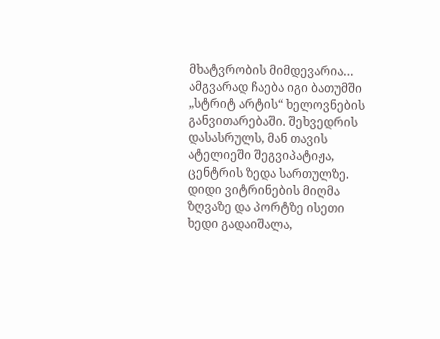მხატვრობის მიმდევარია… ამგვარად ჩაება იგი ბათუმში „სტრიტ არტის“ ხელოვნების განვითარებაში. შეხვედრის დასასრულს, მან თავის ატელიეში შეგვიპატიჟა, ცენტრის ზედა სართულზე. დიდი ვიტრინების მიღმა ზღვაზე და პორტზე ისეთი ხედი გადაიშალა,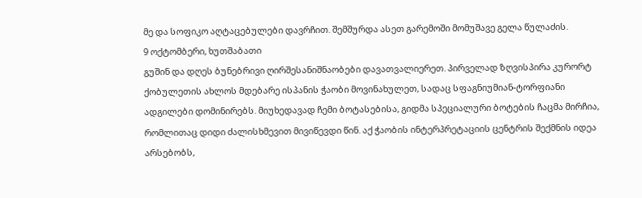მე და სოფიკო აღტაცებულები დავრჩით. შემშურდა ასეთ გარემოში მომუშავე გელა წულაძის.
9 ოქტომბერი, ხუთშაბათი
გუშინ და დღეს ბუნებრივი ღირშესანიშნაობები დავათვალიერეთ. პირველად ზღვისპირა კურორტ ქობულეთის ახლოს მდებარე ისპანის ჭაობი მოვინახულეთ, სადაც სფაგნიუმიან-ტორფიანი ადგილები დომინირებს. მიუხედავად ჩემი ბოტასებისა, გიდმა სპეციალური ბოტების ჩაცმა მირჩია, რომლითაც დიდი ძალისხმევით მივიწევდი წინ. აქ ჭაობის ინტერპრეტაციის ცენტრის შექმნის იდეა არსებობს,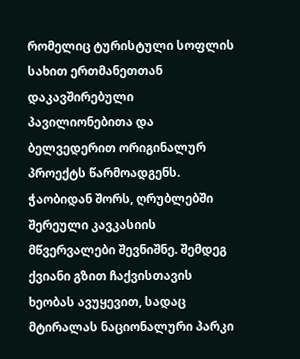რომელიც ტურისტული სოფლის სახით ერთმანეთთან დაკავშირებული პავილიონებითა და ბელვედერით ორიგინალურ პროექტს წარმოადგენს. ჭაობიდან შორს, ღრუბლებში შერეული კავკასიის მწვერვალები შევნიშნე. შემდეგ ქვიანი გზით ჩაქვისთავის ხეობას ავუყევით, სადაც მტირალას ნაციონალური პარკი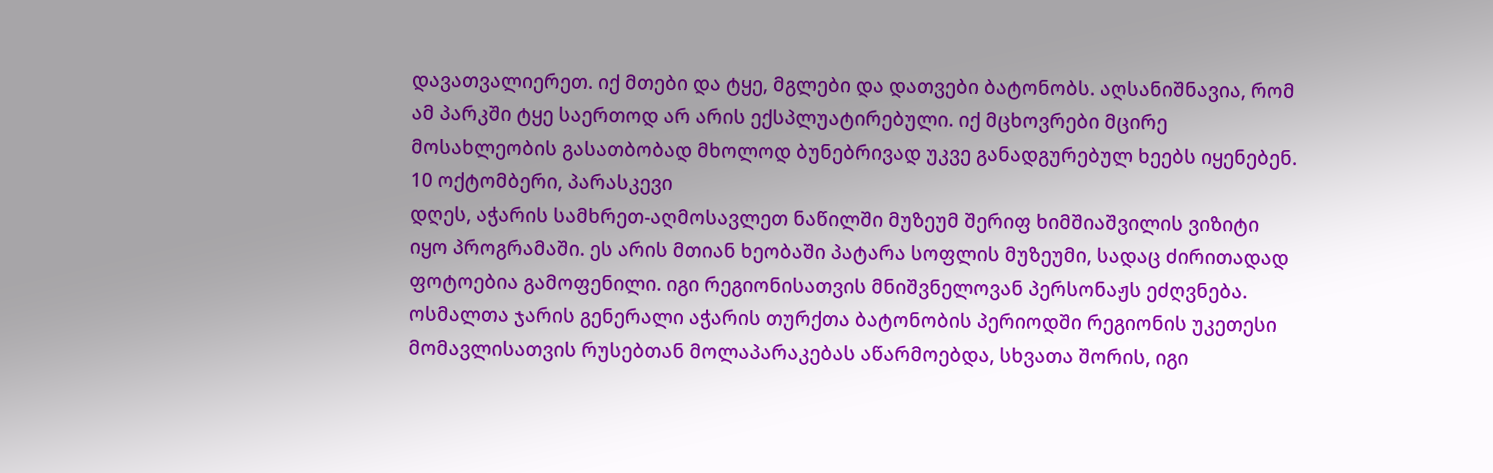დავათვალიერეთ. იქ მთები და ტყე, მგლები და დათვები ბატონობს. აღსანიშნავია, რომ ამ პარკში ტყე საერთოდ არ არის ექსპლუატირებული. იქ მცხოვრები მცირე მოსახლეობის გასათბობად მხოლოდ ბუნებრივად უკვე განადგურებულ ხეებს იყენებენ.
10 ოქტომბერი, პარასკევი
დღეს, აჭარის სამხრეთ-აღმოსავლეთ ნაწილში მუზეუმ შერიფ ხიმშიაშვილის ვიზიტი იყო პროგრამაში. ეს არის მთიან ხეობაში პატარა სოფლის მუზეუმი, სადაც ძირითადად ფოტოებია გამოფენილი. იგი რეგიონისათვის მნიშვნელოვან პერსონაჟს ეძღვნება. ოსმალთა ჯარის გენერალი აჭარის თურქთა ბატონობის პერიოდში რეგიონის უკეთესი მომავლისათვის რუსებთან მოლაპარაკებას აწარმოებდა, სხვათა შორის, იგი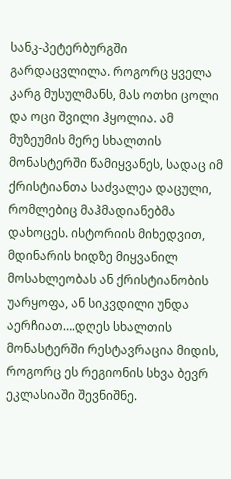სანკ-პეტერბურგში გარდაცვლილა. როგორც ყველა კარგ მუსულმანს, მას ოთხი ცოლი და ოცი შვილი ჰყოლია. ამ მუზეუმის მერე სხალთის მონასტერში წამიყვანეს, სადაც იმ ქრისტიანთა საძვალეა დაცული, რომლებიც მაჰმადიანებმა დახოცეს. ისტორიის მიხედვით, მდინარის ხიდზე მიყვანილ მოსახლეობას ან ქრისტიანობის უარყოფა, ან სიკვდილი უნდა აერჩიათ….დღეს სხალთის მონასტერში რესტავრაცია მიდის, როგორც ეს რეგიონის სხვა ბევრ ეკლასიაში შევნიშნე.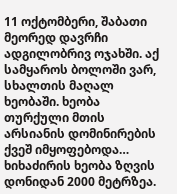11 ოქტომბერი, შაბათი
მეორედ დავრჩი ადგილობრივ ოჯახში. აქ სამყაროს ბოლოში ვარ, სხალთის მაღალ ხეობაში. ხეობა თურქული მთის არსიანის დომინირების ქვეშ იმყოფებოდა… ხიხაძირის ხეობა ზღვის დონიდან 2000 მეტრზეა.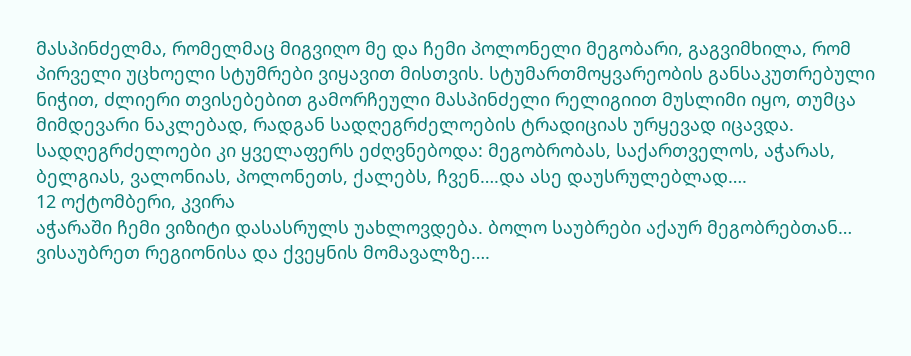მასპინძელმა, რომელმაც მიგვიღო მე და ჩემი პოლონელი მეგობარი, გაგვიმხილა, რომ პირველი უცხოელი სტუმრები ვიყავით მისთვის. სტუმართმოყვარეობის განსაკუთრებული ნიჭით, ძლიერი თვისებებით გამორჩეული მასპინძელი რელიგიით მუსლიმი იყო, თუმცა მიმდევარი ნაკლებად, რადგან სადღეგრძელოების ტრადიციას ურყევად იცავდა. სადღეგრძელოები კი ყველაფერს ეძღვნებოდა: მეგობრობას, საქართველოს, აჭარას, ბელგიას, ვალონიას, პოლონეთს, ქალებს, ჩვენ….და ასე დაუსრულებლად….
12 ოქტომბერი, კვირა
აჭარაში ჩემი ვიზიტი დასასრულს უახლოვდება. ბოლო საუბრები აქაურ მეგობრებთან… ვისაუბრეთ რეგიონისა და ქვეყნის მომავალზე….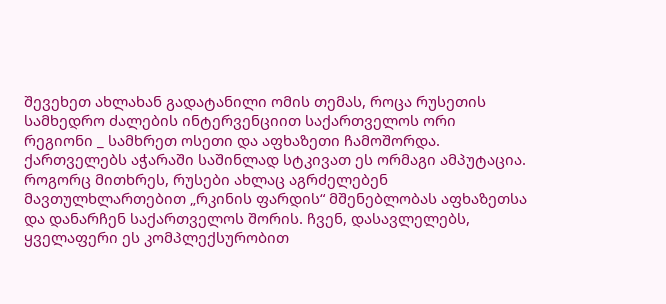შევეხეთ ახლახან გადატანილი ომის თემას, როცა რუსეთის სამხედრო ძალების ინტერვენციით საქართველოს ორი რეგიონი _ სამხრეთ ოსეთი და აფხაზეთი ჩამოშორდა. ქართველებს აჭარაში საშინლად სტკივათ ეს ორმაგი ამპუტაცია. როგორც მითხრეს, რუსები ახლაც აგრძელებენ მავთულხლართებით „რკინის ფარდის“ მშენებლობას აფხაზეთსა და დანარჩენ საქართველოს შორის. ჩვენ, დასავლელებს, ყველაფერი ეს კომპლექსურობით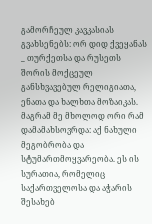გამორჩეულ კავკასიას გვახსენებს: ორ დიდ ქვეყანას _ თურქეთსა და რუსეთს შორის მოქცეულ განსხვავებულ რელიგიათა, ენათა და ხალხთა მოზაიკას. მაგრამ მე მხოლოდ ორი რამ დამამახსოვრდა: აქ ნახული მეგობრობა და სტუმართმოყვარეობა. ეს ის სურათია, რომელიც საქართველოსა და აჭარის შესახებ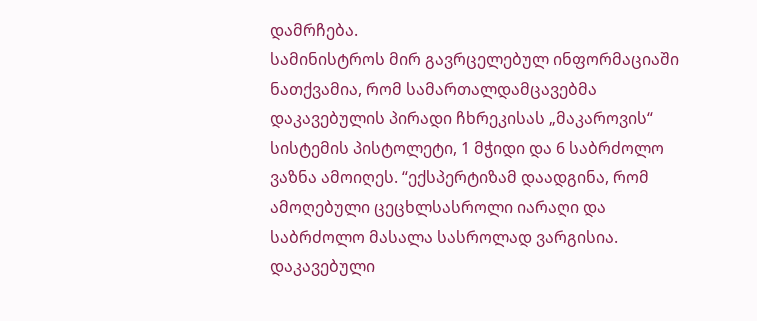დამრჩება.
სამინისტროს მირ გავრცელებულ ინფორმაციაში ნათქვამია, რომ სამართალდამცავებმა დაკავებულის პირადი ჩხრეკისას „მაკაროვის“ სისტემის პისტოლეტი, 1 მჭიდი და 6 საბრძოლო ვაზნა ამოიღეს. “ექსპერტიზამ დაადგინა, რომ ამოღებული ცეცხლსასროლი იარაღი და საბრძოლო მასალა სასროლად ვარგისია. დაკავებული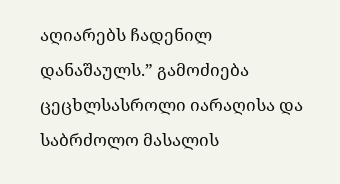აღიარებს ჩადენილ დანაშაულს.” გამოძიება ცეცხლსასროლი იარაღისა და საბრძოლო მასალის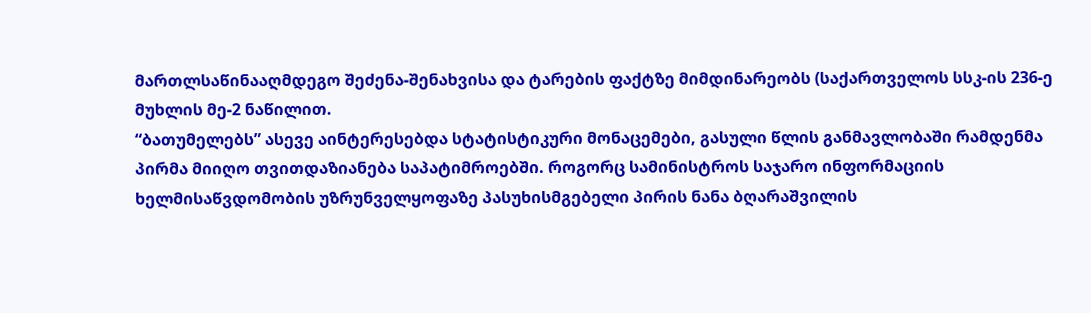მართლსაწინააღმდეგო შეძენა-შენახვისა და ტარების ფაქტზე მიმდინარეობს (საქართველოს სსკ-ის 236-ე მუხლის მე-2 ნაწილით.
“ბათუმელებს” ასევე აინტერესებდა სტატისტიკური მონაცემები, გასული წლის განმავლობაში რამდენმა პირმა მიიღო თვითდაზიანება საპატიმროებში. როგორც სამინისტროს საჯარო ინფორმაციის ხელმისაწვდომობის უზრუნველყოფაზე პასუხისმგებელი პირის ნანა ბღარაშვილის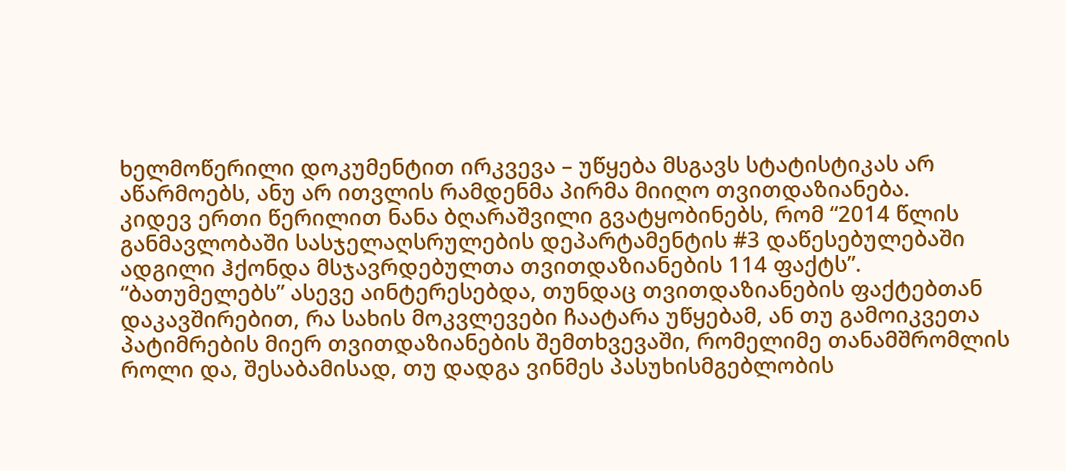ხელმოწერილი დოკუმენტით ირკვევა – უწყება მსგავს სტატისტიკას არ აწარმოებს, ანუ არ ითვლის რამდენმა პირმა მიიღო თვითდაზიანება.
კიდევ ერთი წერილით ნანა ბღარაშვილი გვატყობინებს, რომ “2014 წლის განმავლობაში სასჯელაღსრულების დეპარტამენტის #3 დაწესებულებაში ადგილი ჰქონდა მსჯავრდებულთა თვითდაზიანების 114 ფაქტს”.
“ბათუმელებს” ასევე აინტერესებდა, თუნდაც თვითდაზიანების ფაქტებთან დაკავშირებით, რა სახის მოკვლევები ჩაატარა უწყებამ, ან თუ გამოიკვეთა პატიმრების მიერ თვითდაზიანების შემთხვევაში, რომელიმე თანამშრომლის როლი და, შესაბამისად, თუ დადგა ვინმეს პასუხისმგებლობის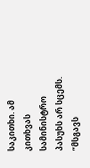საკითხი. ამ კითხვას სამინისტრო პასუხს არ სცემს. “მსგავს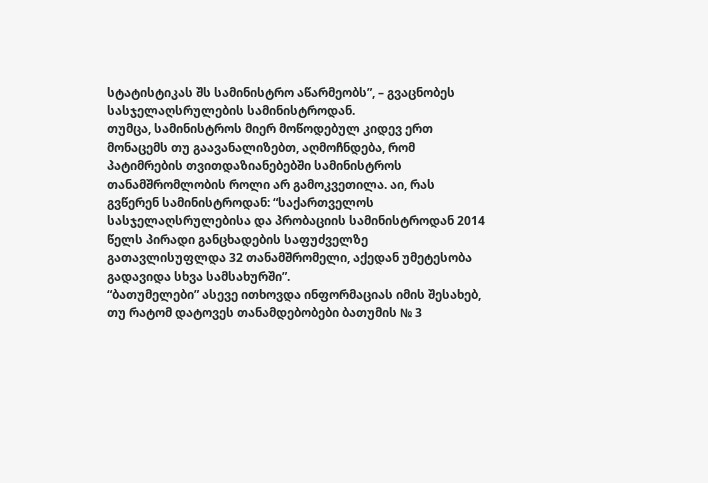სტატისტიკას შს სამინისტრო აწარმეობს”, – გვაცნობეს სასჯელაღსრულების სამინისტროდან.
თუმცა, სამინისტროს მიერ მოწოდებულ კიდევ ერთ მონაცემს თუ გაავანალიზებთ, აღმოჩნდება, რომ პატიმრების თვითდაზიანებებში სამინისტროს თანამშრომლობის როლი არ გამოკვეთილა. აი, რას გვწერენ სამინისტროდან: “საქართველოს სასჯელაღსრულებისა და პრობაციის სამინისტროდან 2014 წელს პირადი განცხადების საფუძველზე გათავლისუფლდა 32 თანამშრომელი, აქედან უმეტესობა გადავიდა სხვა სამსახურში”.
“ბათუმელები” ასევე ითხოვდა ინფორმაციას იმის შესახებ, თუ რატომ დატოვეს თანამდებობები ბათუმის № 3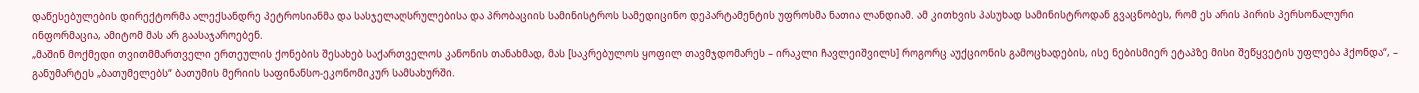დაწესებულების დირექტორმა ალექსანდრე პეტროსიანმა და სასჯელაღსრულებისა და პრობაციის სამინისტროს სამედიცინო დეპარტამენტის უფროსმა ნათია ლანდიამ. ამ კითხვის პასუხად სამინისტროდან გვაცნობეს, რომ ეს არის პირის პერსონალური ინფორმაცია, ამიტომ მას არ გაასაჯაროებენ.
„მაშინ მოქმედი თვითმმართველი ერთეულის ქონების შესახებ საქართველოს კანონის თანახმად, მას [საკრებულოს ყოფილ თავმჯდომარეს – ირაკლი ჩავლეიშვილს] როგორც აუქციონის გამოცხადების, ისე ნებისმიერ ეტაპზე მისი შეწყვეტის უფლება ჰქონდა“, – განუმარტეს „ბათუმელებს“ ბათუმის მერიის საფინანსო-ეკონომიკურ სამსახურში.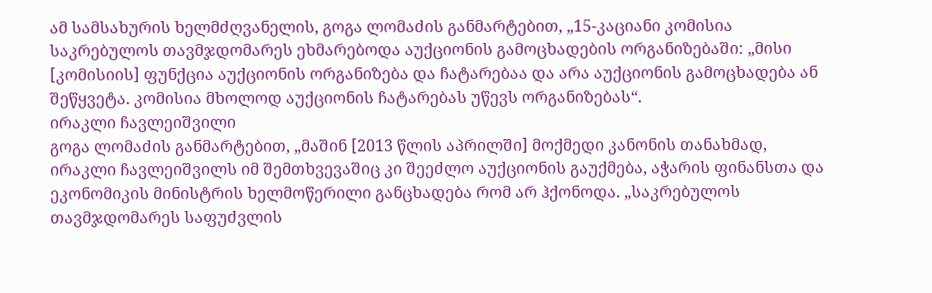ამ სამსახურის ხელმძღვანელის, გოგა ლომაძის განმარტებით, „15-კაციანი კომისია საკრებულოს თავმჯდომარეს ეხმარებოდა აუქციონის გამოცხადების ორგანიზებაში: „მისი [კომისიის] ფუნქცია აუქციონის ორგანიზება და ჩატარებაა და არა აუქციონის გამოცხადება ან შეწყვეტა. კომისია მხოლოდ აუქციონის ჩატარებას უწევს ორგანიზებას“.
ირაკლი ჩავლეიშვილი
გოგა ლომაძის განმარტებით, „მაშინ [2013 წლის აპრილში] მოქმედი კანონის თანახმად, ირაკლი ჩავლეიშვილს იმ შემთხვევაშიც კი შეეძლო აუქციონის გაუქმება, აჭარის ფინანსთა და ეკონომიკის მინისტრის ხელმოწერილი განცხადება რომ არ ჰქონოდა. „საკრებულოს თავმჯდომარეს საფუძვლის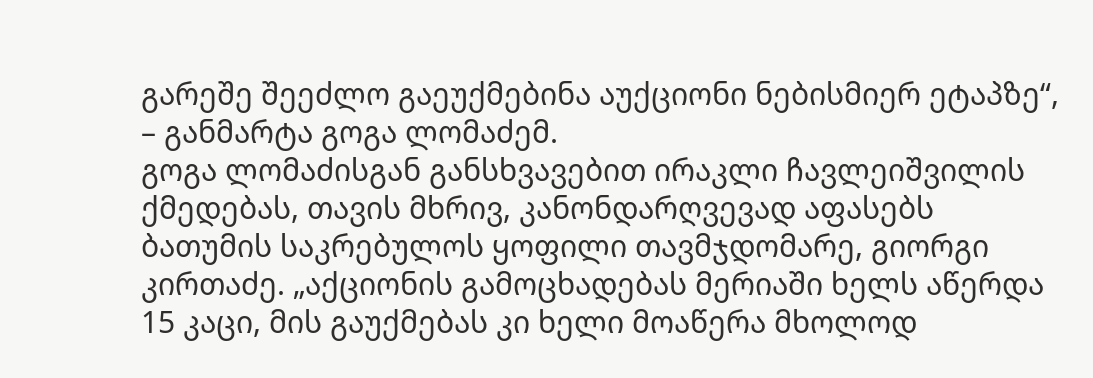გარეშე შეეძლო გაეუქმებინა აუქციონი ნებისმიერ ეტაპზე“, – განმარტა გოგა ლომაძემ.
გოგა ლომაძისგან განსხვავებით ირაკლი ჩავლეიშვილის ქმედებას, თავის მხრივ, კანონდარღვევად აფასებს ბათუმის საკრებულოს ყოფილი თავმჯდომარე, გიორგი კირთაძე. „აქციონის გამოცხადებას მერიაში ხელს აწერდა 15 კაცი, მის გაუქმებას კი ხელი მოაწერა მხოლოდ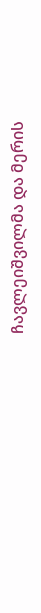ჩავლეიშვილმა და მერის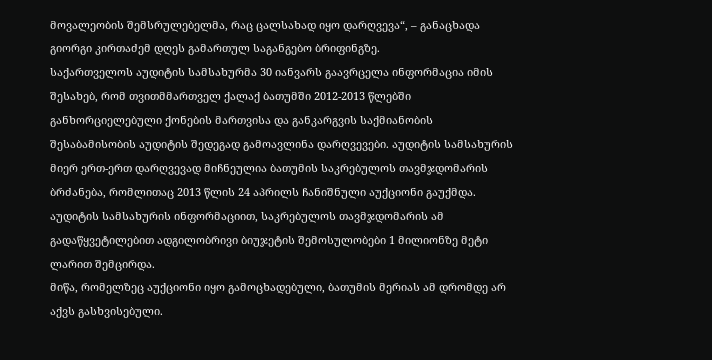მოვალეობის შემსრულებელმა, რაც ცალსახად იყო დარღვევა“, – განაცხადა გიორგი კირთაძემ დღეს გამართულ საგანგებო ბრიფინგზე.
საქართველოს აუდიტის სამსახურმა 30 იანვარს გაავრცელა ინფორმაცია იმის შესახებ, რომ თვითმმართველ ქალაქ ბათუმში 2012-2013 წლებში განხორციელებული ქონების მართვისა და განკარგვის საქმიანობის შესაბამისობის აუდიტის შედეგად გამოავლინა დარღვევები. აუდიტის სამსახურის მიერ ერთ-ერთ დარღვევად მიჩნეულია ბათუმის საკრებულოს თავმჯდომარის ბრძანება, რომლითაც 2013 წლის 24 აპრილს ჩანიშნული აუქციონი გაუქმდა. აუდიტის სამსახურის ინფორმაციით, საკრებულოს თავმჯდომარის ამ გადაწყვეტილებით ადგილობრივი ბიუჯეტის შემოსულობები 1 მილიონზე მეტი ლარით შემცირდა.
მიწა, რომელზეც აუქციონი იყო გამოცხადებული, ბათუმის მერიას ამ დრომდე არ აქვს გასხვისებული.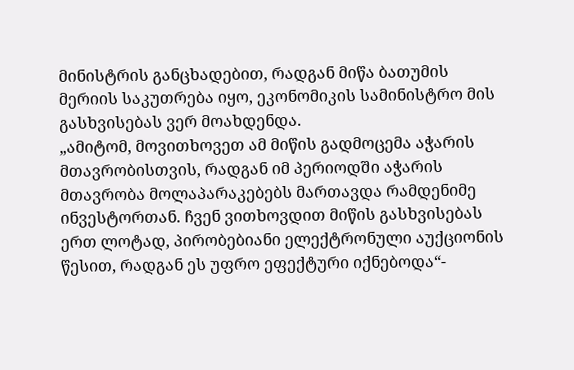მინისტრის განცხადებით, რადგან მიწა ბათუმის მერიის საკუთრება იყო, ეკონომიკის სამინისტრო მის გასხვისებას ვერ მოახდენდა.
„ამიტომ, მოვითხოვეთ ამ მიწის გადმოცემა აჭარის მთავრობისთვის, რადგან იმ პერიოდში აჭარის მთავრობა მოლაპარაკებებს მართავდა რამდენიმე ინვესტორთან. ჩვენ ვითხოვდით მიწის გასხვისებას ერთ ლოტად, პირობებიანი ელექტრონული აუქციონის წესით, რადგან ეს უფრო ეფექტური იქნებოდა“-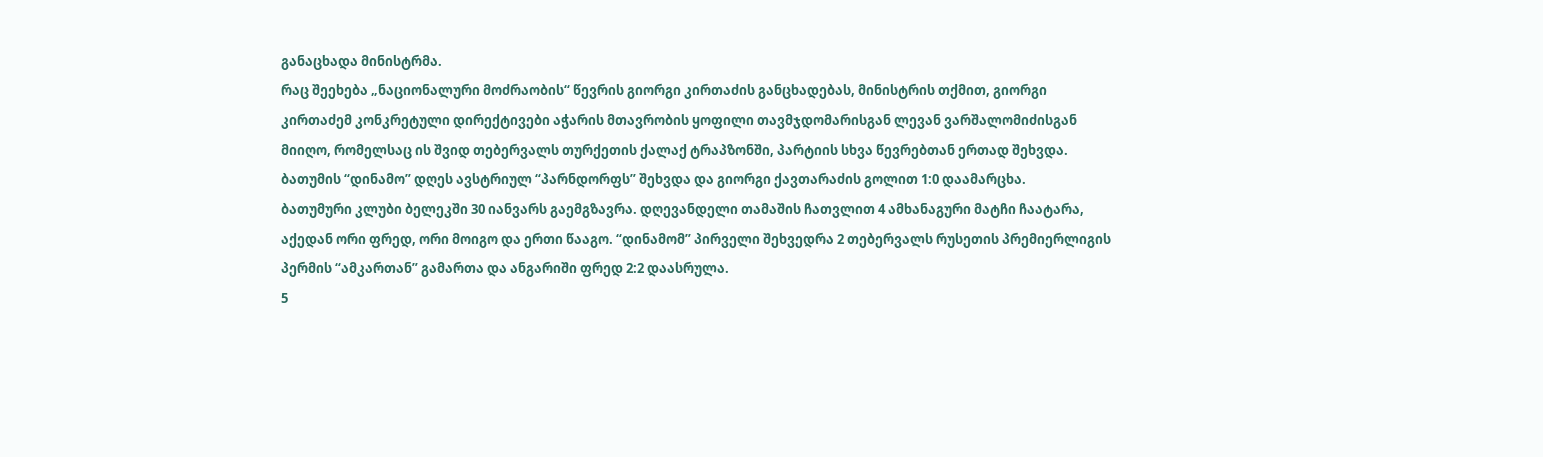განაცხადა მინისტრმა.
რაც შეეხება „ნაციონალური მოძრაობის“ წევრის გიორგი კირთაძის განცხადებას, მინისტრის თქმით, გიორგი კირთაძემ კონკრეტული დირექტივები აჭარის მთავრობის ყოფილი თავმჯდომარისგან ლევან ვარშალომიძისგან მიიღო, რომელსაც ის შვიდ თებერვალს თურქეთის ქალაქ ტრაპზონში, პარტიის სხვა წევრებთან ერთად შეხვდა.
ბათუმის “დინამო” დღეს ავსტრიულ “პარნდორფს” შეხვდა და გიორგი ქავთარაძის გოლით 1:0 დაამარცხა.
ბათუმური კლუბი ბელეკში 30 იანვარს გაემგზავრა. დღევანდელი თამაშის ჩათვლით 4 ამხანაგური მატჩი ჩაატარა, აქედან ორი ფრედ, ორი მოიგო და ერთი წააგო. “დინამომ” პირველი შეხვედრა 2 თებერვალს რუსეთის პრემიერლიგის პერმის “ამკართან” გამართა და ანგარიში ფრედ 2:2 დაასრულა.
5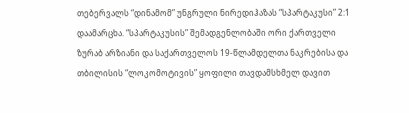თებერვალს “დინამომ” უნგრული ნირედიჰაზას “სპარტაკუსი” 2:1 დაამარცხა. “სპარტაკუსის” შემადგენლობაში ორი ქართველი ზურაბ არზიანი და საქართველოს 19-წლამდელთა ნაკრებისა და თბილისის “ლოკომოტივის” ყოფილი თავდამსხმელ დავით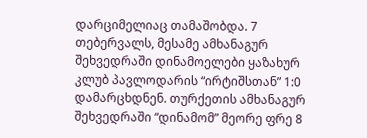დარციმელიაც თამაშობდა. 7 თებერვალს, მესამე ამხანაგურ შეხვედრაში დინამოელები ყაზახურ კლუბ პავლოდარის “ირტიშსთან” 1:0 დამარცხდნენ. თურქეთის ამხანაგურ შეხვედრაში “დინამომ” მეორე ფრე 8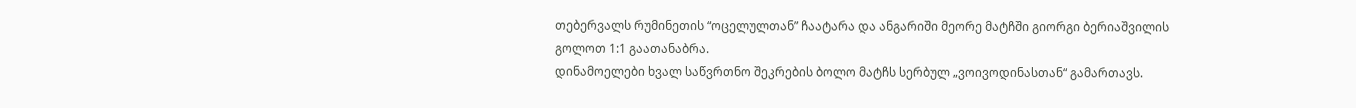თებერვალს რუმინეთის “ოცელულთან” ჩაატარა და ანგარიში მეორე მატჩში გიორგი ბერიაშვილის გოლოთ 1:1 გაათანაბრა.
დინამოელები ხვალ საწვრთნო შეკრების ბოლო მატჩს სერბულ „ვოივოდინასთან“ გამართავს.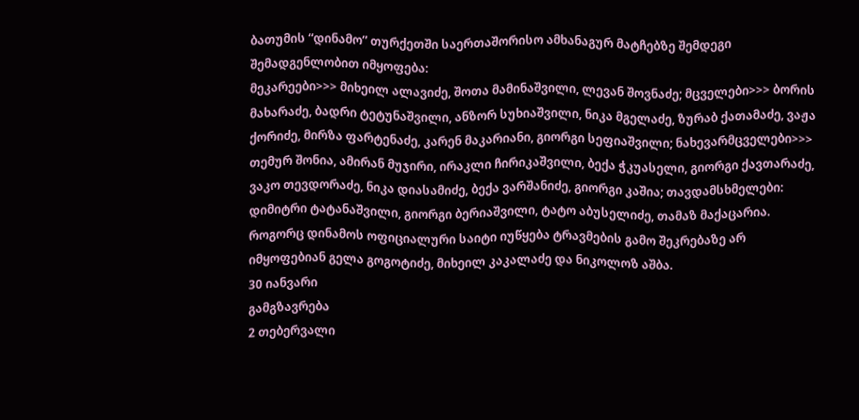ბათუმის “დინამო” თურქეთში საერთაშორისო ამხანაგურ მატჩებზე შემდეგი შემადგენლობით იმყოფება:
მეკარეები>>> მიხეილ ალავიძე, შოთა მამინაშვილი, ლევან შოვნაძე; მცველები>>> ბორის მახარაძე, ბადრი ტეტუნაშვილი, ანზორ სუხიაშვილი, ნიკა მგელაძე, ზურაბ ქათამაძე, ვაჟა ქორიძე, მირზა ფარტენაძე, კარენ მაკარიანი, გიორგი სეფიაშვილი; ნახევარმცველები>>> თემურ შონია, ამირან მუჯირი, ირაკლი ჩირიკაშვილი, ბექა ჭკუასელი, გიორგი ქავთარაძე, ვაკო თევდორაძე, ნიკა დიასამიძე, ბექა ვარშანიძე, გიორგი კაშია; თავდამსხმელები: დიმიტრი ტატანაშვილი, გიორგი ბერიაშვილი, ტატო აბუსელიძე, თამაზ მაქაცარია. როგორც დინამოს ოფიციალური საიტი იუწყება ტრავმების გამო შეკრებაზე არ იმყოფებიან გელა გოგოტიძე, მიხეილ კაკალაძე და ნიკოლოზ აშბა.
30 იანვარი
გამგზავრება
2 თებერვალი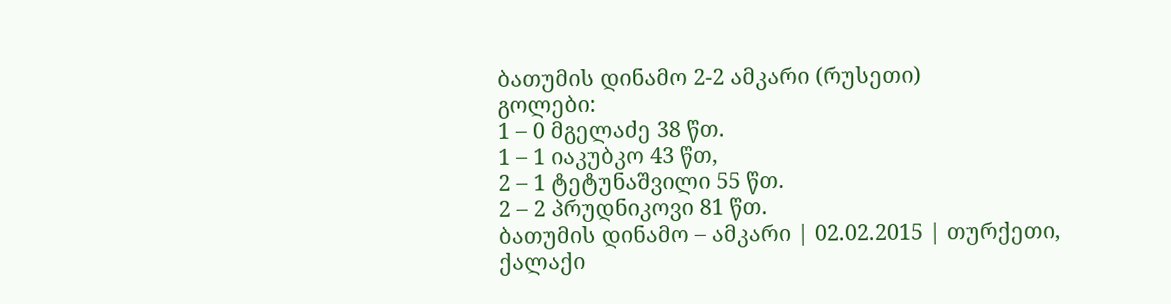ბათუმის დინამო 2-2 ამკარი (რუსეთი)
გოლები:
1 – 0 მგელაძე 38 წთ.
1 – 1 იაკუბკო 43 წთ,
2 – 1 ტეტუნაშვილი 55 წთ.
2 – 2 პრუდნიკოვი 81 წთ.
ბათუმის დინამო – ამკარი | 02.02.2015 | თურქეთი, ქალაქი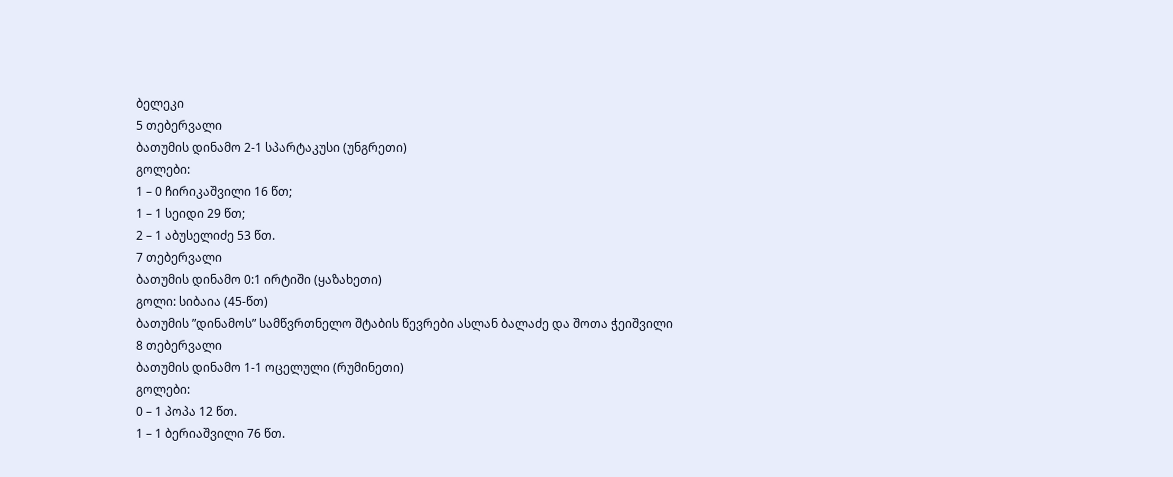ბელეკი
5 თებერვალი
ბათუმის დინამო 2-1 სპარტაკუსი (უნგრეთი)
გოლები:
1 – 0 ჩირიკაშვილი 16 წთ;
1 – 1 სეიდი 29 წთ;
2 – 1 აბუსელიძე 53 წთ.
7 თებერვალი
ბათუმის დინამო 0:1 ირტიში (ყაზახეთი)
გოლი: სიბაია (45-წთ)
ბათუმის ”დინამოს” სამწვრთნელო შტაბის წევრები ასლან ბალაძე და შოთა ჭეიშვილი
8 თებერვალი
ბათუმის დინამო 1-1 ოცელული (რუმინეთი)
გოლები:
0 – 1 პოპა 12 წთ.
1 – 1 ბერიაშვილი 76 წთ.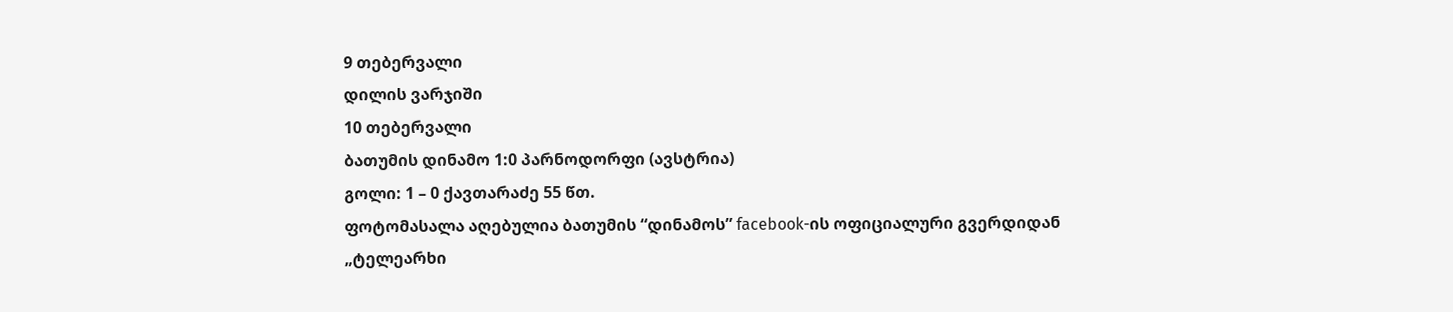9 თებერვალი
დილის ვარჯიში
10 თებერვალი
ბათუმის დინამო 1:0 პარნოდორფი (ავსტრია)
გოლი: 1 – 0 ქავთარაძე 55 წთ.
ფოტომასალა აღებულია ბათუმის “დინამოს” facebook-ის ოფიციალური გვერდიდან
„ტელეარხი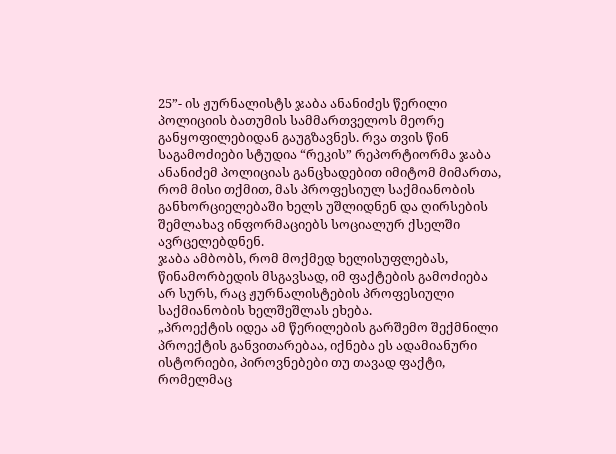25”- ის ჟურნალისტს ჯაბა ანანიძეს წერილი პოლიციის ბათუმის სამმართველოს მეორე განყოფილებიდან გაუგზავნეს. რვა თვის წინ საგამოძიები სტუდია “რეკის” რეპორტიორმა ჯაბა ანანიძემ პოლიციას განცხადებით იმიტომ მიმართა, რომ მისი თქმით, მას პროფესიულ საქმიანობის განხორციელებაში ხელს უშლიდნენ და ღირსების შემლახავ ინფორმაციებს სოციალურ ქსელში ავრცელებდნენ.
ჯაბა ამბობს, რომ მოქმედ ხელისუფლებას, წინამორბედის მსგავსად, იმ ფაქტების გამოძიება არ სურს, რაც ჟურნალისტების პროფესიული საქმიანობის ხელშეშლას ეხება.
„პროექტის იდეა ამ წერილების გარშემო შექმნილი პროექტის განვითარებაა, იქნება ეს ადამიანური ისტორიები, პიროვნებები თუ თავად ფაქტი, რომელმაც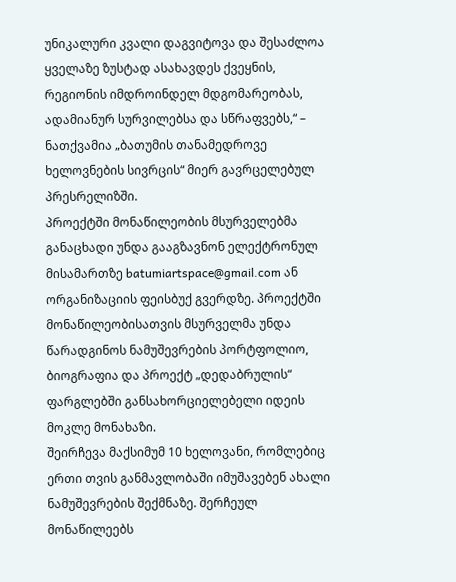უნიკალური კვალი დაგვიტოვა და შესაძლოა ყველაზე ზუსტად ასახავდეს ქვეყნის, რეგიონის იმდროინდელ მდგომარეობას, ადამიანურ სურვილებსა და სწრაფვებს,“ – ნათქვამია „ბათუმის თანამედროვე ხელოვნების სივრცის“ მიერ გავრცელებულ პრესრელიზში.
პროექტში მონაწილეობის მსურველებმა განაცხადი უნდა გააგზავნონ ელექტრონულ მისამართზე batumiartspace@gmail.com ან ორგანიზაციის ფეისბუქ გვერდზე. პროექტში მონაწილეობისათვის მსურველმა უნდა წარადგინოს ნამუშევრების პორტფოლიო, ბიოგრაფია და პროექტ „დედაბრულის“ ფარგლებში განსახორციელებელი იდეის მოკლე მონახაზი.
შეირჩევა მაქსიმუმ 10 ხელოვანი, რომლებიც ერთი თვის განმავლობაში იმუშავებენ ახალი ნამუშევრების შექმნაზე. შერჩეულ მონაწილეებს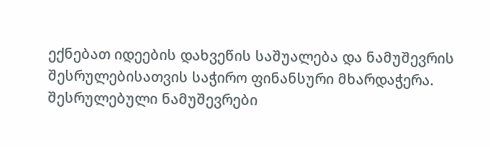ექნებათ იდეების დახვეწის საშუალება და ნამუშევრის შესრულებისათვის საჭირო ფინანსური მხარდაჭერა. შესრულებული ნამუშევრები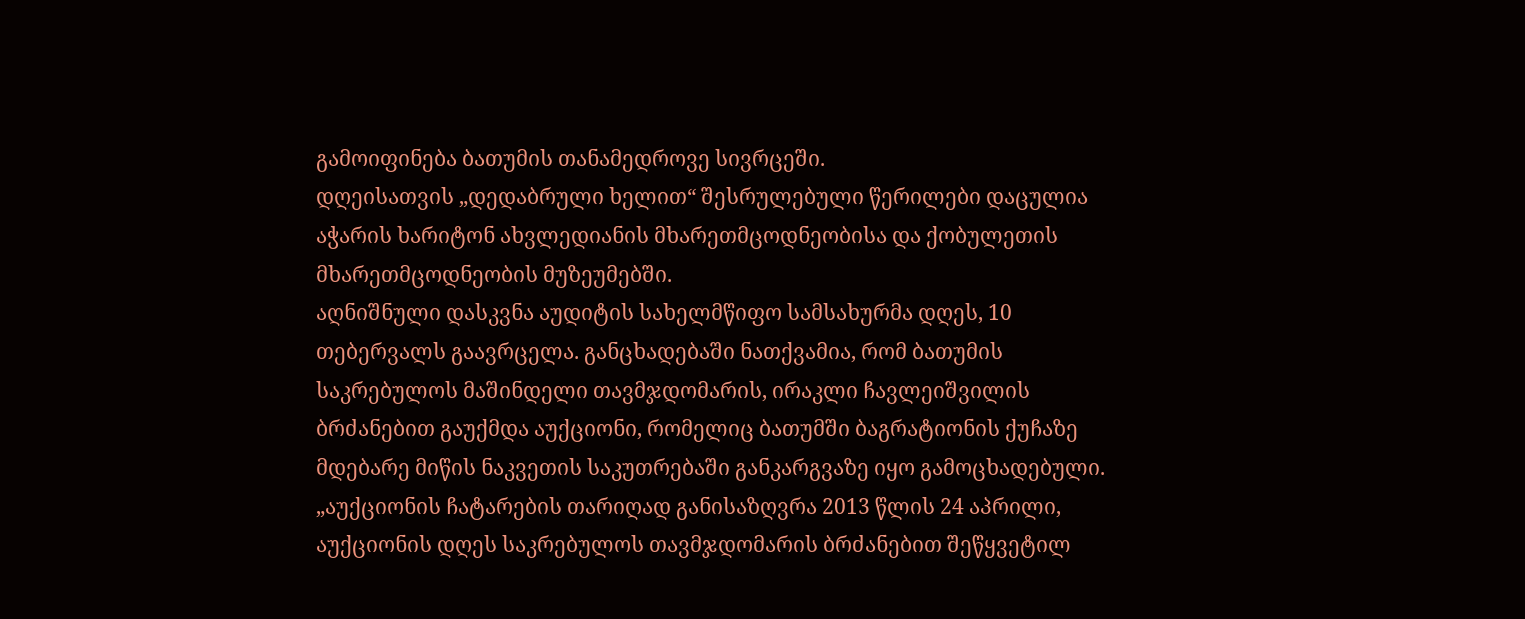გამოიფინება ბათუმის თანამედროვე სივრცეში.
დღეისათვის „დედაბრული ხელით“ შესრულებული წერილები დაცულია აჭარის ხარიტონ ახვლედიანის მხარეთმცოდნეობისა და ქობულეთის მხარეთმცოდნეობის მუზეუმებში.
აღნიშნული დასკვნა აუდიტის სახელმწიფო სამსახურმა დღეს, 10 თებერვალს გაავრცელა. განცხადებაში ნათქვამია, რომ ბათუმის საკრებულოს მაშინდელი თავმჯდომარის, ირაკლი ჩავლეიშვილის ბრძანებით გაუქმდა აუქციონი, რომელიც ბათუმში ბაგრატიონის ქუჩაზე მდებარე მიწის ნაკვეთის საკუთრებაში განკარგვაზე იყო გამოცხადებული.
„აუქციონის ჩატარების თარიღად განისაზღვრა 2013 წლის 24 აპრილი, აუქციონის დღეს საკრებულოს თავმჯდომარის ბრძანებით შეწყვეტილ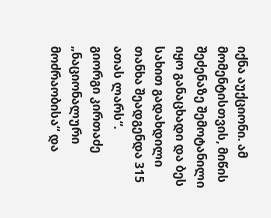იქნა აუქციონი. ამ მომენტისთვის, მიწის შეძენაზე შემოტანილი იყო განაცხადი და ბეს სახით გადახდილი თანხა შეადგენდა 315 ათას ლარს“.
გიორგი კირთაძე
„ნაციონალური მოძრაობისა“ და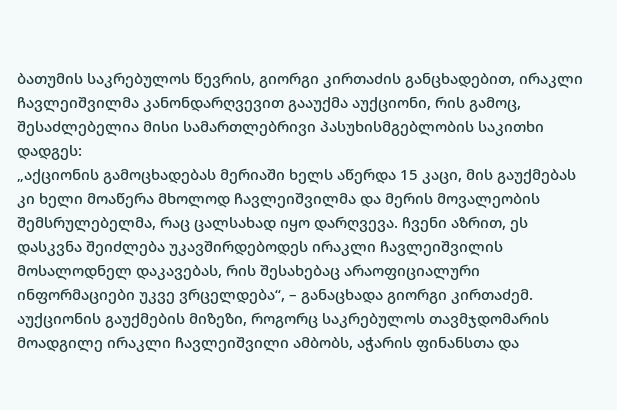ბათუმის საკრებულოს წევრის, გიორგი კირთაძის განცხადებით, ირაკლი ჩავლეიშვილმა კანონდარღვევით გააუქმა აუქციონი, რის გამოც, შესაძლებელია მისი სამართლებრივი პასუხისმგებლობის საკითხი დადგეს:
„აქციონის გამოცხადებას მერიაში ხელს აწერდა 15 კაცი, მის გაუქმებას კი ხელი მოაწერა მხოლოდ ჩავლეიშვილმა და მერის მოვალეობის შემსრულებელმა, რაც ცალსახად იყო დარღვევა. ჩვენი აზრით, ეს დასკვნა შეიძლება უკავშირდებოდეს ირაკლი ჩავლეიშვილის მოსალოდნელ დაკავებას, რის შესახებაც არაოფიციალური ინფორმაციები უკვე ვრცელდება“, – განაცხადა გიორგი კირთაძემ.
აუქციონის გაუქმების მიზეზი, როგორც საკრებულოს თავმჯდომარის მოადგილე ირაკლი ჩავლეიშვილი ამბობს, აჭარის ფინანსთა და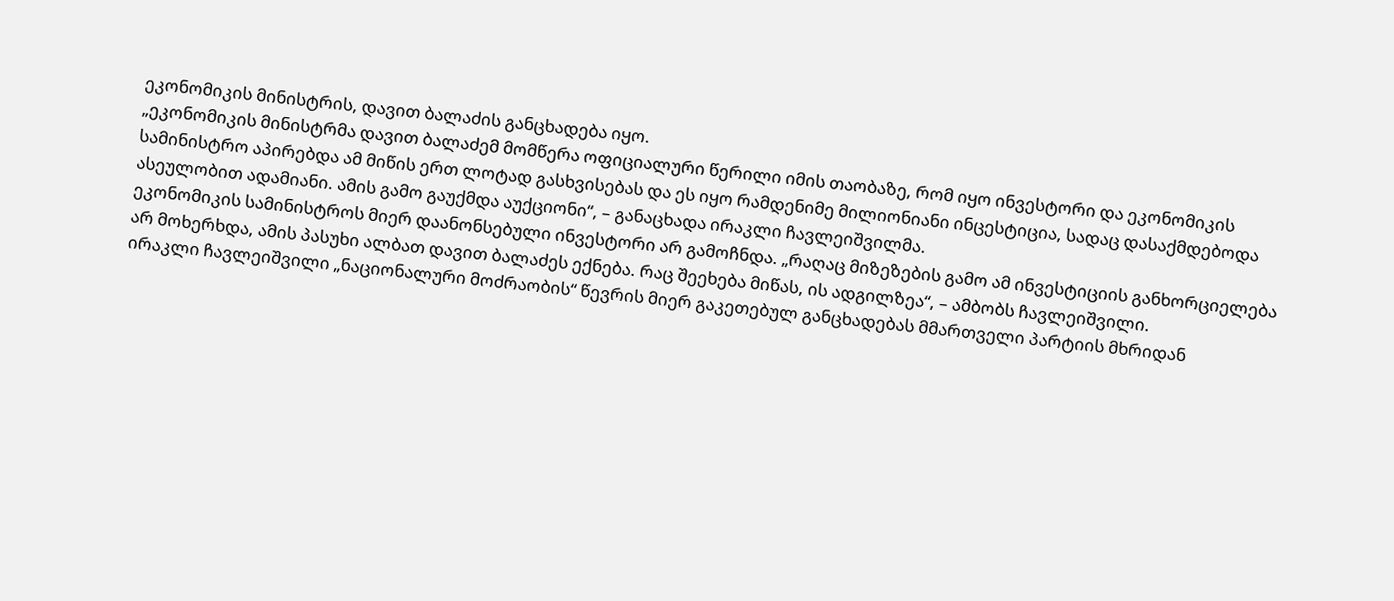ეკონომიკის მინისტრის, დავით ბალაძის განცხადება იყო.
„ეკონომიკის მინისტრმა დავით ბალაძემ მომწერა ოფიციალური წერილი იმის თაობაზე, რომ იყო ინვესტორი და ეკონომიკის სამინისტრო აპირებდა ამ მიწის ერთ ლოტად გასხვისებას და ეს იყო რამდენიმე მილიონიანი ინცესტიცია, სადაც დასაქმდებოდა ასეულობით ადამიანი. ამის გამო გაუქმდა აუქციონი“, – განაცხადა ირაკლი ჩავლეიშვილმა.
ეკონომიკის სამინისტროს მიერ დაანონსებული ინვესტორი არ გამოჩნდა. „რაღაც მიზეზების გამო ამ ინვესტიციის განხორციელება არ მოხერხდა, ამის პასუხი ალბათ დავით ბალაძეს ექნება. რაც შეეხება მიწას, ის ადგილზეა“, – ამბობს ჩავლეიშვილი.
ირაკლი ჩავლეიშვილი „ნაციონალური მოძრაობის“ წევრის მიერ გაკეთებულ განცხადებას მმართველი პარტიის მხრიდან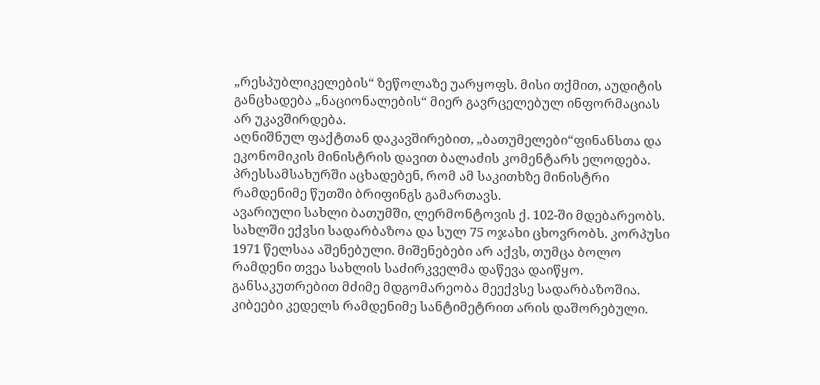„რესპუბლიკელების“ ზეწოლაზე უარყოფს. მისი თქმით, აუდიტის განცხადება „ნაციონალების“ მიერ გავრცელებულ ინფორმაციას არ უკავშირდება.
აღნიშნულ ფაქტთან დაკავშირებით, „ბათუმელები“ფინანსთა და ეკონომიკის მინისტრის დავით ბალაძის კომენტარს ელოდება. პრესსამსახურში აცხადებენ, რომ ამ საკითხზე მინისტრი რამდენიმე წუთში ბრიფინგს გამართავს.
ავარიული სახლი ბათუმში, ლერმონტოვის ქ. 102-ში მდებარეობს. სახლში ექვსი სადარბაზოა და სულ 75 ოჯახი ცხოვრობს. კორპუსი 1971 წელსაა აშენებული. მიშენებები არ აქვს, თუმცა ბოლო რამდენი თვეა სახლის საძირკველმა დაწევა დაიწყო. განსაკუთრებით მძიმე მდგომარეობა მეექვსე სადარბაზოშია. კიბეები კედელს რამდენიმე სანტიმეტრით არის დაშორებული.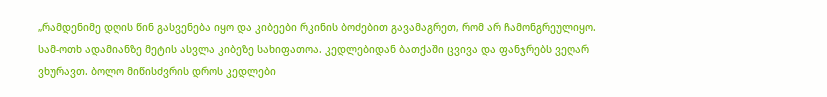„რამდენიმე დღის წინ გასვენება იყო და კიბეები რკინის ბოძებით გავამაგრეთ, რომ არ ჩამონგრეულიყო. სამ-ოთხ ადამიანზე მეტის ასვლა კიბეზე სახიფათოა. კედლებიდან ბათქაში ცვივა და ფანჯრებს ვეღარ ვხურავთ. ბოლო მიწისძვრის დროს კედლები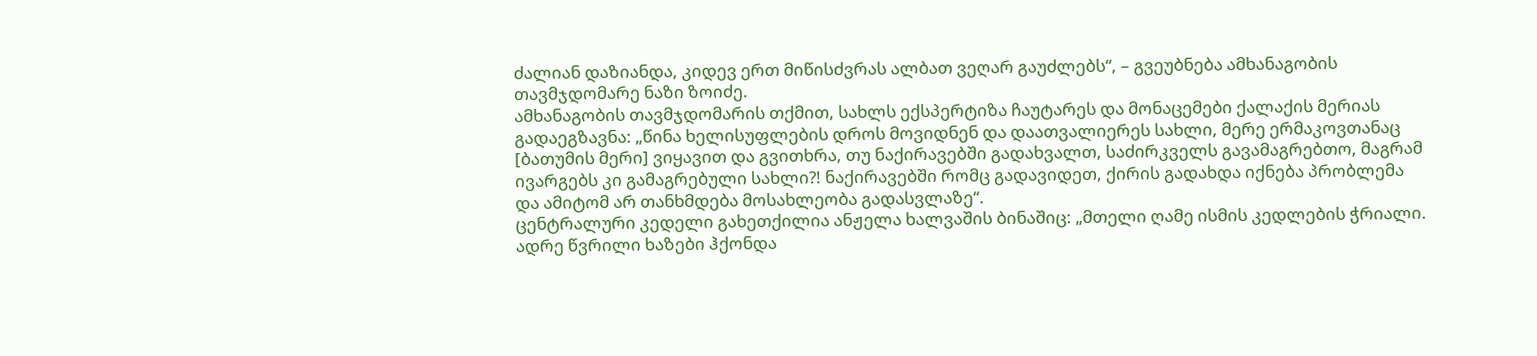ძალიან დაზიანდა, კიდევ ერთ მიწისძვრას ალბათ ვეღარ გაუძლებს“, – გვეუბნება ამხანაგობის თავმჯდომარე ნაზი ზოიძე.
ამხანაგობის თავმჯდომარის თქმით, სახლს ექსპერტიზა ჩაუტარეს და მონაცემები ქალაქის მერიას გადაეგზავნა: „წინა ხელისუფლების დროს მოვიდნენ და დაათვალიერეს სახლი, მერე ერმაკოვთანაც [ბათუმის მერი] ვიყავით და გვითხრა, თუ ნაქირავებში გადახვალთ, საძირკველს გავამაგრებთო, მაგრამ ივარგებს კი გამაგრებული სახლი?! ნაქირავებში რომც გადავიდეთ, ქირის გადახდა იქნება პრობლემა და ამიტომ არ თანხმდება მოსახლეობა გადასვლაზე“.
ცენტრალური კედელი გახეთქილია ანჟელა ხალვაშის ბინაშიც: „მთელი ღამე ისმის კედლების ჭრიალი. ადრე წვრილი ხაზები ჰქონდა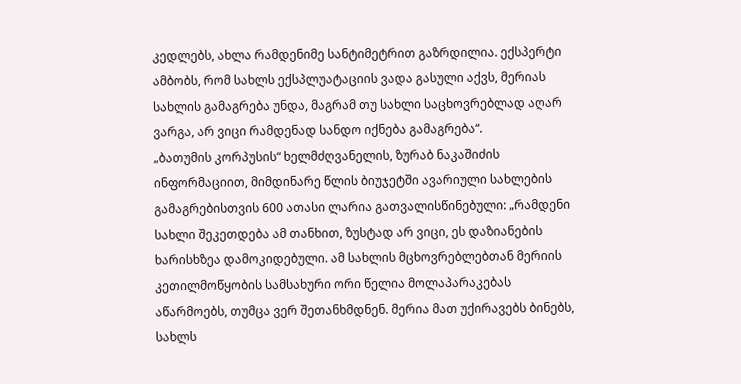კედლებს, ახლა რამდენიმე სანტიმეტრით გაზრდილია. ექსპერტი ამბობს, რომ სახლს ექსპლუატაციის ვადა გასული აქვს, მერიას სახლის გამაგრება უნდა, მაგრამ თუ სახლი საცხოვრებლად აღარ ვარგა, არ ვიცი რამდენად სანდო იქნება გამაგრება“.
„ბათუმის კორპუსის“ ხელმძღვანელის, ზურაბ ნაკაშიძის ინფორმაციით, მიმდინარე წლის ბიუჯეტში ავარიული სახლების გამაგრებისთვის 600 ათასი ლარია გათვალისწინებული: „რამდენი სახლი შეკეთდება ამ თანხით, ზუსტად არ ვიცი, ეს დაზიანების ხარისხზეა დამოკიდებული. ამ სახლის მცხოვრებლებთან მერიის კეთილმოწყობის სამსახური ორი წელია მოლაპარაკებას აწარმოებს, თუმცა ვერ შეთანხმდნენ. მერია მათ უქირავებს ბინებს, სახლს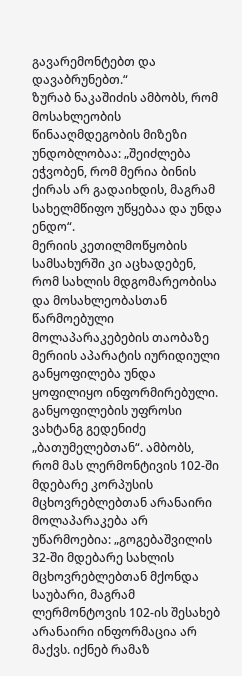გავარემონტებთ და დავაბრუნებთ.“
ზურაბ ნაკაშიძის ამბობს, რომ მოსახლეობის წინააღმდეგობის მიზეზი უნდობლობაა: „შეიძლება ეჭვობენ, რომ მერია ბინის ქირას არ გადაიხდის, მაგრამ სახელმწიფო უწყებაა და უნდა ენდო“.
მერიის კეთილმოწყობის სამსახურში კი აცხადებენ, რომ სახლის მდგომარეობისა და მოსახლეობასთან წარმოებული მოლაპარაკებების თაობაზე მერიის აპარატის იურიდიული განყოფილება უნდა ყოფილიყო ინფორმირებული. განყოფილების უფროსი ვახტანგ გედენიძე „ბათუმელებთან“. ამბობს, რომ მას ლერმონტივის 102-ში მდებარე კორპუსის მცხოვრებლებთან არანაირი მოლაპარაკება არ უწარმოებია: „გოგებაშვილის 32-ში მდებარე სახლის მცხოვრებლებთან მქონდა საუბარი, მაგრამ ლერმონტოვის 102-ის შესახებ არანაირი ინფორმაცია არ მაქვს. იქნებ რამაზ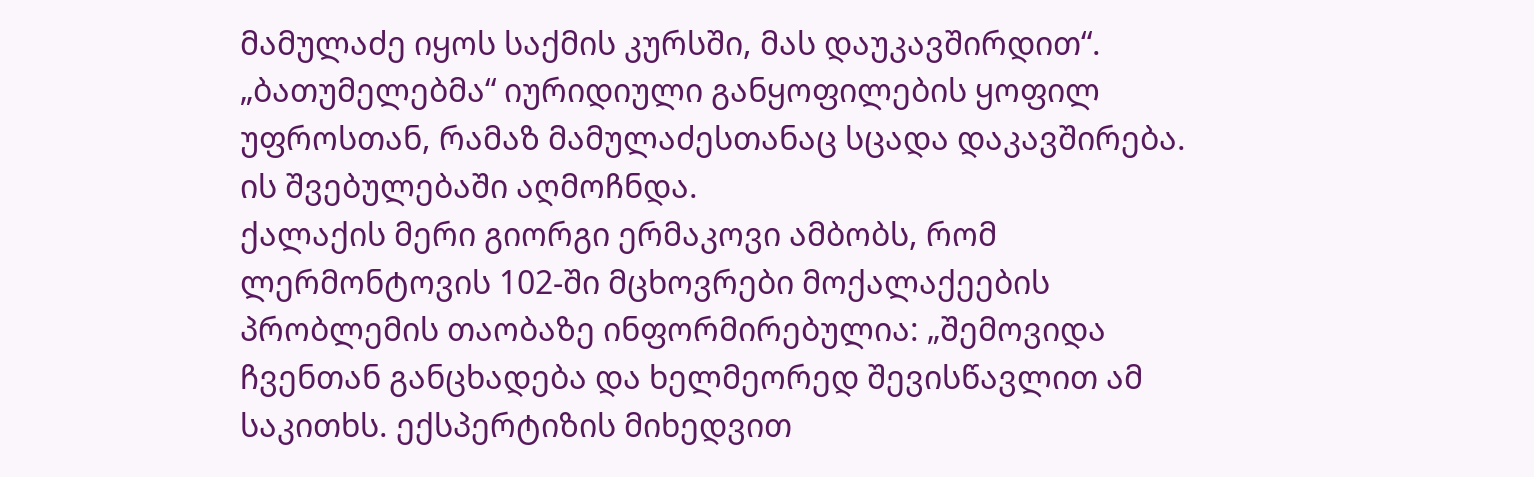მამულაძე იყოს საქმის კურსში, მას დაუკავშირდით“.
„ბათუმელებმა“ იურიდიული განყოფილების ყოფილ უფროსთან, რამაზ მამულაძესთანაც სცადა დაკავშირება. ის შვებულებაში აღმოჩნდა.
ქალაქის მერი გიორგი ერმაკოვი ამბობს, რომ ლერმონტოვის 102-ში მცხოვრები მოქალაქეების პრობლემის თაობაზე ინფორმირებულია: „შემოვიდა ჩვენთან განცხადება და ხელმეორედ შევისწავლით ამ საკითხს. ექსპერტიზის მიხედვით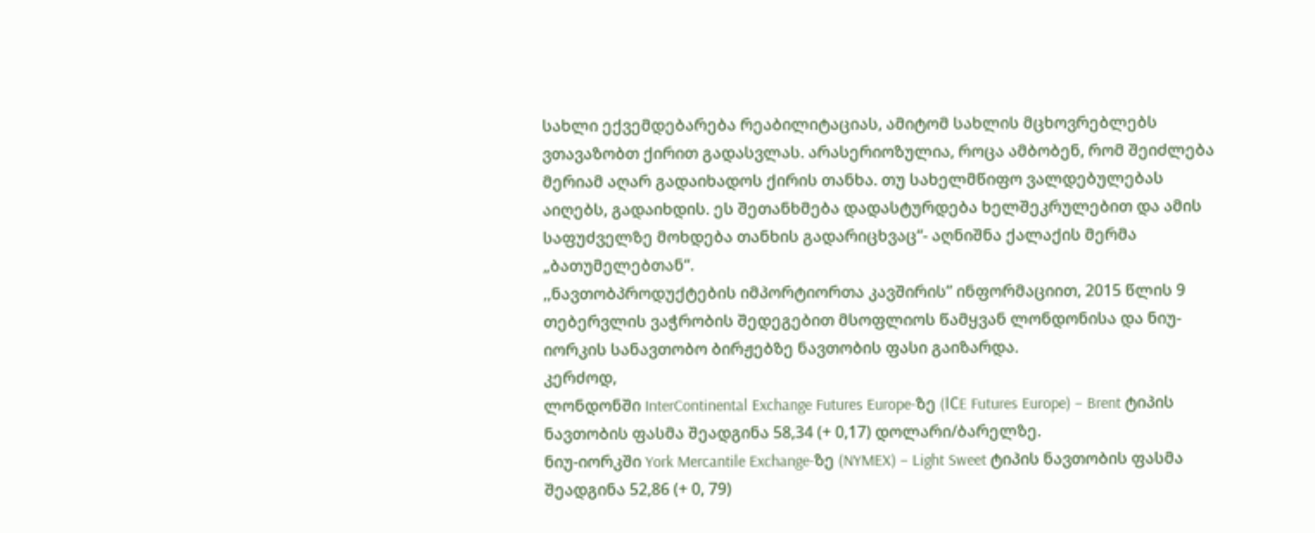სახლი ექვემდებარება რეაბილიტაციას, ამიტომ სახლის მცხოვრებლებს ვთავაზობთ ქირით გადასვლას. არასერიოზულია, როცა ამბობენ, რომ შეიძლება მერიამ აღარ გადაიხადოს ქირის თანხა. თუ სახელმწიფო ვალდებულებას აიღებს, გადაიხდის. ეს შეთანხმება დადასტურდება ხელშეკრულებით და ამის საფუძველზე მოხდება თანხის გადარიცხვაც“- აღნიშნა ქალაქის მერმა „ბათუმელებთან“.
,,ნავთობპროდუქტების იმპორტიორთა კავშირის” ინფორმაციით, 2015 წლის 9 თებერვლის ვაჭრობის შედეგებით მსოფლიოს წამყვან ლონდონისა და ნიუ-იორკის სანავთობო ბირჟებზე ნავთობის ფასი გაიზარდა.
კერძოდ,
ლონდონში InterContinental Exchange Futures Europe-ზე (IСE Futures Europe) – Brent ტიპის ნავთობის ფასმა შეადგინა 58,34 (+ 0,17) დოლარი/ბარელზე.
ნიუ-იორკში York Mercantile Exchange-ზე (NYMEX) – Light Sweet ტიპის ნავთობის ფასმა შეადგინა 52,86 (+ 0, 79)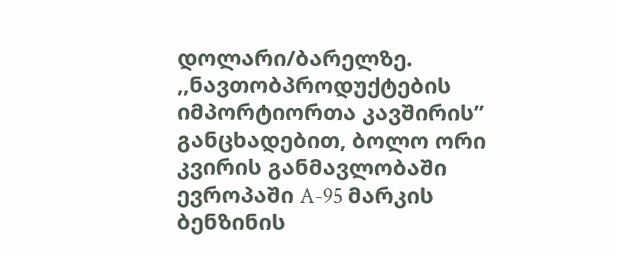დოლარი/ბარელზე.
,,ნავთობპროდუქტების იმპორტიორთა კავშირის” განცხადებით, ბოლო ორი კვირის განმავლობაში ევროპაში A-95 მარკის ბენზინის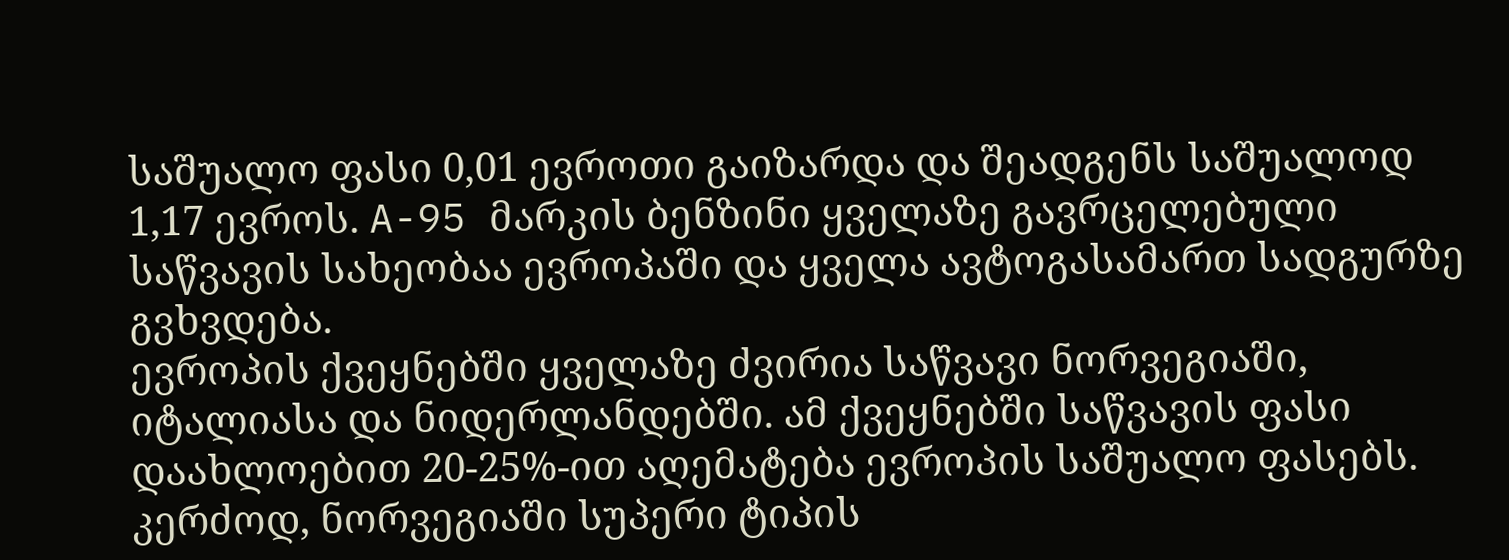საშუალო ფასი 0,01 ევროთი გაიზარდა და შეადგენს საშუალოდ 1,17 ევროს. A-95 მარკის ბენზინი ყველაზე გავრცელებული საწვავის სახეობაა ევროპაში და ყველა ავტოგასამართ სადგურზე გვხვდება.
ევროპის ქვეყნებში ყველაზე ძვირია საწვავი ნორვეგიაში, იტალიასა და ნიდერლანდებში. ამ ქვეყნებში საწვავის ფასი დაახლოებით 20-25%-ით აღემატება ევროპის საშუალო ფასებს. კერძოდ, ნორვეგიაში სუპერი ტიპის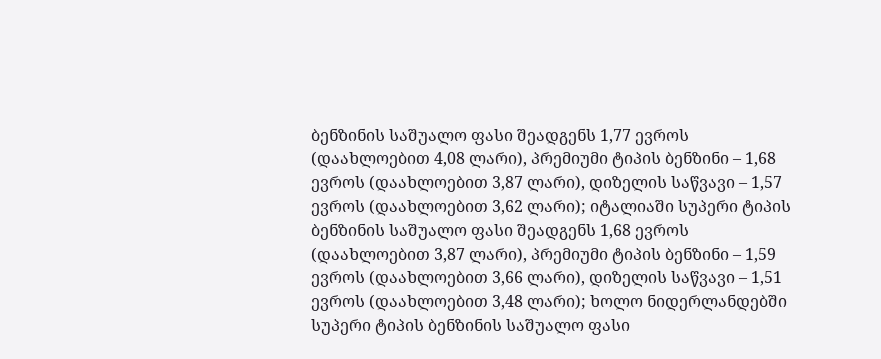ბენზინის საშუალო ფასი შეადგენს 1,77 ევროს (დაახლოებით 4,08 ლარი), პრემიუმი ტიპის ბენზინი – 1,68 ევროს (დაახლოებით 3,87 ლარი), დიზელის საწვავი – 1,57 ევროს (დაახლოებით 3,62 ლარი); იტალიაში სუპერი ტიპის ბენზინის საშუალო ფასი შეადგენს 1,68 ევროს (დაახლოებით 3,87 ლარი), პრემიუმი ტიპის ბენზინი – 1,59 ევროს (დაახლოებით 3,66 ლარი), დიზელის საწვავი – 1,51 ევროს (დაახლოებით 3,48 ლარი); ხოლო ნიდერლანდებში სუპერი ტიპის ბენზინის საშუალო ფასი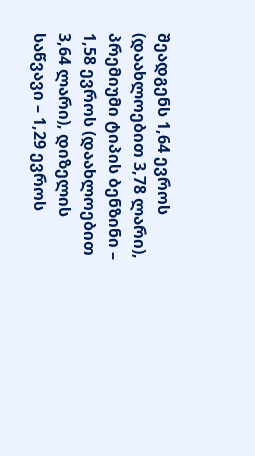შეადგენს 1,64 ევროს (დაახლოებით 3,78 ლარი), პრემიუმი ტიპის ბენზინი – 1,58 ევროს (დაახლოებით 3,64 ლარი), დიზელის საწვავი – 1,29 ევროს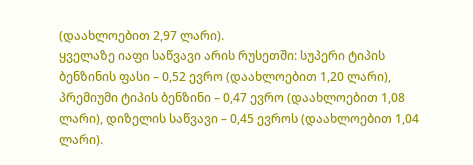(დაახლოებით 2,97 ლარი).
ყველაზე იაფი საწვავი არის რუსეთში: სუპერი ტიპის ბენზინის ფასი – 0,52 ევრო (დაახლოებით 1,20 ლარი), პრემიუმი ტიპის ბენზინი – 0,47 ევრო (დაახლოებით 1,08 ლარი), დიზელის საწვავი – 0,45 ევროს (დაახლოებით 1,04 ლარი).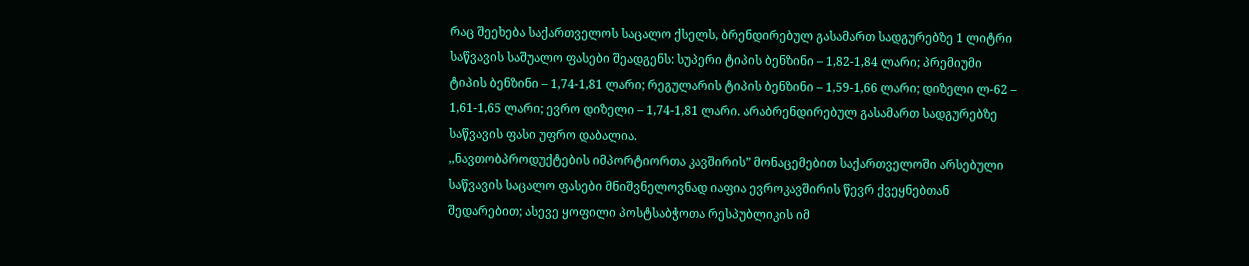რაც შეეხება საქართველოს საცალო ქსელს, ბრენდირებულ გასამართ სადგურებზე 1 ლიტრი საწვავის საშუალო ფასები შეადგენს: სუპერი ტიპის ბენზინი – 1,82-1,84 ლარი; პრემიუმი ტიპის ბენზინი – 1,74-1,81 ლარი; რეგულარის ტიპის ბენზინი – 1,59-1,66 ლარი; დიზელი ლ-62 – 1,61-1,65 ლარი; ევრო დიზელი – 1,74-1,81 ლარი. არაბრენდირებულ გასამართ სადგურებზე საწვავის ფასი უფრო დაბალია.
,,ნავთობპროდუქტების იმპორტიორთა კავშირის” მონაცემებით საქართველოში არსებული საწვავის საცალო ფასები მნიშვნელოვნად იაფია ევროკავშირის წევრ ქვეყნებთან შედარებით; ასევე ყოფილი პოსტსაბჭოთა რესპუბლიკის იმ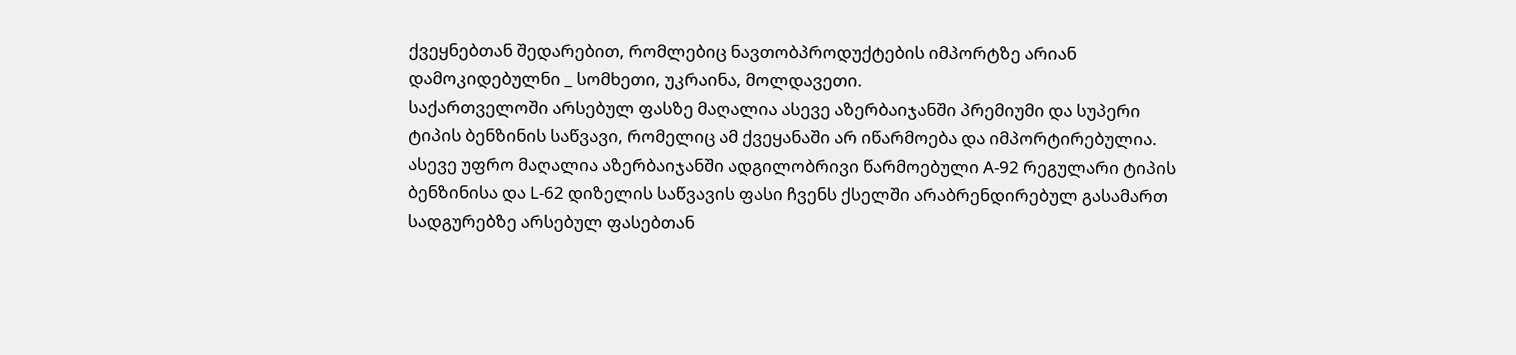ქვეყნებთან შედარებით, რომლებიც ნავთობპროდუქტების იმპორტზე არიან დამოკიდებულნი _ სომხეთი, უკრაინა, მოლდავეთი.
საქართველოში არსებულ ფასზე მაღალია ასევე აზერბაიჯანში პრემიუმი და სუპერი ტიპის ბენზინის საწვავი, რომელიც ამ ქვეყანაში არ იწარმოება და იმპორტირებულია. ასევე უფრო მაღალია აზერბაიჯანში ადგილობრივი წარმოებული A-92 რეგულარი ტიპის ბენზინისა და L-62 დიზელის საწვავის ფასი ჩვენს ქსელში არაბრენდირებულ გასამართ სადგურებზე არსებულ ფასებთან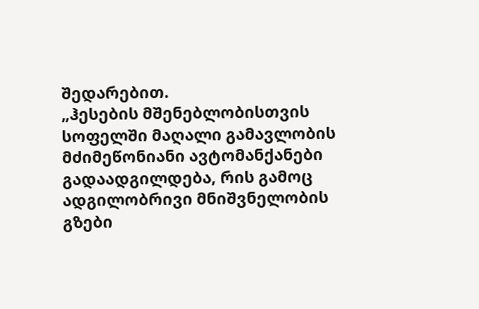შედარებით.
„ჰესების მშენებლობისთვის სოფელში მაღალი გამავლობის მძიმეწონიანი ავტომანქანები გადაადგილდება, რის გამოც ადგილობრივი მნიშვნელობის გზები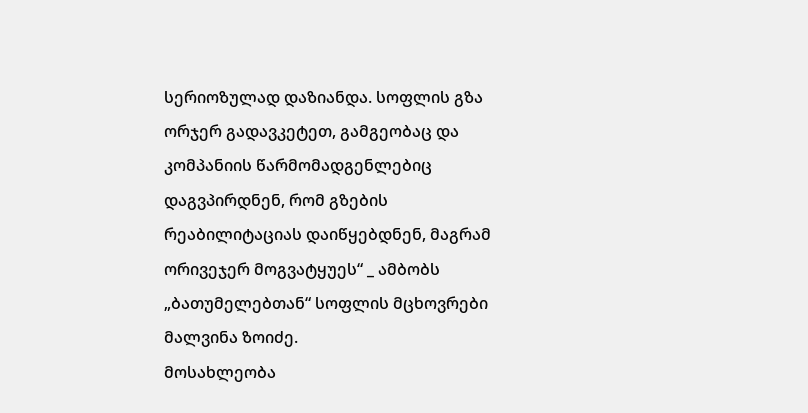სერიოზულად დაზიანდა. სოფლის გზა ორჯერ გადავკეტეთ, გამგეობაც და კომპანიის წარმომადგენლებიც დაგვპირდნენ, რომ გზების რეაბილიტაციას დაიწყებდნენ, მაგრამ ორივეჯერ მოგვატყუეს“ _ ამბობს „ბათუმელებთან“ სოფლის მცხოვრები მალვინა ზოიძე.
მოსახლეობა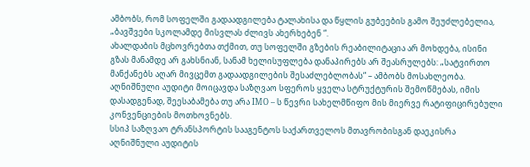ამბობს, რომ სოფელში გადაადგილება ტალახისა და წყლის გუბეების გამო შეუძლებელია, „ბავშვები სკოლამდე მისვლას ძლივს ახერხებენ “.
ახალდაბის მცხოვრებთა თქმით, თუ სოფელში გზების რეაბილიტაცია არ მოხდება, ისინი გზას მანამდე არ გახსნიან, სანამ ხელისუფლება დანაპირებს არ შეასრულებს: „სატვირთო მანქანებს აღარ მივცემთ გადაადგილების შესაძლებლობას“ – ამბობს მოსახლეობა.
აღნიშნული აუდიტი მოიცავდა საზღვაო სფეროს ყველა სტრუქტურის შემოწმებას, იმის დასადგენად, შეესაბამება თუ არა IMO – ს წევრი სახელმწიფო მის მიერვე რატიფიცირებული კონვენციების მოთხოვნებს.
სსიპ საზღვაო ტრანსპორტის სააგენტოს საქართველოს მთავრობისგან დაეკისრა აღნიშნული აუდიტის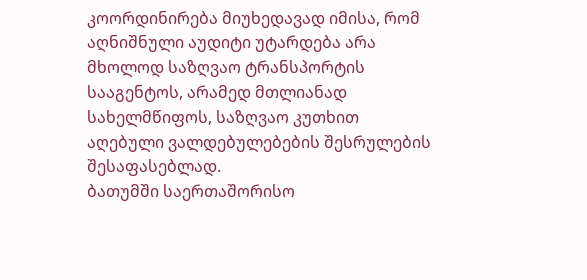კოორდინირება მიუხედავად იმისა, რომ აღნიშნული აუდიტი უტარდება არა მხოლოდ საზღვაო ტრანსპორტის სააგენტოს, არამედ მთლიანად სახელმწიფოს, საზღვაო კუთხით აღებული ვალდებულებების შესრულების შესაფასებლად.
ბათუმში საერთაშორისო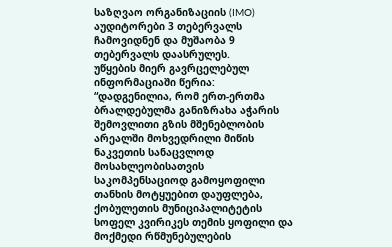საზღვაო ორგანიზაციის (IMO) აუდიტორები 3 თებერვალს ჩამოვიდნენ და მუშაობა 9 თებერვალს დაასრულეს.
უწყების მიერ გავრცელებულ ინფორმაციაში წერია: “დადგენილია, რომ ერთ-ერთმა ბრალდებულმა განიზრახა აჭარის შემოვლითი გზის მშენებლობის არეალში მოხვედრილი მიწის ნაკვეთის სანაცვლოდ მოსახლეობისათვის საკომპენსაციოდ გამოყოფილი თანხის მოტყუებით დაუფლება, ქობულეთის მუნიციპალიტეტის სოფელ კვირიკეს თემის ყოფილი და მოქმედი რწმუნებულების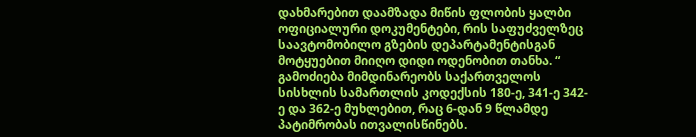დახმარებით დაამზადა მიწის ფლობის ყალბი ოფიციალური დოკუმენტები, რის საფუძველზეც საავტომობილო გზების დეპარტამენტისგან მოტყუებით მიიღო დიდი ოდენობით თანხა. “
გამოძიება მიმდინარეობს საქართველოს სისხლის სამართლის კოდექსის 180-ე, 341-ე 342-ე და 362-ე მუხლებით, რაც 6-დან 9 წლამდე პატიმრობას ითვალისწინებს.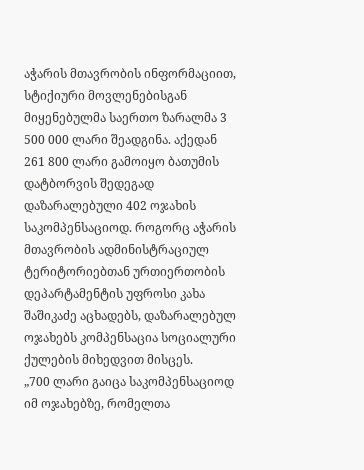აჭარის მთავრობის ინფორმაციით, სტიქიური მოვლენებისგან მიყენებულმა საერთო ზარალმა 3 500 000 ლარი შეადგინა. აქედან 261 800 ლარი გამოიყო ბათუმის დატბორვის შედეგად დაზარალებული 402 ოჯახის საკომპენსაციოდ. როგორც აჭარის მთავრობის ადმინისტრაციულ ტერიტორიებთან ურთიერთობის დეპარტამენტის უფროსი კახა შაშიკაძე აცხადებს, დაზარალებულ ოჯახებს კომპენსაცია სოციალური ქულების მიხედვით მისცეს.
„700 ლარი გაიცა საკომპენსაციოდ იმ ოჯახებზე, რომელთა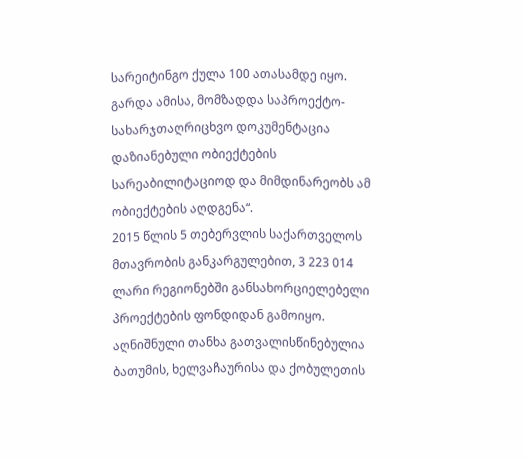სარეიტინგო ქულა 100 ათასამდე იყო. გარდა ამისა, მომზადდა საპროექტო-სახარჯთაღრიცხვო დოკუმენტაცია დაზიანებული ობიექტების სარეაბილიტაციოდ და მიმდინარეობს ამ ობიექტების აღდგენა“.
2015 წლის 5 თებერვლის საქართველოს მთავრობის განკარგულებით, 3 223 014 ლარი რეგიონებში განსახორციელებელი პროექტების ფონდიდან გამოიყო.
აღნიშნული თანხა გათვალისწინებულია ბათუმის, ხელვაჩაურისა და ქობულეთის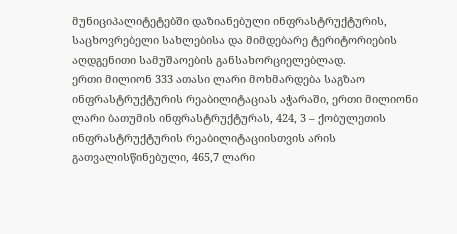მუნიციპალიტეტებში დაზიანებული ინფრასტრუქტურის, საცხოვრებელი სახლებისა და მიმდებარე ტერიტორიების აღდგენითი სამუშაოების განსახორციელებლად.
ერთი მილიონ 333 ათასი ლარი მოხმარდება საგზაო ინფრასტრუქტურის რეაბილიტაციას აჭარაში, ერთი მილიონი ლარი ბათუმის ინფრასტრუქტურას, 424, 3 – ქობულეთის ინფრასტრუქტურის რეაბილიტაციისთვის არის გათვალისწინებული, 465,7 ლარი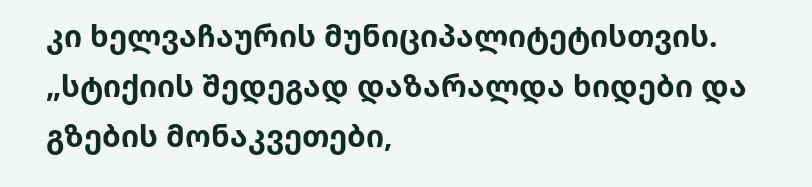კი ხელვაჩაურის მუნიციპალიტეტისთვის.
„სტიქიის შედეგად დაზარალდა ხიდები და გზების მონაკვეთები,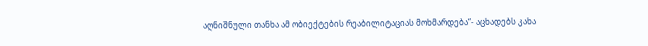აღნიშნული თანხა ამ ობიექტების რეაბილიტაციას მოხმარდება“- აცხადებს კახა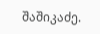შაშიკაძე.